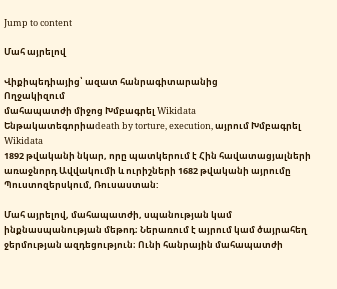Jump to content

Մահ այրելով

Վիքիպեդիայից՝ ազատ հանրագիտարանից
Ողջակիզում
մահապատժի միջոց Խմբագրել Wikidata
Ենթակատեգորիաdeath by torture, execution, այրում Խմբագրել Wikidata
1892 թվականի նկար, որը պատկերում է Հին հավատացյալների առաջնորդ Ավվակումի և ուրիշների 1682 թվականի այրումը Պուստոզերսկում, Ռուսաստան:

Մահ այրելով, մահապատժի, սպանության կամ ինքնասպանության մեթոդ։ Ներառում է այրում կամ ծայրահեղ ջերմության ազդեցություն։ Ունի հանրային մահապատժի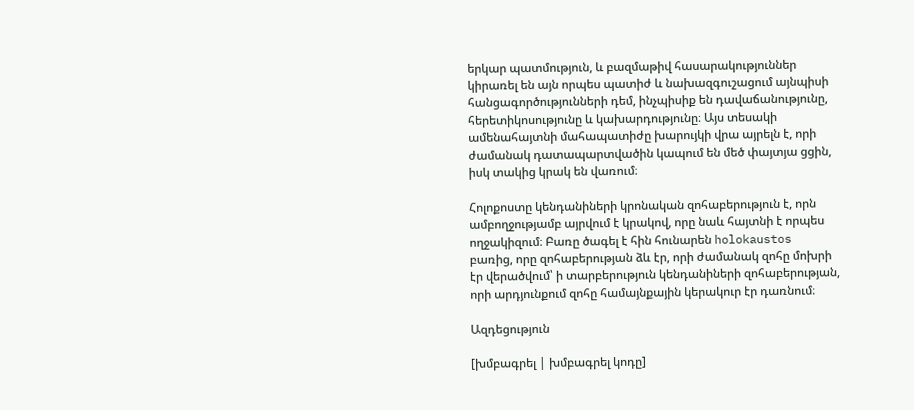երկար պատմություն, և բազմաթիվ հասարակություններ կիրառել են այն որպես պատիժ և նախազգուշացում այնպիսի հանցագործությունների դեմ, ինչպիսիք են դավաճանությունը, հերետիկոսությունը և կախարդությունը։ Այս տեսակի ամենահայտնի մահապատիժը խարույկի վրա այրելն է, որի ժամանակ դատապարտվածին կապում են մեծ փայտյա ցցին, իսկ տակից կրակ են վառում։

Հոլոքոստը կենդանիների կրոնական զոհաբերություն է, որն ամբողջությամբ այրվում է կրակով, որը նաև հայտնի է որպես ողջակիզում։ Բառը ծագել է հին հունարեն holokaustos բառից, որը զոհաբերության ձև էր, որի ժամանակ զոհը մոխրի էր վերածվում՝ ի տարբերություն կենդանիների զոհաբերության, որի արդյունքում զոհը համայնքային կերակուր էր դառնում։

Ազդեցություն

[խմբագրել | խմբագրել կոդը]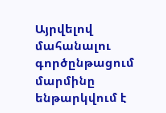Այրվելով մահանալու գործընթացում մարմինը ենթարկվում է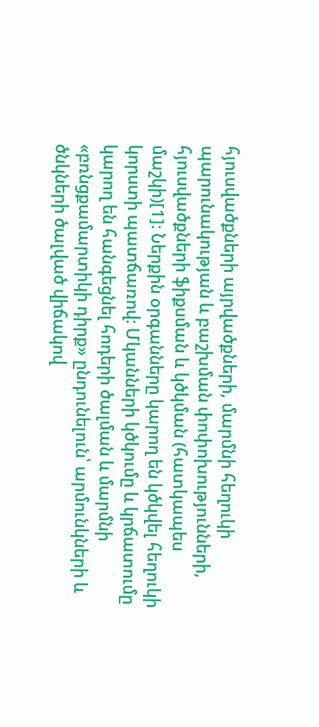հյուսվածքների այրվածքների, մարմնի հեղուկի պարունակության և բաշխման փոփոխությունների, հյուսվածքների ֆիքսման և կծկման (հատկապես մաշկի)[1]։ Ներքին օրգանները կարող են կծկվել հեղուկի կորստի պատճառով։ Մկանների կծկումը և կրճատումը կարող են հանգեցնել հոդերի ծալման և մարմնի «բռնցքամարտիկի դիրք» ընդունելուն՝ արմունկների և ծնկների ծալված վիճակով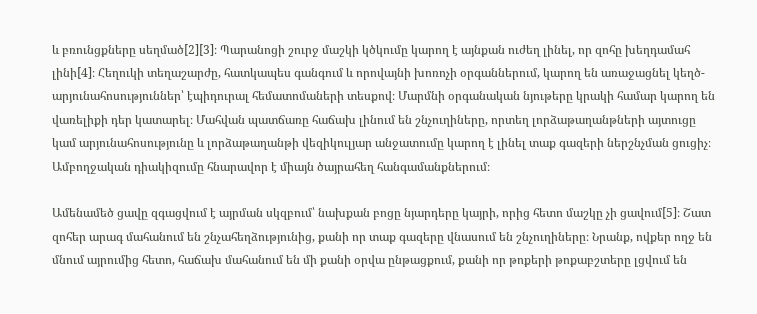և բռունցքները սեղմած[2][3]։ Պարանոցի շուրջ մաշկի կծկումը կարող է այնքան ուժեղ լինել, որ զոհը խեղդամահ լինի[4]։ Հեղուկի տեղաշարժը, հատկապես գանգում և որովայնի խոռոչի օրգաններում, կարող են առաջացնել կեղծ-արյունահոսություններ՝ էպիդուրալ հեմատոմաների տեսքով։ Մարմնի օրգանական նյութերը կրակի համար կարող են վառելիքի դեր կատարել։ Մահվան պատճառը հաճախ լինում են շնչուղիները, որտեղ լորձաթաղանթների այտուցը կամ արյունահոսությունը և լորձաթաղանթի վեզիկուլյար անջատումը կարող է լինել տաք գազերի ներշնչման ցուցիչ։ Ամբողջական դիակիզումը հնարավոր է միայն ծայրահեղ հանգամանքներում։

Ամենամեծ ցավը զգացվում է այրման սկզբում՝ նախքան բոցը նյարդերը կայրի, որից հետո մաշկը չի ցավում[5]։ Շատ զոհեր արագ մահանում են շնչահեղձությունից, քանի որ տաք գազերը վնասում են շնչուղիները։ Նրանք, ովքեր ողջ են մնում այրումից հետո, հաճախ մահանում են մի քանի օրվա ընթացքում, քանի որ թոքերի թոքաբշտերը լցվում են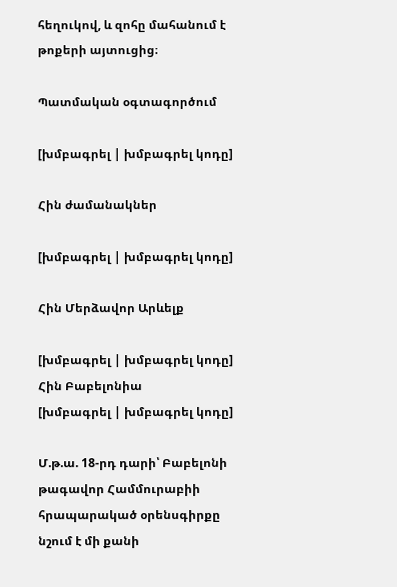հեղուկով, և զոհը մահանում է թոքերի այտուցից։

Պատմական օգտագործում

[խմբագրել | խմբագրել կոդը]

Հին ժամանակներ

[խմբագրել | խմբագրել կոդը]

Հին Մերձավոր Արևելք

[խմբագրել | խմբագրել կոդը]
Հին Բաբելոնիա
[խմբագրել | խմբագրել կոդը]

Մ.թ.ա. 18-րդ դարի՝ Բաբելոնի թագավոր Համմուրաբիի հրապարակած օրենսգիրքը նշում է մի քանի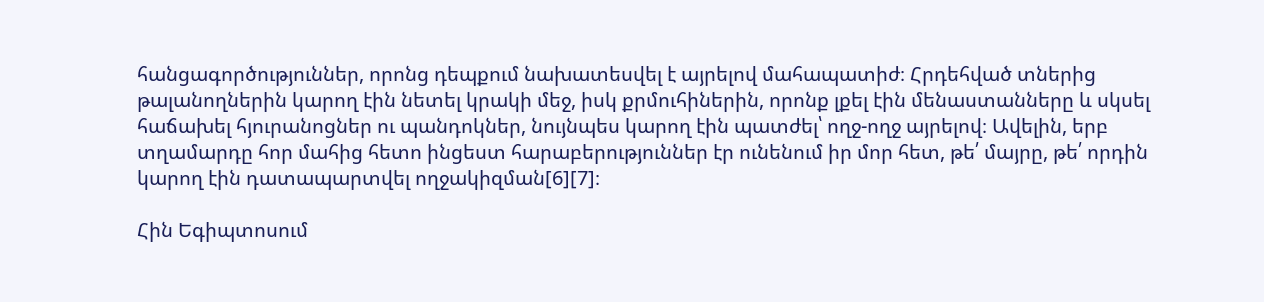հանցագործություններ, որոնց դեպքում նախատեսվել է այրելով մահապատիժ։ Հրդեհված տներից թալանողներին կարող էին նետել կրակի մեջ, իսկ քրմուհիներին, որոնք լքել էին մենաստանները և սկսել հաճախել հյուրանոցներ ու պանդոկներ, նույնպես կարող էին պատժել՝ ողջ-ողջ այրելով։ Ավելին, երբ տղամարդը հոր մահից հետո ինցեստ հարաբերություններ էր ունենում իր մոր հետ, թե՛ մայրը, թե՛ որդին կարող էին դատապարտվել ողջակիզման[6][7]։

Հին Եգիպտոսում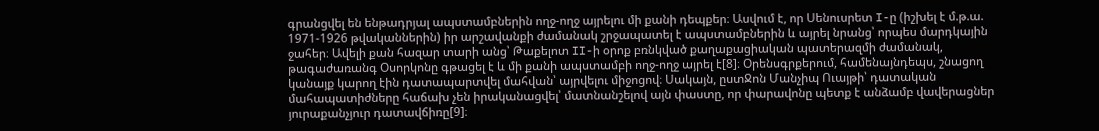գրանցվել են ենթադրյալ ապստամբներին ողջ-ողջ այրելու մի քանի դեպքեր։ Ասվում է, որ Սենուսրետ I-ը (իշխել է մ.թ.ա. 1971-1926 թվականներին) իր արշավանքի ժամանակ շրջապատել է ապստամբներին և այրել նրանց՝ որպես մարդկային ջահեր։ Ավելի քան հազար տարի անց՝ Թաքելոտ II-ի օրոք բռնկված քաղաքացիական պատերազմի ժամանակ, թագաժառանգ Օսորկոնը գթացել է և մի քանի ապստամբի ողջ-ողջ այրել է[8]։ Օրենսգրքերում, համենայնդեպս, շնացող կանայք կարող էին դատապարտվել մահվան՝ այրվելու միջոցով։ Սակայն, ըստՋոն Մանչիպ Ուայթի՝ դատական մահապատիժները հաճախ չեն իրականացվել՝ մատնանշելով այն փաստը, որ փարավոնը պետք է անձամբ վավերացներ յուրաքանչյուր դատավճիռը[9]։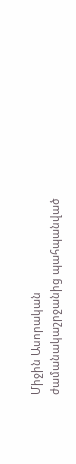Միջին Ասորական ժամանակաշրջանից պահպանված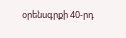օրենսգրքի 40-րդ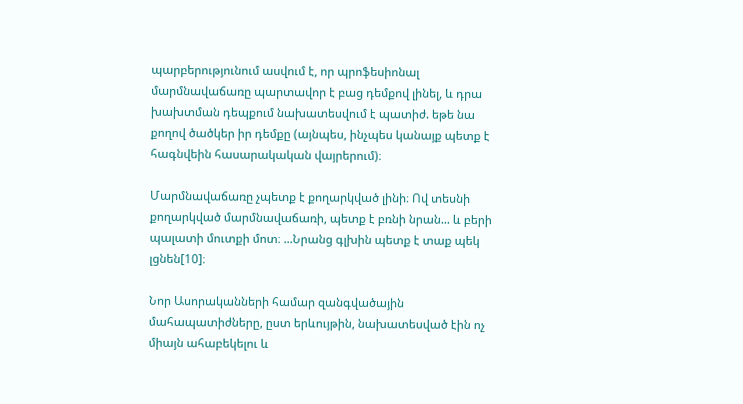պարբերությունում ասվում է, որ պրոֆեսիոնալ մարմնավաճառը պարտավոր է բաց դեմքով լինել, և դրա խախտման դեպքում նախատեսվում է պատիժ. եթե նա քողով ծածկեր իր դեմքը (այնպես, ինչպես կանայք պետք է հագնվեին հասարակական վայրերում)։

Մարմնավաճառը չպետք է քողարկված լինի։ Ով տեսնի քողարկված մարմնավաճառի, պետք է բռնի նրան... և բերի պալատի մուտքի մոտ։ ...Նրանց գլխին պետք է տաք պեկ լցնեն[10]։

Նոր Ասորականների համար զանգվածային մահապատիժները, ըստ երևույթին, նախատեսված էին ոչ միայն ահաբեկելու և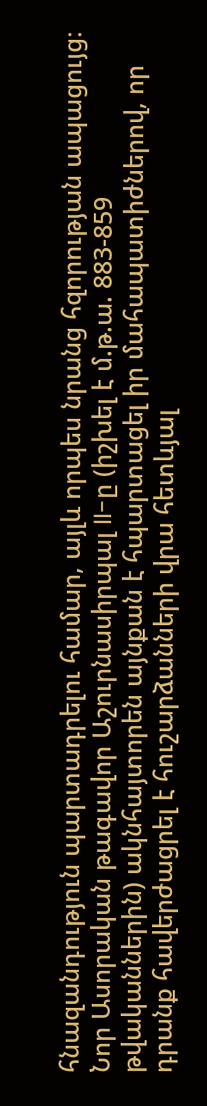հնազանդություն պարտադրելու համար, այլև որպես նրանց հզորության ապացույց։ Նոր Ասորական թագավոր Աշուրնասիրպալ II-ը (իշխել է մ.թ.ա. 883-859 թվականներին) ակնհայտորեն այնքան է հպարտացել իր մահապատիժներով, որ դրանք հավերժացրել է հուշարձանների վրա հետևյալ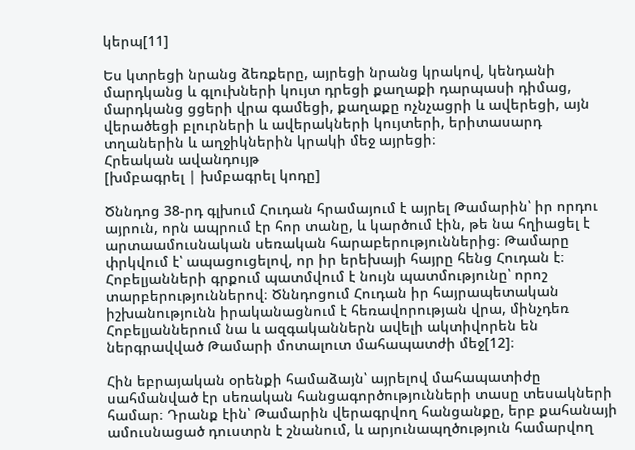կերպ[11]

Ես կտրեցի նրանց ձեռքերը, այրեցի նրանց կրակով, կենդանի մարդկանց և գլուխների կույտ դրեցի քաղաքի դարպասի դիմաց, մարդկանց ցցերի վրա գամեցի, քաղաքը ոչնչացրի և ավերեցի, այն վերածեցի բլուրների և ավերակների կույտերի, երիտասարդ տղաներին և աղջիկներին կրակի մեջ այրեցի։
Հրեական ավանդույթ
[խմբագրել | խմբագրել կոդը]

Ծննդոց 38-րդ գլխում Հուդան հրամայում է այրել Թամարին՝ իր որդու այրուն, որն ապրում էր հոր տանը, և կարծում էին, թե նա հղիացել է արտաամուսնական սեռական հարաբերություններից։ Թամարը փրկվում է՝ ապացուցելով, որ իր երեխայի հայրը հենց Հուդան է։ Հոբելյանների գրքում պատմվում է նույն պատմությունը՝ որոշ տարբերություններով։ Ծննդոցում Հուդան իր հայրապետական իշխանությունն իրականացնում է հեռավորության վրա, մինչդեռ Հոբելյաններում նա և ազգականներն ավելի ակտիվորեն են ներգրավված Թամարի մոտալուտ մահապատժի մեջ[12]։

Հին եբրայական օրենքի համաձայն՝ այրելով մահապատիժը սահմանված էր սեռական հանցագործությունների տասը տեսակների համար։ Դրանք էին՝ Թամարին վերագրվող հանցանքը, երբ քահանայի ամուսնացած դուստրն է շնանում, և արյունապղծություն համարվող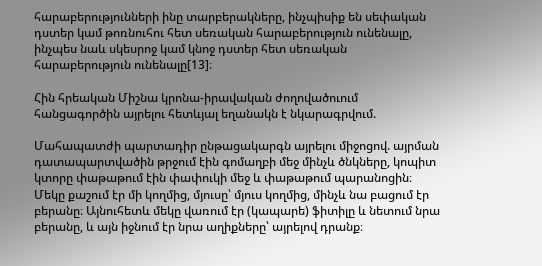հարաբերությունների ինը տարբերակները, ինչպիսիք են սեփական դստեր կամ թոռնուհու հետ սեռական հարաբերություն ունենալը, ինչպես նաև սկեսրոջ կամ կնոջ դստեր հետ սեռական հարաբերություն ունենալը[13]։

Հին հրեական Միշնա կրոնա-իրավական ժողովածուում հանցագործին այրելու հետևյալ եղանակն է նկարագրվում.

Մահապատժի պարտադիր ընթացակարգն այրելու միջոցով. այրման դատապարտվածին թրջում էին գոմաղբի մեջ մինչև ծնկները, կոպիտ կտորը փաթաթում էին փափուկի մեջ և փաթաթում պարանոցին։ Մեկը քաշում էր մի կողմից, մյուսը՝ մյուս կողմից, մինչև նա բացում էր բերանը։ Այնուհետև մեկը վառում էր (կապարե) ֆիտիլը և նետում նրա բերանը, և այն իջնում էր նրա աղիքները՝ այրելով դրանք։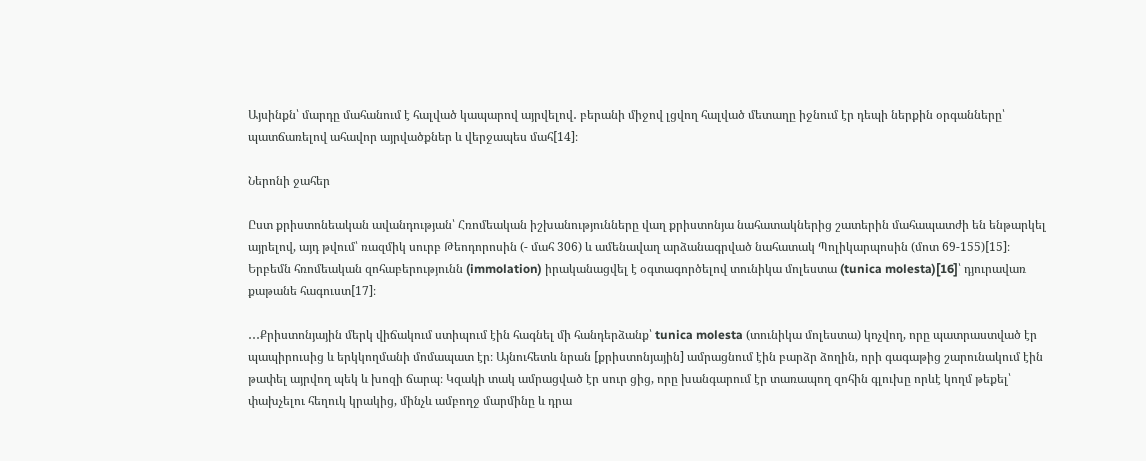Այսինքն՝ մարդը մահանում է հալված կապարով այրվելով․ բերանի միջով լցվող հալված մետաղը իջնում էր դեպի ներքին օրգանները՝ պատճառելով ահավոր այրվածքներ և վերջապես մահ[14]։

Ներոնի ջահեր

Ըստ քրիստոնեական ավանդության՝ Հռոմեական իշխանությունները վաղ քրիստոնյա նահատակներից շատերին մահապատժի են ենթարկել այրելով, այդ թվում՝ ռազմիկ սուրբ Թեոդորոսին (- մահ 306) և ամենավաղ արձանագրված նահատակ Պոլիկարպոսին (մոտ 69-155)[15]։ Երբեմն հռոմեական զոհաբերությունն (immolation) իրականացվել է օգտագործելով տունիկա մոլեստա (tunica molesta)[16]՝ դյուրավառ քաթանե հագուստ[17]։

․․․Քրիստոնյային մերկ վիճակում ստիպում էին հագնել մի հանդերձանք՝ tunica molesta (տունիկա մոլեստա) կոչվող, որը պատրաստված էր պապիրուսից և երկկողմանի մոմապատ էր։ Այնուհետև նրան [քրիստոնյային] ամրացնում էին բարձր ձողին, որի գագաթից շարունակում էին թափել այրվող պեկ և խոզի ճարպ։ Կզակի տակ ամրացված էր սուր ցից, որը խանգարում էր տառապող զոհին գլուխը որևէ կողմ թեքել՝ փախչելու հեղուկ կրակից, մինչև ամբողջ մարմինը և դրա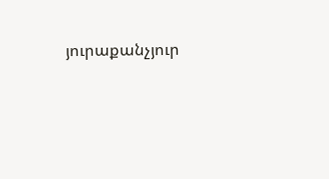յուրաքանչյուր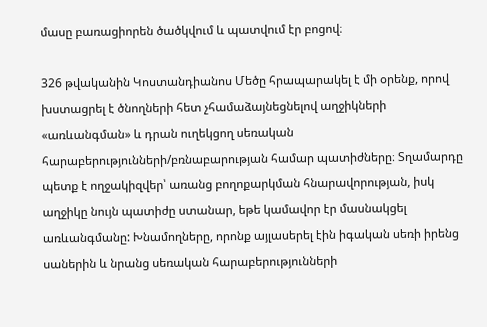մասը բառացիորեն ծածկվում և պատվում էր բոցով։

326 թվականին Կոստանդիանոս Մեծը հրապարակել է մի օրենք, որով խստացրել է ծնողների հետ չհամաձայնեցնելով աղջիկների «առևանգման» և դրան ուղեկցող սեռական հարաբերությունների/բռնաբարության համար պատիժները։ Տղամարդը պետք է ողջակիզվեր՝ առանց բողոքարկման հնարավորության, իսկ աղջիկը նույն պատիժը ստանար, եթե կամավոր էր մասնակցել առևանգմանը: Խնամողները, որոնք այլասերել էին իգական սեռի իրենց սաներին և նրանց սեռական հարաբերությունների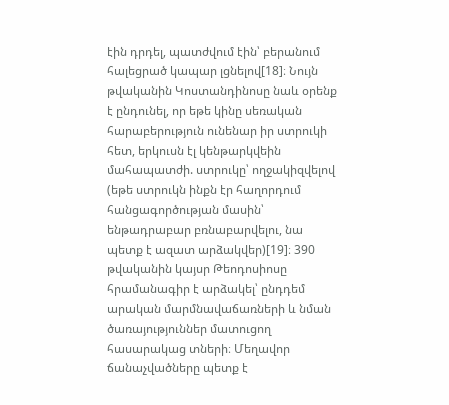էին դրդել, պատժվում էին՝ բերանում հալեցրած կապար լցնելով[18]։ Նույն թվականին Կոստանդինոսը նաև օրենք է ընդունել, որ եթե կինը սեռական հարաբերություն ունենար իր ստրուկի հետ, երկուսն էլ կենթարկվեին մահապատժի. ստրուկը՝ ողջակիզվելով (եթե ստրուկն ինքն էր հաղորդում հանցագործության մասին՝ ենթադրաբար բռնաբարվելու, նա պետք է ազատ արձակվեր)[19]։ 390 թվականին կայսր Թեոդոսիոսը հրամանագիր է արձակել՝ ընդդեմ արական մարմնավաճառների և նման ծառայություններ մատուցող հասարակաց տների։ Մեղավոր ճանաչվածները պետք է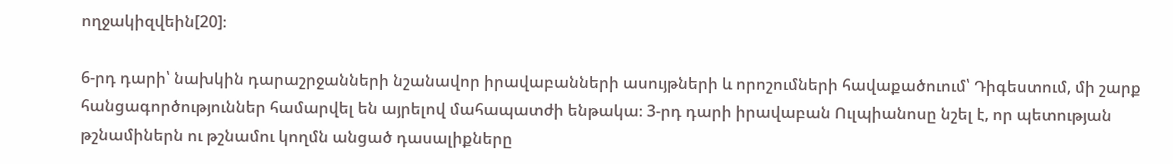ողջակիզվեին[20]։

6-րդ դարի՝ նախկին դարաշրջանների նշանավոր իրավաբանների ասույթների և որոշումների հավաքածուում՝ Դիգեստում, մի շարք հանցագործություններ համարվել են այրելով մահապատժի ենթակա։ 3-րդ դարի իրավաբան Ուլպիանոսը նշել է, որ պետության թշնամիներն ու թշնամու կողմն անցած դասալիքները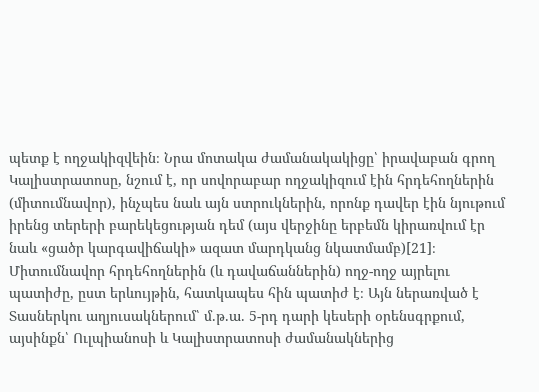պետք է ողջակիզվեին։ Նրա մոտակա ժամանակակիցը՝ իրավաբան գրող Կալիստրատոսը, նշում է, որ սովորաբար ողջակիզում էին հրդեհողներին (միտումնավոր), ինչպես նաև այն ստրուկներին, որոնք դավեր էին նյութում իրենց տերերի բարեկեցության դեմ (այս վերջինը երբեմն կիրառվում էր նաև «ցածր կարգավիճակի» ազատ մարդկանց նկատմամբ)[21]։ Միտումնավոր հրդեհողներին (և դավաճաններին) ողջ-ողջ այրելու պատիժը, ըստ երևույթին, հատկապես հին պատիժ է։ Այն ներառված է Տասներկու աղյուսակներում՝ մ.թ.ա. 5-րդ դարի կեսերի օրենսգրքում, այսինքն՝ Ուլպիանոսի և Կալիստրատոսի ժամանակներից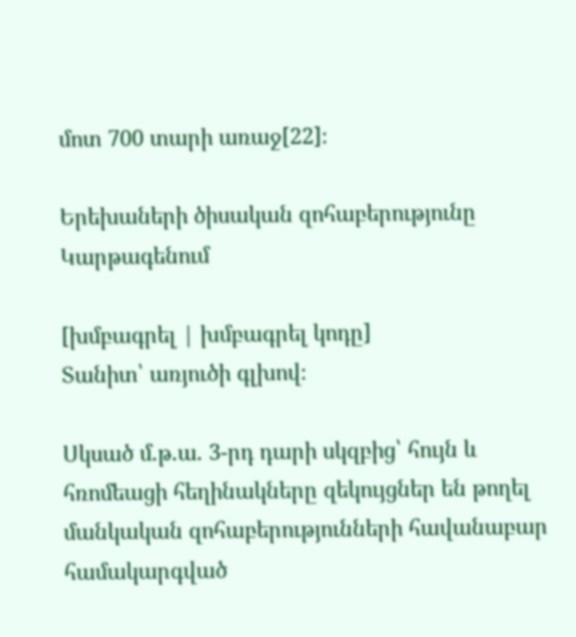մոտ 700 տարի առաջ[22]։

Երեխաների ծիսական զոհաբերությունը Կարթագենում

[խմբագրել | խմբագրել կոդը]
Տանիտ՝ առյուծի գլխով։

Սկսած մ.թ.ա. 3-րդ դարի սկզբից՝ հույն և հռոմեացի հեղինակները զեկույցներ են թողել մանկական զոհաբերությունների հավանաբար համակարգված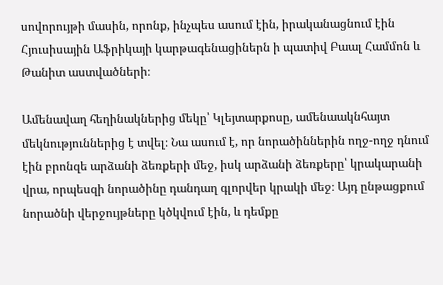սովորույթի մասին, որոնք, ինչպես ասում էին, իրականացնում էին Հյուսիսային Աֆրիկայի կարթագենացիներն ի պատիվ Բաալ Համմոն և Թանիտ աստվածների։

Ամենավաղ հեղինակներից մեկը՝ Կլեյտարքոսը, ամենաակնհայտ մեկնություններից է տվել։ Նա ասում է, որ նորածիններին ողջ-ողջ դնում էին բրոնզե արձանի ձեռքերի մեջ, իսկ արձանի ձեռքերը՝ կրակարանի վրա, որպեսզի նորածինը դանդաղ գլորվեր կրակի մեջ։ Այդ ընթացքում նորածնի վերջույթները կծկվում էին, և դեմքը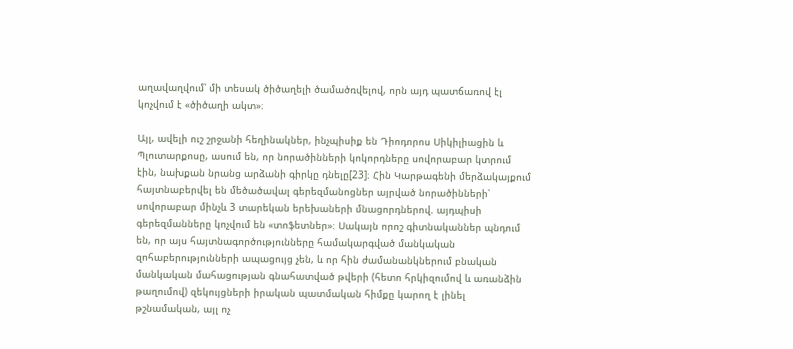աղավաղվում՝ մի տեսակ ծիծաղելի ծամածռվելով, որն այդ պատճառով էլ կոչվում է «ծիծաղի ակտ»։

Այլ, ավելի ուշ շրջանի հեղինակներ, ինչպիսիք են Դիոդորոս Սիկիլիացին և Պլուտարքոսը, ասում են, որ նորածինների կոկորդները սովորաբար կտրում էին, նախքան նրանց արձանի գիրկը դնելը[23]։ Հին Կարթագենի մերձակայքում հայտնաբերվել են մեծածավալ գերեզմանոցներ այրված նորածինների՝ սովորաբար մինչև 3 տարեկան երեխաների մնացորդներով. այդպիսի գերեզմանները կոչվում են «տոֆետներ»։ Սակայն որոշ գիտնականներ պնդում են, որ այս հայտնագործությունները համակարգված մանկական զոհաբերությունների ապացույց չեն, և որ հին ժամանանկներում բնական մանկական մահացության գնահատված թվերի (հետո հրկիզումով և առանձին թաղումով) զեկույցների իրական պատմական հիմքը կարող է լինել թշնամական, այլ ոչ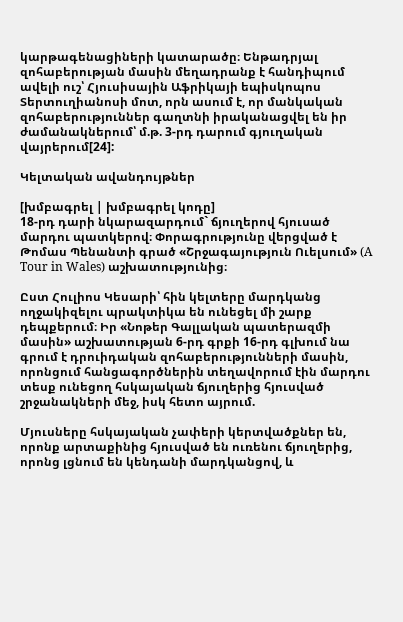կարթագենացիների կատարածը։ Ենթադրյալ զոհաբերության մասին մեղադրանք է հանդիպում ավելի ուշ՝ Հյուսիսային Աֆրիկայի եպիսկոպոս Տերտուղիանոսի մոտ, որն ասում է, որ մանկական զոհաբերություններ գաղտնի իրականացվել են իր ժամանակներում՝ մ.թ. 3-րդ դարում գյուղական վայրերում[24]:

Կելտական ավանդույթներ

[խմբագրել | խմբագրել կոդը]
18-րդ դարի նկարազարդում` ճյուղերով հյուսած մարդու պատկերով։ Փորագրությունը վերցված է Թոմաս Պենանտի գրած «Շրջագայություն Ուելսում» (A Tour in Wales) աշխատությունից։

Ըստ Հուլիոս Կեսարի՝ հին կելտերը մարդկանց ողջակիզելու պրակտիկա են ունեցել մի շարք դեպքերում։ Իր «Նոթեր Գալլական պատերազմի մասին» աշխատության 6-րդ գրքի 16-րդ գլխում նա գրում է դրուիդական զոհաբերությունների մասին, որոնցում հանցագործներին տեղավորում էին մարդու տեսք ունեցող հսկայական ճյուղերից հյուսված շրջանակների մեջ, իսկ հետո այրում.

Մյուսները հսկայական չափերի կերտվածքներ են, որոնք արտաքինից հյուսված են ուռենու ճյուղերից, որոնց լցնում են կենդանի մարդկանցով, և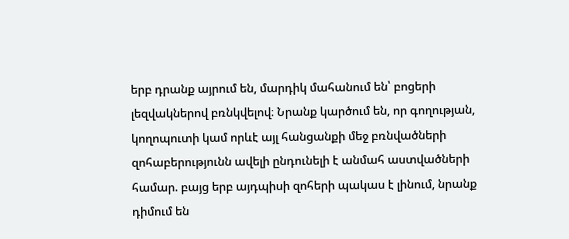երբ դրանք այրում են, մարդիկ մահանում են՝ բոցերի լեզվակներով բռնկվելով։ Նրանք կարծում են, որ գողության, կողոպուտի կամ որևէ այլ հանցանքի մեջ բռնվածների զոհաբերությունն ավելի ընդունելի է անմահ աստվածների համար. բայց երբ այդպիսի զոհերի պակաս է լինում, նրանք դիմում են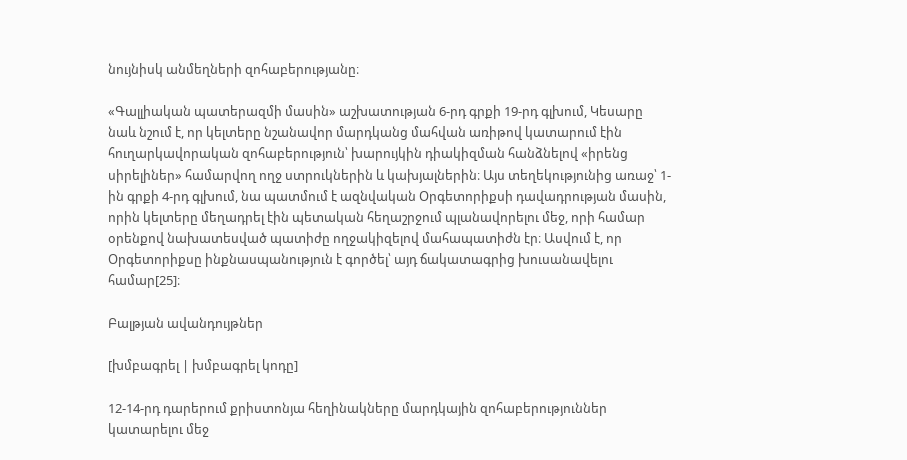նույնիսկ անմեղների զոհաբերությանը։

«Գալլիական պատերազմի մասին» աշխատության 6-րդ գրքի 19-րդ գլխում, Կեսարը նաև նշում է, որ կելտերը նշանավոր մարդկանց մահվան առիթով կատարում էին հուղարկավորական զոհաբերություն՝ խարույկին դիակիզման հանձնելով «իրենց սիրելիներ» համարվող ողջ ստրուկներին և կախյալներին։ Այս տեղեկությունից առաջ՝ 1-ին գրքի 4-րդ գլխում, նա պատմում է ազնվական Օրգետորիքսի դավադրության մասին, որին կելտերը մեղադրել էին պետական հեղաշրջում պլանավորելու մեջ, որի համար օրենքով նախատեսված պատիժը ողջակիզելով մահապատիժն էր։ Ասվում է, որ Օրգետորիքսը ինքնասպանություն է գործել՝ այդ ճակատագրից խուսանավելու համար[25]։

Բալթյան ավանդույթներ

[խմբագրել | խմբագրել կոդը]

12-14-րդ դարերում քրիստոնյա հեղինակները մարդկային զոհաբերություններ կատարելու մեջ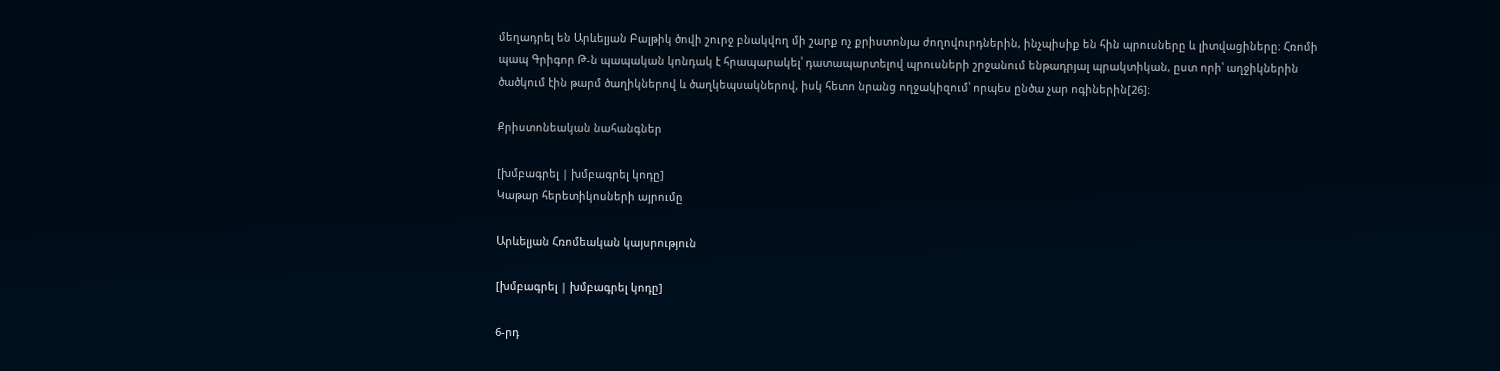մեղադրել են Արևելյան Բալթիկ ծովի շուրջ բնակվող մի շարք ոչ քրիստոնյա ժողովուրդներին, ինչպիսիք են հին պրուսները և լիտվացիները։ Հռոմի պապ Գրիգոր Թ-ն պապական կոնդակ է հրապարակել՝ դատապարտելով պրուսների շրջանում ենթադրյալ պրակտիկան, ըստ որի՝ աղջիկներին ծածկում էին թարմ ծաղիկներով և ծաղկեպսակներով, իսկ հետո նրանց ողջակիզում՝ որպես ընծա չար ոգիներին[26]։

Քրիստոնեական նահանգներ

[խմբագրել | խմբագրել կոդը]
Կաթար հերետիկոսների այրումը

Արևելյան Հռոմեական կայսրություն

[խմբագրել | խմբագրել կոդը]

6-րդ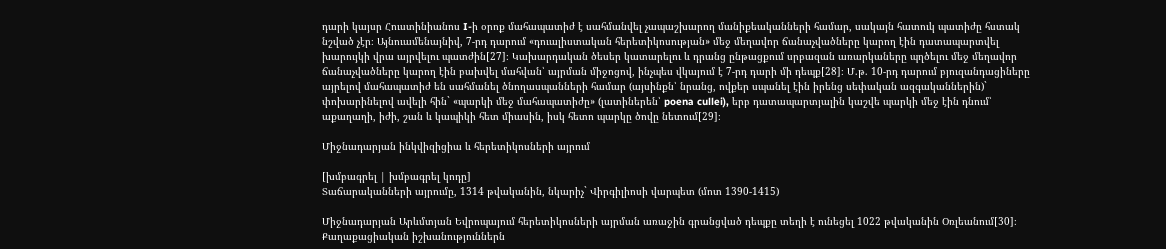դարի կայսր Հուստինիանոս I-ի օրոք մահապատիժ է սահմանվել չապաշխարող մանիքեականների համար, սակայն հատուկ պատիժը հստակ նշված չէր։ Այնուամենայնիվ, 7-րդ դարում «դուալիստական հերետիկոսության» մեջ մեղավոր ճանաչվածները կարող էին դատապարտվել խարույկի վրա այրվելու պատժին[27]։ Կախարդական ծեսեր կատարելու և դրանց ընթացքում սրբազան առարկաները պղծելու մեջ մեղավոր ճանաչվածները կարող էին բախվել մահվան՝ այրման միջոցով, ինչպես վկայում է 7-րդ դարի մի դեպք[28]։ Մ.թ. 10-րդ դարում բյուզանդացիները այրելով մահապատիժ են սահմանել ծնողասպանների համար (այսինքն՝ նրանց, ովքեր սպանել էին իրենց սեփական ազգականներին)` փոխարինելով ավելի հին` «պարկի մեջ մահապատիժը» (լատիներեն՝ poena cullei), երբ դատապարտյալին կաշվե պարկի մեջ էին դնում՝ աքաղաղի, իժի, շան և կապիկի հետ միասին, իսկ հետո պարկը ծովը նետում[29]։

Միջնադարյան ինկվիզիցիա և հերետիկոսների այրում

[խմբագրել | խմբագրել կոդը]
Տաճարականների այրումը, 1314 թվականին, նկարիչ` Վիրգիլիոսի վարպետ (մոտ 1390-1415)

Միջնադարյան Արևմտյան Եվրոպայում հերետիկոսների այրման առաջին գրանցված դեպքը տեղի է ունեցել 1022 թվականին Օռլեանում[30]։ Քաղաքացիական իշխանություններն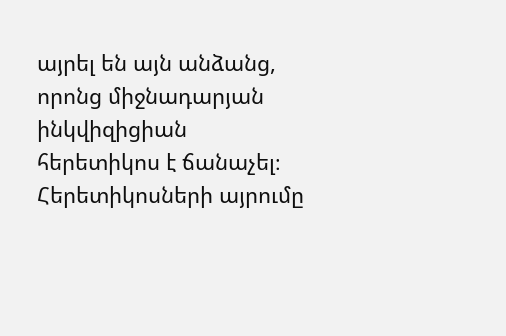այրել են այն անձանց, որոնց միջնադարյան ինկվիզիցիան հերետիկոս է ճանաչել։ Հերետիկոսների այրումը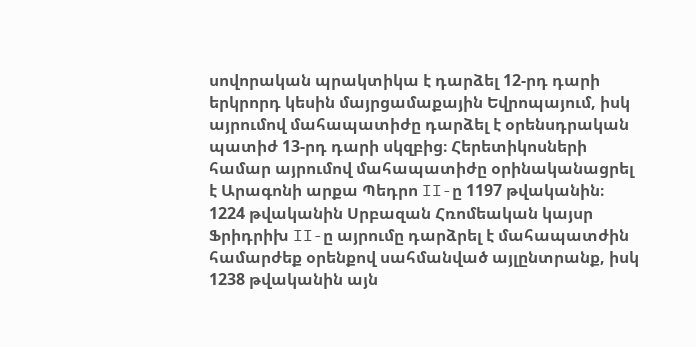սովորական պրակտիկա է դարձել 12-րդ դարի երկրորդ կեսին մայրցամաքային Եվրոպայում, իսկ այրումով մահապատիժը դարձել է օրենսդրական պատիժ 13-րդ դարի սկզբից։ Հերետիկոսների համար այրումով մահապատիժը օրինականացրել է Արագոնի արքա Պեդրո II-ը 1197 թվականին։ 1224 թվականին Սրբազան Հռոմեական կայսր Ֆրիդրիխ II-ը այրումը դարձրել է մահապատժին համարժեք օրենքով սահմանված այլընտրանք, իսկ 1238 թվականին այն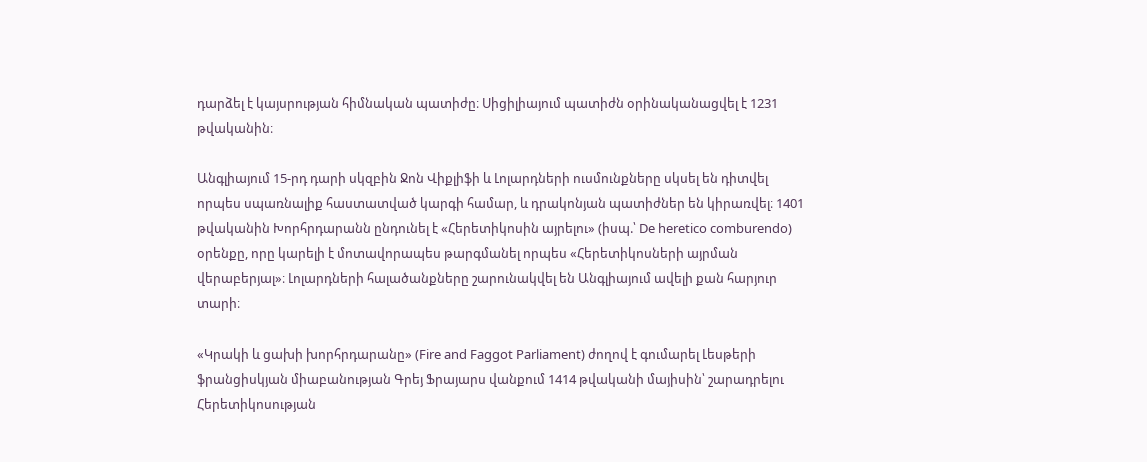դարձել է կայսրության հիմնական պատիժը։ Սիցիլիայում պատիժն օրինականացվել է 1231 թվականին։

Անգլիայում 15-րդ դարի սկզբին Ջոն Վիքլիֆի և Լոլարդների ուսմունքները սկսել են դիտվել որպես սպառնալիք հաստատված կարգի համար, և դրակոնյան պատիժներ են կիրառվել։ 1401 թվականին Խորհրդարանն ընդունել է «Հերետիկոսին այրելու» (իսպ.՝ De heretico comburendo) օրենքը, որը կարելի է մոտավորապես թարգմանել որպես «Հերետիկոսների այրման վերաբերյալ»։ Լոլարդների հալածանքները շարունակվել են Անգլիայում ավելի քան հարյուր տարի։

«Կրակի և ցախի խորհրդարանը» (Fire and Faggot Parliament) ժողով է գումարել Լեսթերի ֆրանցիսկյան միաբանության Գրեյ Ֆրայարս վանքում 1414 թվականի մայիսին՝ շարադրելու Հերետիկոսության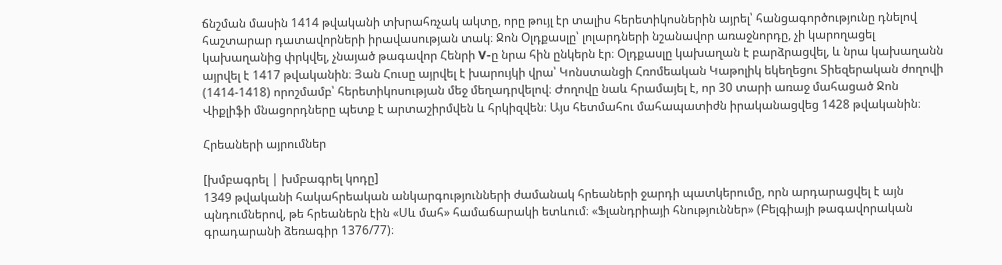ճնշման մասին 1414 թվականի տխրահռչակ ակտը, որը թույլ էր տալիս հերետիկոսներին այրել՝ հանցագործությունը դնելով հաշտարար դատավորների իրավասության տակ։ Ջոն Օլդքասլը՝ լոլարդների նշանավոր առաջնորդը, չի կարողացել կախաղանից փրկվել, չնայած թագավոր Հենրի V-ը նրա հին ընկերն էր։ Օլդքասլը կախաղան է բարձրացվել, և նրա կախաղանն այրվել է 1417 թվականին։ Յան Հուսը այրվել է խարույկի վրա՝ Կոնստանցի Հռոմեական Կաթոլիկ եկեղեցու Տիեզերական ժողովի (1414-1418) որոշմամբ՝ հերետիկոսության մեջ մեղադրվելով։ Ժողովը նաև հրամայել է, որ 30 տարի առաջ մահացած Ջոն Վիքլիֆի մնացորդները պետք է արտաշիրմվեն և հրկիզվեն։ Այս հետմահու մահապատիժն իրականացվեց 1428 թվականին։

Հրեաների այրումներ

[խմբագրել | խմբագրել կոդը]
1349 թվականի հակահրեական անկարգությունների ժամանակ հրեաների ջարդի պատկերումը, որն արդարացվել է այն պնդումներով, թե հրեաներն էին «Սև մահ» համաճարակի ետևում։ «Ֆլանդրիայի հնություններ» (Բելգիայի թագավորական գրադարանի ձեռագիր 1376/77)։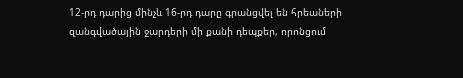12-րդ դարից մինչև 16-րդ դարը գրանցվել են հրեաների զանգվածային ջարդերի մի քանի դեպքեր, որոնցում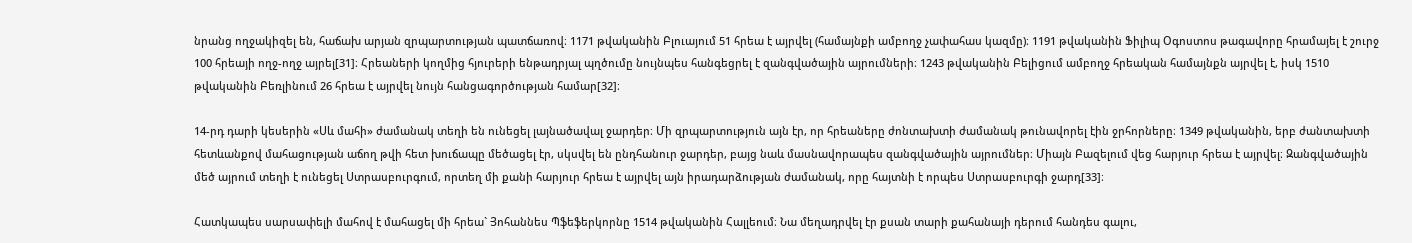նրանց ողջակիզել են, հաճախ արյան զրպարտության պատճառով։ 1171 թվականին Բլուայում 51 հրեա է այրվել (համայնքի ամբողջ չափահաս կազմը)։ 1191 թվականին Ֆիլիպ Օգոստոս թագավորը հրամայել է շուրջ 100 հրեայի ողջ-ողջ այրել[31]։ Հրեաների կողմից հյուրերի ենթադրյալ պղծումը նույնպես հանգեցրել է զանգվածային այրումների։ 1243 թվականին Բելիցում ամբողջ հրեական համայնքն այրվել է, իսկ 1510 թվականին Բեռլինում 26 հրեա է այրվել նույն հանցագործության համար[32]։

14-րդ դարի կեսերին «Սև մահի» ժամանակ տեղի են ունեցել լայնածավալ ջարդեր։ Մի զրպարտություն այն էր, որ հրեաները ժոնտախտի ժամանակ թունավորել էին ջրհորները։ 1349 թվականին, երբ ժանտախտի հետևանքով մահացության աճող թվի հետ խուճապը մեծացել էր, սկսվել են ընդհանուր ջարդեր, բայց նաև մասնավորապես զանգվածային այրումներ։ Միայն Բազելում վեց հարյուր հրեա է այրվել։ Զանգվածային մեծ այրում տեղի է ունեցել Ստրասբուրգում, որտեղ մի քանի հարյուր հրեա է այրվել այն իրադարձության ժամանակ, որը հայտնի է որպես Ստրասբուրգի ջարդ[33]։

Հատկապես սարսափելի մահով է մահացել մի հրեա` Յոհաննես Պֆեֆերկորնը 1514 թվականին Հալլեում։ Նա մեղադրվել էր քսան տարի քահանայի դերում հանդես գալու,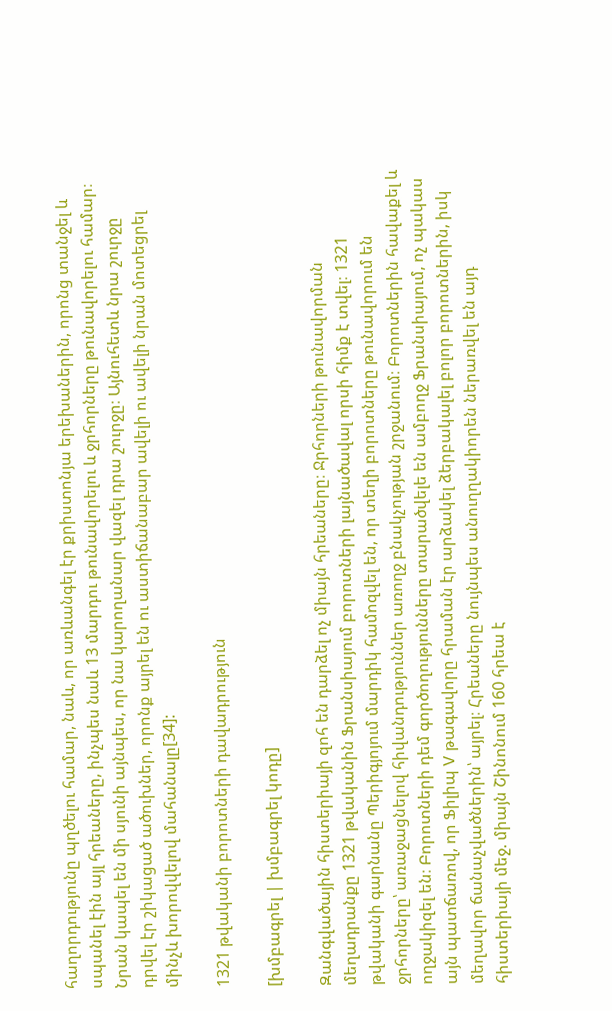հաղորդությունը պղծելու համար, նաև, որ առևանգել էր քրիստոնյա երեխաներին, որոնց տանջել և սպանել էին այլ հրեաները, ինչպես նաև 13 մարդու թունավորելու և ջրհորները թունավորելու համար։ Նրան կապել են մի սյունի այնպես, որ նա կարողանար վազել դրա շուրջը։ Այնուհետև նրա շուրջը դրվել էր շիկացած ածուխներ, որոնք այրել են ու աստիճանաբար ավելի ու ավելի նրան մոտեցրել մինչև խորովվելով մահանալը[34]:

1321 թվականի բորոտների դավադրություն

[խմբագրել | խմբագրել կոդը]

Զանգվածային հիստերիայի զոհ են դարձել ոչ միայն հրեաները։ Ջրհորների թունավորման մեղադրանքը 1321 թվականին Ֆրանսիայում բորոտների լայնածավալ որսի հիմք է տվել։ 1321 թվականի գարնանը Պերիգյոյում մարդիկ համոզվել են, որ տեղի բորոտները թունավորում են ջրհորները՝ առաջացնելով հիվանդություններ առողջ բնակչության շրջանում։ Բորոտներին հավաքել և ողջակիզել են։ Բորոտների դեմ գործողությունները տարածվելե են ամբողջ Ֆրանսիայում, ոչ պակաս այն պատճառով, որ Ֆիլիպ V թագավորը հրաման էր արձակել ձերբակալել բոլոր բորոտներին, իսկ մեղավոր ճանաչվածներին՝ այրել։ Հրեաները նույնպես անուղղակիորեն ներառվել են այդ հիստերիայի մեջ. միայն Շինոնում 160 հրեա է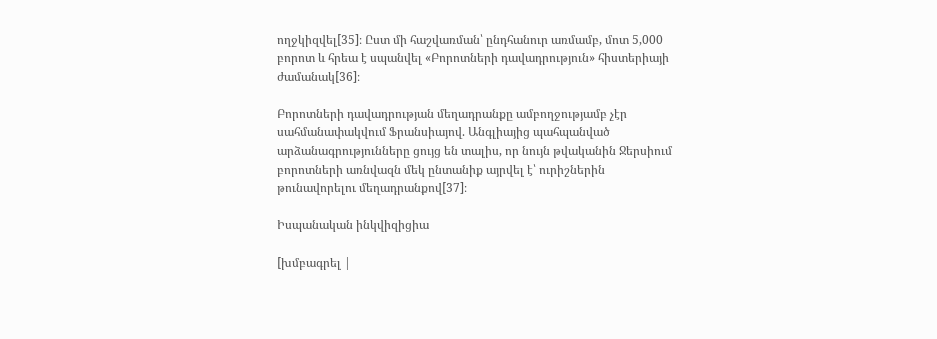ողջկիզվել[35]։ Ըստ մի հաշվառման՝ ընդհանուր առմամբ, մոտ 5,000 բորոտ և հրեա է սպանվել «Բորոտների դավադրություն» հիստերիայի ժամանակ[36]։

Բորոտների դավադրության մեղադրանքը ամբողջությամբ չէր սահմանափակվում Ֆրանսիայով. Անգլիայից պահպանված արձանագրությունները ցույց են տալիս, որ նույն թվականին Ջերսիում բորոտների առնվազն մեկ ընտանիք այրվել է՝ ուրիշներին թունավորելու մեղադրանքով[37]։

Իսպանական ինկվիզիցիա

[խմբագրել |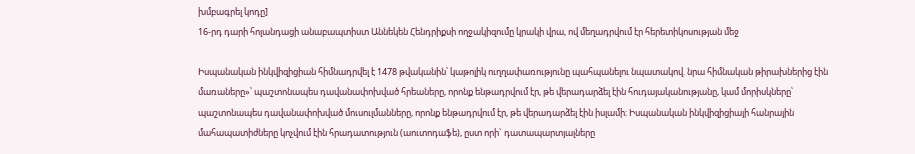խմբագրել կոդը]
16-րդ դարի հոլանդացի անաբապտիստ Աննեկեն Հենդրիքսի ողջակիզումը կրակի վրա, ով մեղադրվում էր հերետիկոսության մեջ

Իսպանական ինկվիզիցիան հիմնադրվել է 1478 թվականին՝ կաթոլիկ ուղղափառությունը պահպանելու նպատակով. նրա հիմնական թիրախներից էին մառաները»՝ պաշտոնապես դավանափոխված հրեաները, որոնք ենթադրվում էր, թե վերադարձել էին հուդայականությանը, կամ մորիսկները՝ պաշտոնապես դավանափոխված մուսուլմանները, որոնք ենթադրվում էր, թե վերադարձել էին իսլամի։ Իսպանական ինկվիզիցիայի հանրային մահապատիժները կոչվում էին հրադատություն (աուտոդաֆե), ըստ որի` դատապարտյալները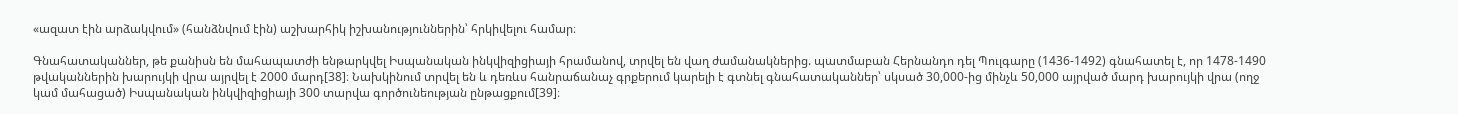«ազատ էին արձակվում» (հանձնվում էին) աշխարհիկ իշխանություններին՝ հրկիվելու համար։

Գնահատականներ, թե քանիսն են մահապատժի ենթարկվել Իսպանական ինկվիզիցիայի հրամանով, տրվել են վաղ ժամանակներից. պատմաբան Հերնանդո դել Պուլգարը (1436-1492) գնահատել է, որ 1478-1490 թվականներին խարույկի վրա այրվել է 2000 մարդ[38]։ Նախկինում տրվել են և դեռևս հանրաճանաչ գրքերում կարելի է գտնել գնահատականներ՝ սկսած 30,000-ից մինչև 50,000 այրված մարդ խարույկի վրա (ողջ կամ մահացած) Իսպանական ինկվիզիցիայի 300 տարվա գործունեության ընթացքում[39]։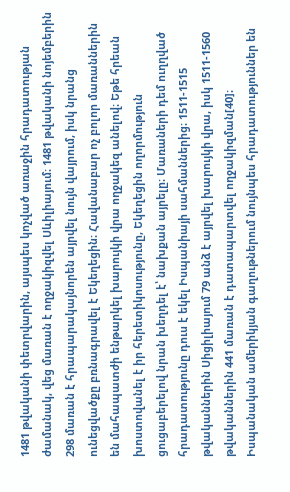1481 թվականի փետրվարին, այսպես կոչված առաջին հրադատության ժամանակ, վեց մառան է ողջակիզվել Սևիլիայում։ 1481 թվականի նոյեմբերին 298 մառան է հրապարակայնորեն այրվել նույն վայրում, իսկ նրանց ունեցվածքը բռնագրավել է Եկեղեցին։ Հավանաբար ոչ բոլոր մառաններին են մահապատժի ենթարկել խարույկի վրա ողջակեզ անելով։ Եթե հրեան խոստովանել է իր հերետիկոսությունը, Եկեղեցին ողորմություն ցուցաբերելով նրան խեղդել է՝ նախքան այրելը։ Մառաների դեմ ուղղված հրադատությունը դուս է եկել Իսպանիայի սահմաններից։ 1511-1515 թվականներին Սիցիլիայում 79 անձ է այրվել խարույկի վրա, իսկ 1511-1560 թվականներին 441 մառան է դատապարտվել ողջակիզման[40]։ Իսպանական ամերիկյան գաղութներում նույնպես հրադատություններ են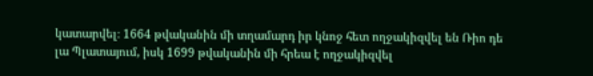կատարվել։ 1664 թվականին մի տղամարդ իր կնոջ հետ ողջակիզվել են Ռիո դե լա Պլատայում, իսկ 1699 թվականին մի հրեա է ողջակիզվել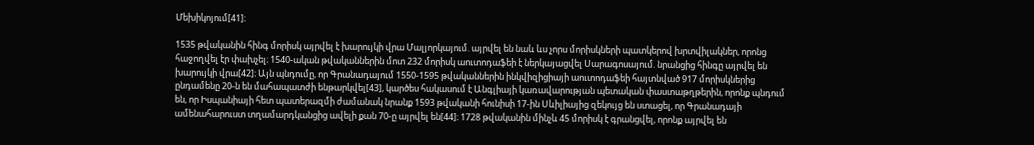Մեխիկոյում[41]։

1535 թվականին հինգ մորիսկ այրվել է խարույկի վրա Մալյորկայում. այրվել են նաև ևս չորս մորիսկների պատկերով խրտվիլակներ, որոնց հաջողվել էր փախչել։ 1540-ական թվականներին մոտ 232 մորիսկ աուտոդաֆեի է ներկայացվել Սարագոսայում. նրանցից հինգը այրվել են խարույկի վրա[42]։ Այն պնդումը, որ Գրանադայում 1550-1595 թվականներին ինկվիզիցիայի աուտոդաֆեի հայտնված 917 մորիսկներից ընդամենը 20-ն են մահապատժի ենթարկվել[43], կարծես հակասում է Անգլիայի կառավարության պետական փաստաթղթերին, որոնք պնդում են, որ Իսպանիայի հետ պատերազմի ժամանակ նրանք 1593 թվականի հունիսի 17-ին Սևիլիայից զեկույց են ստացել, որ Գրանադայի ամենահարուստ տղամարդկանցից ավելի քան 70-ը այրվել են[44]։ 1728 թվականին մինչև 45 մորիսկ է գրանցվել, որոնք այրվել են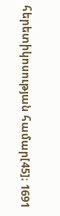հերետիկոսության համար[45]։ 1691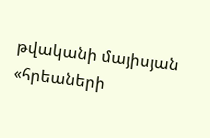թվականի մայիսյան «հրեաների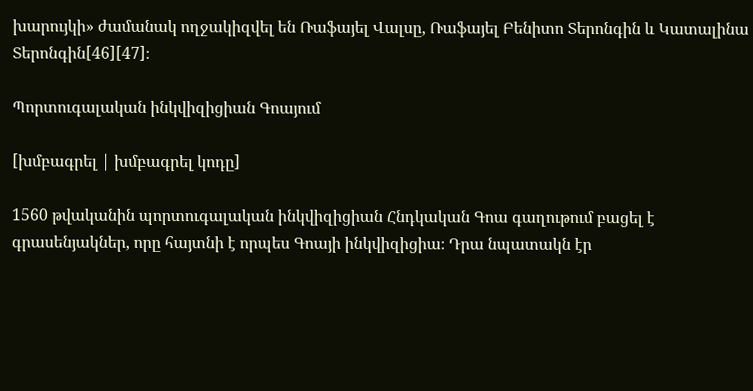խարույկի» ժամանակ ողջակիզվել են Ռաֆայել Վալսը, Ռաֆայել Բենիտո Տերոնգին և Կատալինա Տերոնգին[46][47]։

Պորտուգալական ինկվիզիցիան Գոայում

[խմբագրել | խմբագրել կոդը]

1560 թվականին պորտուգալական ինկվիզիցիան Հնդկական Գոա գաղութում բացել է գրասենյակներ, որը հայտնի է որպես Գոայի ինկվիզիցիա։ Դրա նպատակն էր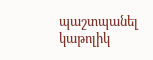պաշտպանել կաթոլիկ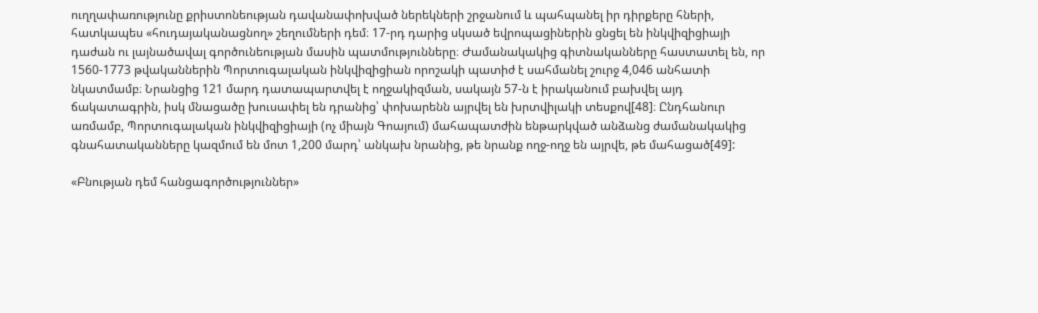ուղղափառությունը քրիստոնեության դավանափոխված ներեկների շրջանում և պահպանել իր դիրքերը հների, հատկապես «հուդայականացնող» շեղումների դեմ։ 17-րդ դարից սկսած եվրոպացիներին ցնցել են ինկվիզիցիայի դաժան ու լայնածավալ գործունեության մասին պատմությունները։ Ժամանակակից գիտնականները հաստատել են, որ 1560-1773 թվականներին Պորտուգալական ինկվիզիցիան որոշակի պատիժ է սահմանել շուրջ 4,046 անհատի նկատմամբ։ Նրանցից 121 մարդ դատապարտվել է ողջակիզման, սակայն 57-ն է իրականում բախվել այդ ճակատագրին, իսկ մնացածը խուսափել են դրանից՝ փոխարենն այրվել են խրտվիլակի տեսքով[48]։ Ընդհանուր առմամբ, Պորտուգալական ինկվիզիցիայի (ոչ միայն Գոայում) մահապատժին ենթարկված անձանց ժամանակակից գնահատականները կազմում են մոտ 1,200 մարդ՝ անկախ նրանից, թե նրանք ողջ-ողջ են այրվե, թե մահացած[49]:

«Բնության դեմ հանցագործություններ»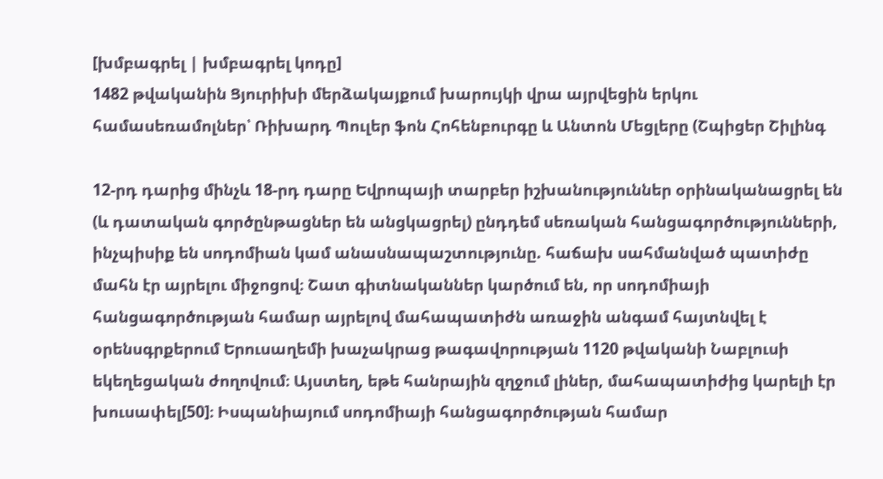[խմբագրել | խմբագրել կոդը]
1482 թվականին Ցյուրիխի մերձակայքում խարույկի վրա այրվեցին երկու համասեռամոլներ՝ Ռիխարդ Պուլեր ֆոն Հոհենբուրգը և Անտոն Մեցլերը (Շպիցեր Շիլինգ

12-րդ դարից մինչև 18-րդ դարը Եվրոպայի տարբեր իշխանություններ օրինականացրել են (և դատական գործընթացներ են անցկացրել) ընդդեմ սեռական հանցագործությունների, ինչպիսիք են սոդոմիան կամ անասնապաշտությունը. հաճախ սահմանված պատիժը մահն էր այրելու միջոցով։ Շատ գիտնականներ կարծում են, որ սոդոմիայի հանցագործության համար այրելով մահապատիժն առաջին անգամ հայտնվել է օրենսգրքերում Երուսաղեմի խաչակրաց թագավորության 1120 թվականի Նաբլուսի եկեղեցական ժողովում։ Այստեղ, եթե հանրային զղջում լիներ, մահապատիժից կարելի էր խուսափել[50]։ Իսպանիայում սոդոմիայի հանցագործության համար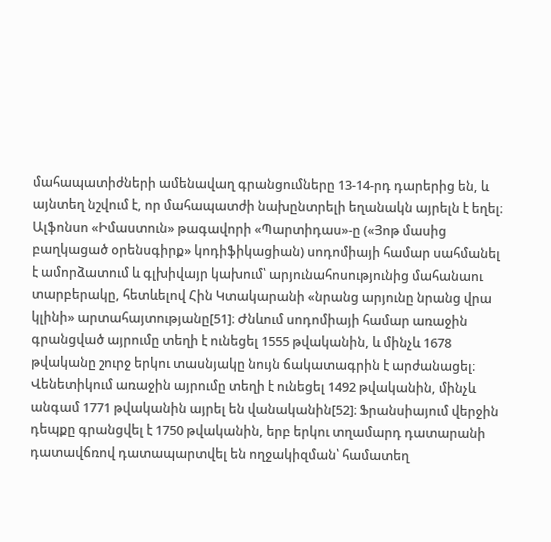մահապատիժների ամենավաղ գրանցումները 13-14-րդ դարերից են, և այնտեղ նշվում է, որ մահապատժի նախընտրելի եղանակն այրելն է եղել։ Ալֆոնսո «Իմաստուն» թագավորի «Պարտիդաս»-ը («Յոթ մասից բաղկացած օրենսգիրք» կոդիֆիկացիան) սոդոմիայի համար սահմանել է ամորձատում և գլխիվայր կախում՝ արյունահոսությունից մահանաու տարբերակը, հետևելով Հին Կտակարանի «նրանց արյունը նրանց վրա կլինի» արտահայտությանը[51]։ Ժնևում սոդոմիայի համար առաջին գրանցված այրումը տեղի է ունեցել 1555 թվականին, և մինչև 1678 թվականը շուրջ երկու տասնյակը նույն ճակատագրին է արժանացել։ Վենետիկում առաջին այրումը տեղի է ունեցել 1492 թվականին, մինչև անգամ 1771 թվականին այրել են վանականին[52]։ Ֆրանսիայում վերջին դեպքը գրանցվել է 1750 թվականին, երբ երկու տղամարդ դատարանի դատավճռով դատապարտվել են ողջակիզման՝ համատեղ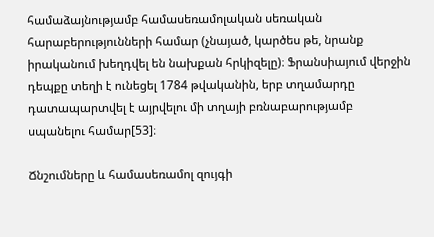համաձայնությամբ համասեռամոլական սեռական հարաբերությունների համար (չնայած, կարծես թե, նրանք իրականում խեղդվել են նախքան հրկիզելը)։ Ֆրանսիայում վերջին դեպքը տեղի է ունեցել 1784 թվականին, երբ տղամարդը դատապարտվել է այրվելու մի տղայի բռնաբարությամբ սպանելու համար[53]։

Ճնշումները և համասեռամոլ զույգի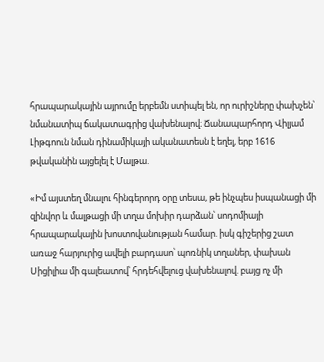հրապարակային այրումը երբեմն ստիպել են, որ ուրիշները փախչեն՝ նմանատիպ ճակատագրից վախենալով։ Ճանապարհորդ Վիլյամ Լիթգոուն նման դինամիկայի ականատեսն է եղել, երբ 1616 թվականին այցելել է Մալթա.

«Իմ այստեղ մնալու հինգերորդ օրը տեսա, թե ինչպես իսպանացի մի զինվոր և մալթացի մի տղա մոխիր դարձան՝ սոդոմիայի հրապարակային խոստովանության համար. իսկ գիշերից շատ առաջ հարյուրից ավելի բարդասո՝ պոռնիկ տղաներ, փախան Սիցիլիա մի գալեատով՝ հրդեհվելուց վախենալով. բայց ոչ մի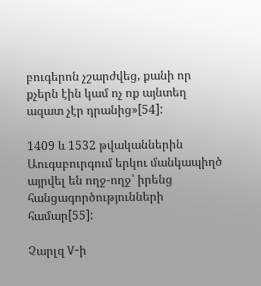բուգերոն չշարժվեց, քանի որ քչերն էին կամ ոչ ոք այնտեղ ազատ չէր դրանից»[54]:

1409 և 1532 թվականներին Աուգսբուրգում երկու մանկապիղծ այրվել են ողջ-ողջ՝ իրենց հանցագործությունների համար[55]:

Չարլզ V-ի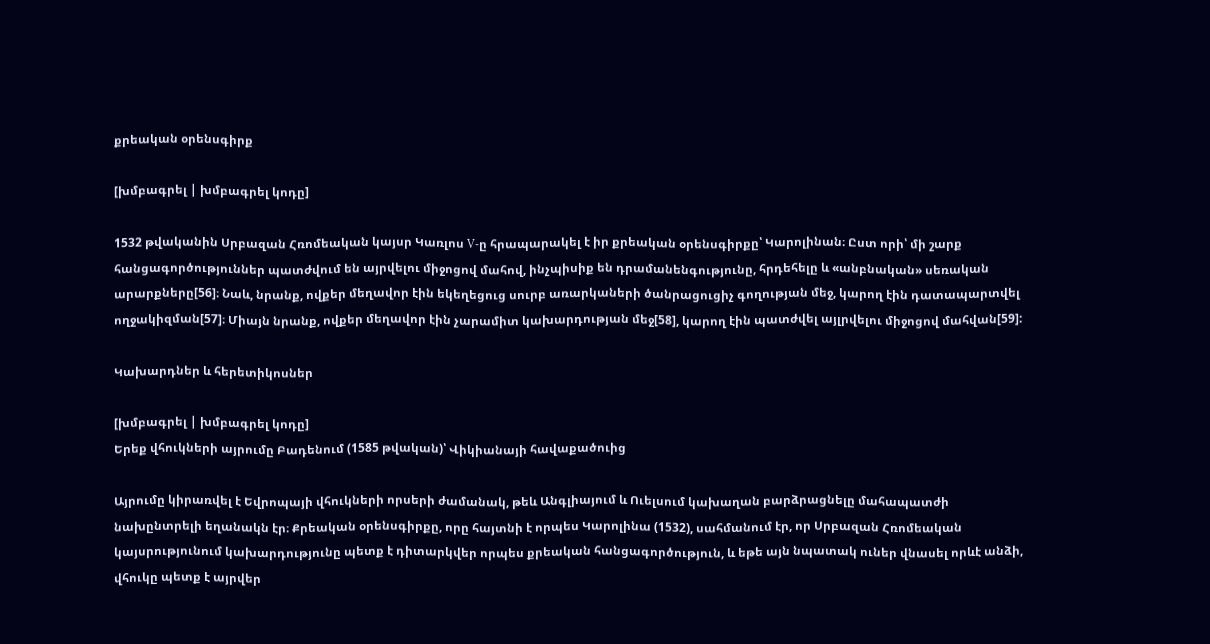քրեական օրենսգիրք

[խմբագրել | խմբագրել կոդը]

1532 թվականին Սրբազան Հռոմեական կայսր Կառլոս V-ը հրապարակել է իր քրեական օրենսգիրքը՝ Կարոլինան։ Ըստ որի՝ մի շարք հանցագործություններ պատժվում են այրվելու միջոցով մահով, ինչպիսիք են դրամանենգությունը, հրդեհելը և «անբնական» սեռական արարքները[56]։ Նաև, նրանք, ովքեր մեղավոր էին եկեղեցուց սուրբ առարկաների ծանրացուցիչ գողության մեջ, կարող էին դատապարտվել ողջակիզման[57]։ Միայն նրանք, ովքեր մեղավոր էին չարամիտ կախարդության մեջ[58], կարող էին պատժվել այլրվելու միջոցով մահվան[59]:

Կախարդներ և հերետիկոսներ

[խմբագրել | խմբագրել կոդը]
Երեք վհուկների այրումը Բադենում (1585 թվական)՝ Վիկիանայի հավաքածուից

Այրումը կիրառվել է Եվրոպայի վհուկների որսերի ժամանակ, թեև Անգլիայում և Ուելսում կախաղան բարձրացնելը մահապատժի նախընտրելի եղանակն էր։ Քրեական օրենսգիրքը, որը հայտնի է որպես Կարոլինա (1532), սահմանում էր, որ Սրբազան Հռոմեական կայսրությունում կախարդությունը պետք է դիտարկվեր որպես քրեական հանցագործություն, և եթե այն նպատակ ուներ վնասել որևէ անձի, վհուկը պետք է այրվեր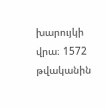խարույկի վրա։ 1572 թվականին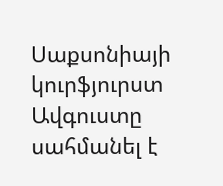Սաքսոնիայի կուրֆյուրստ Ավգուստը սահմանել է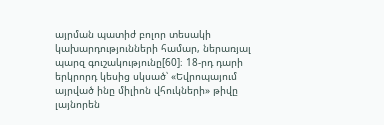այրման պատիժ բոլոր տեսակի կախարդությունների համար, ներառյալ պարզ գուշակությունը[60]։ 18-րդ դարի երկրորդ կեսից սկսած՝ «Եվրոպայում այրված ինը միլիոն վհուկների» թիվը լայնորեն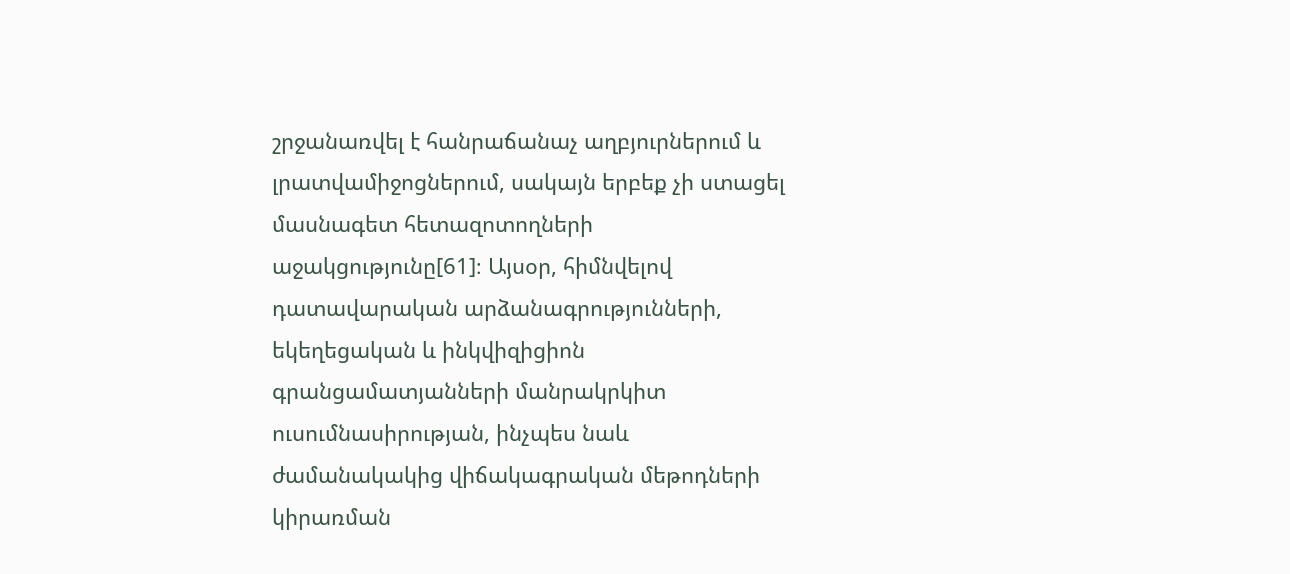շրջանառվել է հանրաճանաչ աղբյուրներում և լրատվամիջոցներում, սակայն երբեք չի ստացել մասնագետ հետազոտողների աջակցությունը[61]։ Այսօր, հիմնվելով դատավարական արձանագրությունների, եկեղեցական և ինկվիզիցիոն գրանցամատյանների մանրակրկիտ ուսումնասիրության, ինչպես նաև ժամանակակից վիճակագրական մեթոդների կիրառման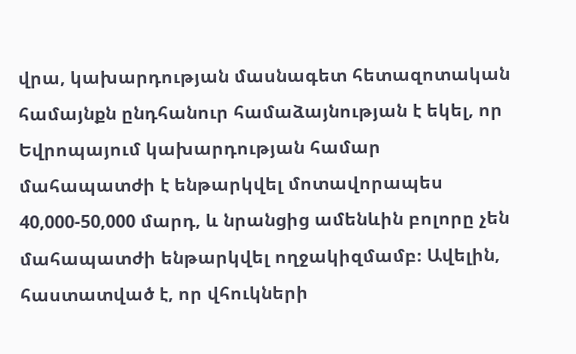վրա, կախարդության մասնագետ հետազոտական համայնքն ընդհանուր համաձայնության է եկել, որ Եվրոպայում կախարդության համար մահապատժի է ենթարկվել մոտավորապես 40,000-50,000 մարդ, և նրանցից ամենևին բոլորը չեն մահապատժի ենթարկվել ողջակիզմամբ։ Ավելին, հաստատված է, որ վհուկների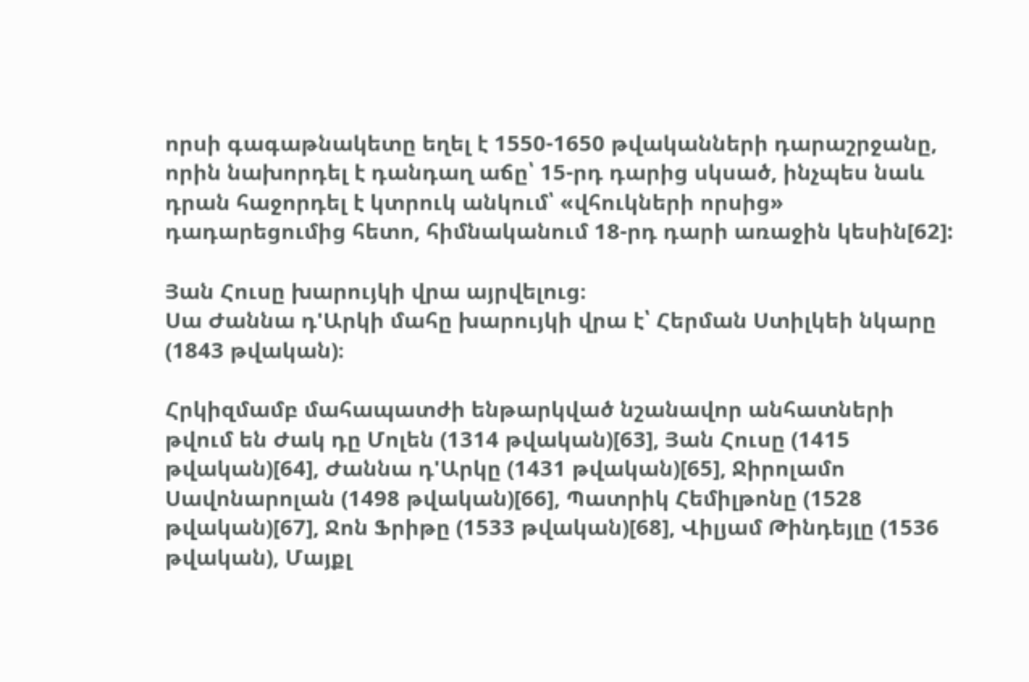որսի գագաթնակետը եղել է 1550-1650 թվականների դարաշրջանը, որին նախորդել է դանդաղ աճը՝ 15-րդ դարից սկսած, ինչպես նաև դրան հաջորդել է կտրուկ անկում՝ «վհուկների որսից» դադարեցումից հետո, հիմնականում 18-րդ դարի առաջին կեսին[62]:

Յան Հուսը խարույկի վրա այրվելուց։
Սա Ժաննա դ'Արկի մահը խարույկի վրա է՝ Հերման Ստիլկեի նկարը (1843 թվական)։

Հրկիզմամբ մահապատժի ենթարկված նշանավոր անհատների թվում են Ժակ դը Մոլեն (1314 թվական)[63], Յան Հուսը (1415 թվական)[64], Ժաննա դ'Արկը (1431 թվական)[65], Ջիրոլամո Սավոնարոլան (1498 թվական)[66], Պատրիկ Հեմիլթոնը (1528 թվական)[67], Ջոն Ֆրիթը (1533 թվական)[68], Վիլյամ Թինդեյլը (1536 թվական), Մայքլ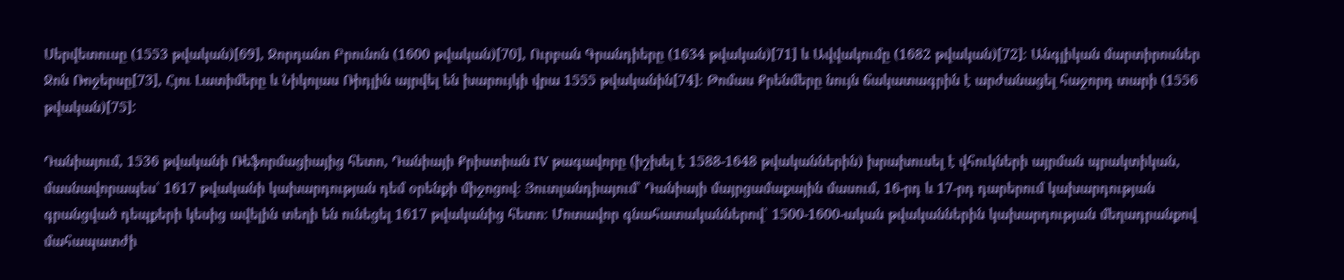Սերվետուսը (1553 թվական)[69], Ջորդանո Բրունոն (1600 թվական)[70], Ուրբան Գրանդիերը (1634 թվական)[71] և Ավվակումը (1682 թվական)[72]։ Անգլիկան մարտիրոսներ Ջոն Ռոջերսը[73], Հյու Լատիմերը և Նիկոլաս Ռիդլին այրվել են խարույկի վրա 1555 թվականին[74]։ Թոմաս Քրենմերը նույն ճակատագրին է արժանացել հաջորդ տարի (1556 թվական)[75]:

Դանիայում, 1536 թվականի Ռեֆորմացիայից հետո, Դանիայի Քրիստիան IV թագավորը (իշխել է 1588-1648 թվականներին) խրախուսել է վհուկների այրման պրակտիկան, մասնավորապես՝ 1617 թվականի կախարդության դեմ օրենքի միջոցով։ Յուտլանդիայում՝ Դանիայի մայրցամաքային մասում, 16-րդ և 17-րդ դարերում կախարդության գրանցված դեպքերի կեսից ավելին տեղի են ունեցել 1617 թվականից հետո։ Մոտավոր գնահատականներով՝ 1500-1600-ական թվականներին կախարդության մեղադրանքով մահապատժի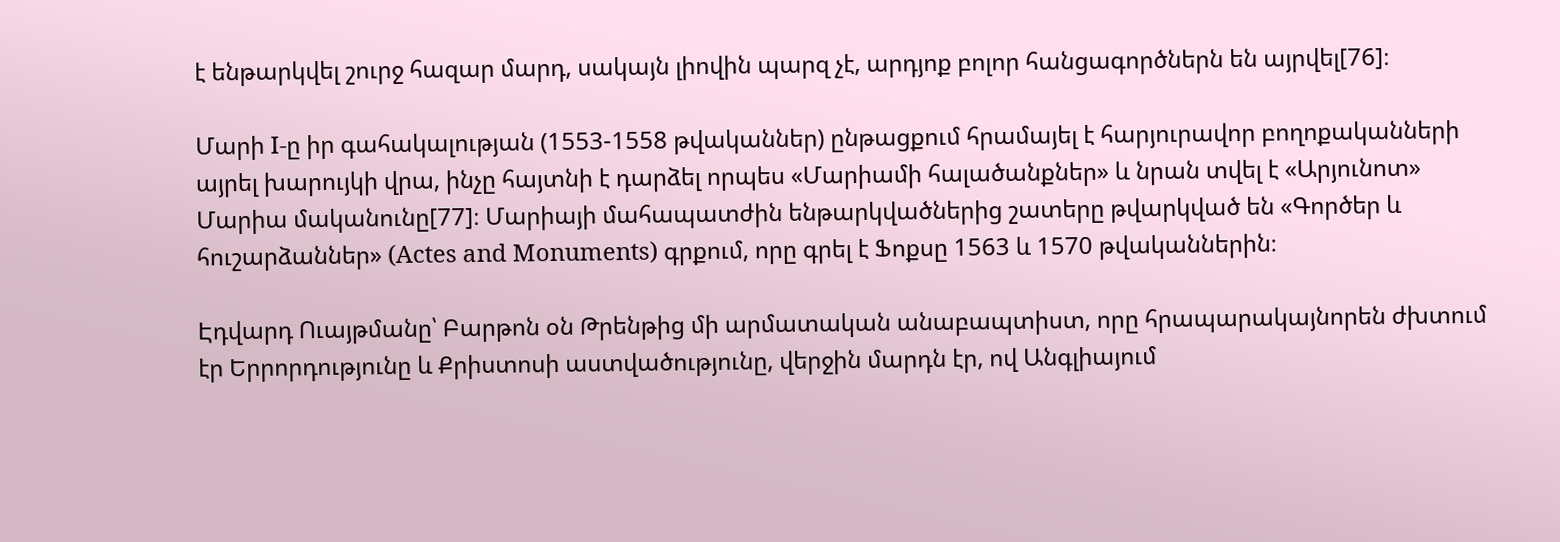է ենթարկվել շուրջ հազար մարդ, սակայն լիովին պարզ չէ, արդյոք բոլոր հանցագործներն են այրվել[76]։

Մարի I-ը իր գահակալության (1553-1558 թվականներ) ընթացքում հրամայել է հարյուրավոր բողոքականների այրել խարույկի վրա, ինչը հայտնի է դարձել որպես «Մարիամի հալածանքներ» և նրան տվել է «Արյունոտ» Մարիա մականունը[77]։ Մարիայի մահապատժին ենթարկվածներից շատերը թվարկված են «Գործեր և հուշարձաններ» (Actes and Monuments) գրքում, որը գրել է Ֆոքսը 1563 և 1570 թվականներին։

Էդվարդ Ուայթմանը՝ Բարթոն օն Թրենթից մի արմատական անաբապտիստ, որը հրապարակայնորեն ժխտում էր Երրորդությունը և Քրիստոսի աստվածությունը, վերջին մարդն էր, ով Անգլիայում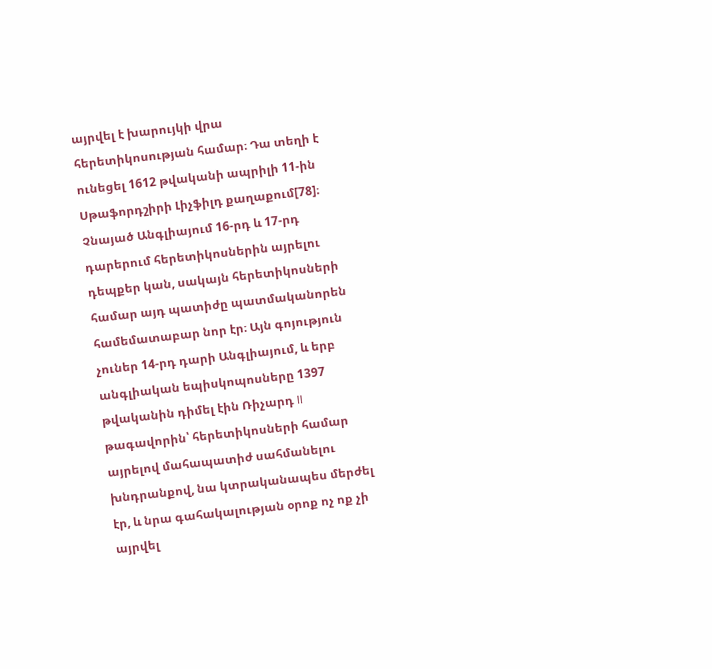այրվել է խարույկի վրա հերետիկոսության համար։ Դա տեղի է ունեցել 1612 թվականի ապրիլի 11-ին Սթաֆորդշիրի Լիչֆիլդ քաղաքում[78]։ Չնայած Անգլիայում 16-րդ և 17-րդ դարերում հերետիկոսներին այրելու դեպքեր կան, սակայն հերետիկոսների համար այդ պատիժը պատմականորեն համեմատաբար նոր էր։ Այն գոյություն չուներ 14-րդ դարի Անգլիայում, և երբ անգլիական եպիսկոպոսները 1397 թվականին դիմել էին Ռիչարդ II թագավորին՝ հերետիկոսների համար այրելով մահապատիժ սահմանելու խնդրանքով, նա կտրականապես մերժել էր, և նրա գահակալության օրոք ոչ ոք չի այրվել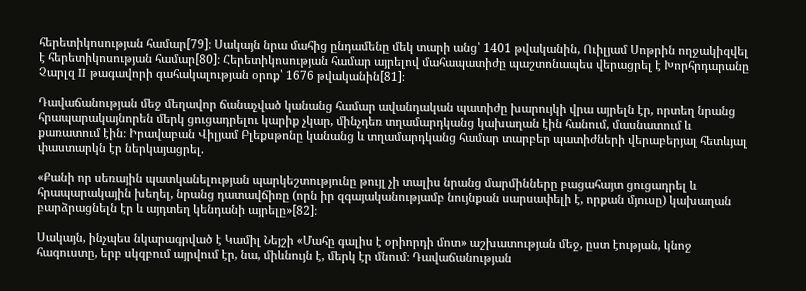հերետիկոսության համար[79]։ Սակայն նրա մահից ընդամենը մեկ տարի անց՝ 1401 թվականին, Ուիլյամ Սոթրին ողջակիզվել է հերետիկոսության համար[80]։ Հերետիկոսության համար այրելով մահապատիժը պաշտոնապես վերացրել է Խորհրդարանը Չարլզ II թագավորի գահակալության օրոք՝ 1676 թվականին[81]։

Դավաճանության մեջ մեղավոր ճանաչված կանանց համար ավանդական պատիժը խարույկի վրա այրելն էր, որտեղ նրանց հրապարակայնորեն մերկ ցուցադրելու կարիք չկար, մինչդեռ տղամարդկանց կախաղան էին հանում, մասնատում և քառատում էին։ Իրավաբան Վիլյամ Բլեքսթոնը կանանց և տղամարդկանց համար տարբեր պատիժների վերաբերյալ հետևյալ փաստարկն էր ներկայացրել.

«Քանի որ սեռային պատկանելության պարկեշտությունը թույլ չի տալիս նրանց մարմինները բացահայտ ցուցադրել և հրապարակային խեղել, նրանց դատավճիռը (որն իր զգայականությամբ նույնքան սարսափելի է, որքան մյուսը) կախաղան բարձրացնելն էր և այդտեղ կենդանի այրելը»[82]։

Սակայն, ինչպես նկարագրված է Կամիլ Նեյշի «Մահը գալիս է օրիորդի մոտ» աշխատության մեջ, ըստ էության, կնոջ հագուստը, երբ սկզբում այրվում էր, նա, միևնույն է, մերկ էր մնում։ Դավաճանության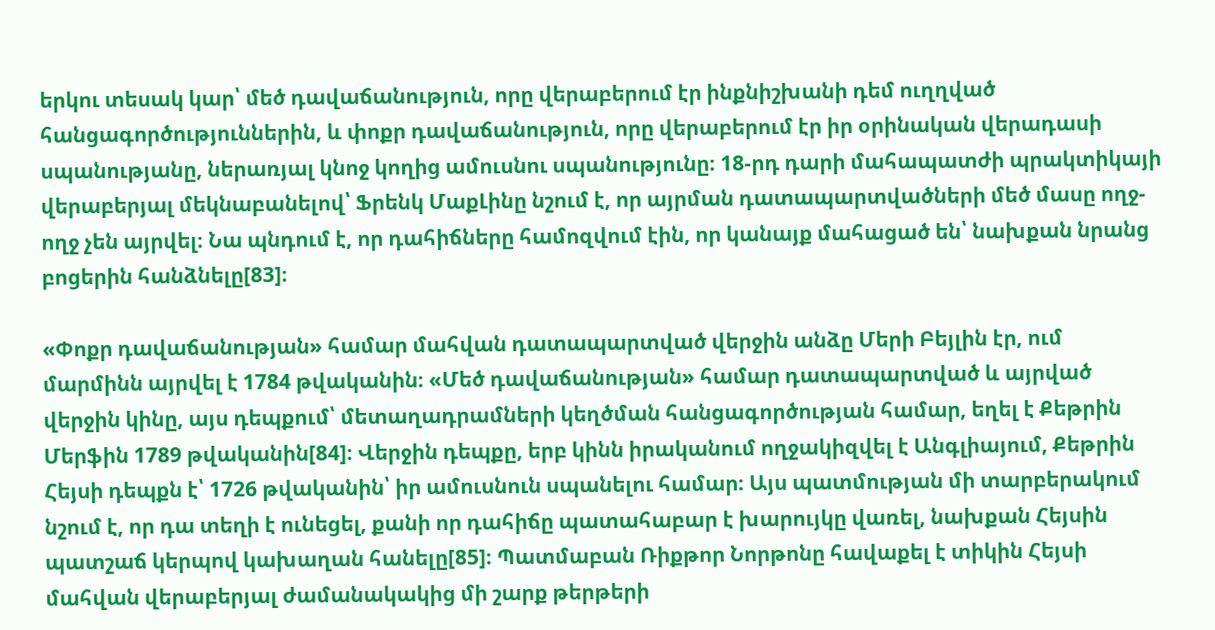երկու տեսակ կար՝ մեծ դավաճանություն, որը վերաբերում էր ինքնիշխանի դեմ ուղղված հանցագործություններին, և փոքր դավաճանություն, որը վերաբերում էր իր օրինական վերադասի սպանությանը, ներառյալ կնոջ կողից ամուսնու սպանությունը։ 18-րդ դարի մահապատժի պրակտիկայի վերաբերյալ մեկնաբանելով՝ Ֆրենկ ՄաքԼինը նշում է, որ այրման դատապարտվածների մեծ մասը ողջ-ողջ չեն այրվել։ Նա պնդում է, որ դահիճները համոզվում էին, որ կանայք մահացած են՝ նախքան նրանց բոցերին հանձնելը[83]։

«Փոքր դավաճանության» համար մահվան դատապարտված վերջին անձը Մերի Բեյլին էր, ում մարմինն այրվել է 1784 թվականին։ «Մեծ դավաճանության» համար դատապարտված և այրված վերջին կինը, այս դեպքում՝ մետաղադրամների կեղծման հանցագործության համար, եղել է Քեթրին Մերֆին 1789 թվականին[84]։ Վերջին դեպքը, երբ կինն իրականում ողջակիզվել է Անգլիայում, Քեթրին Հեյսի դեպքն է՝ 1726 թվականին՝ իր ամուսնուն սպանելու համար։ Այս պատմության մի տարբերակում նշում է, որ դա տեղի է ունեցել, քանի որ դահիճը պատահաբար է խարույկը վառել, նախքան Հեյսին պատշաճ կերպով կախաղան հանելը[85]։ Պատմաբան Ռիքթոր Նորթոնը հավաքել է տիկին Հեյսի մահվան վերաբերյալ ժամանակակից մի շարք թերթերի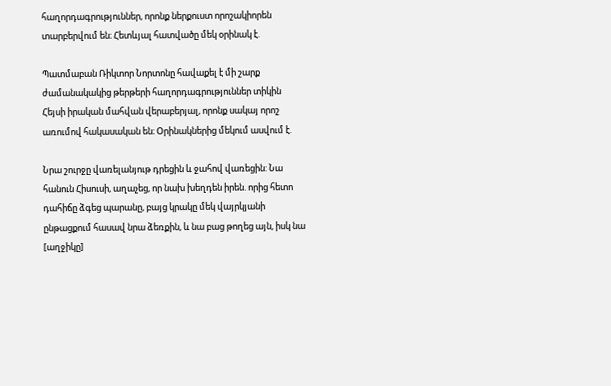հաղորդագրություններ, որոնք ներքուստ որոշակիորեն տարբերվում են։ Հետևյալ հատվածը մեկ օրինակ է.

Պատմաբան Ռիկտոր Նորտոնը հավաքել է մի շարք ժամանակակից թերթերի հաղորդագրություններ տիկին Հեյսի իրական մահվան վերաբերյալ, որոնք սակայ որոշ առումով հակասական են։ Օրինակներից մեկում ասվում է.

Նրա շուրջը վառելանյութ դրեցին և ջահով վառեցին: Նա հանուն Հիսուսի, աղաչեց, որ նախ խեղդեն իրեն. որից հետո դահիճը ձգեց պարանը, բայց կրակը մեկ վայրկյանի ընթացքում հասավ նրա ձեռքին, և նա բաց թողեց այն, իսկ նա [աղջիկը]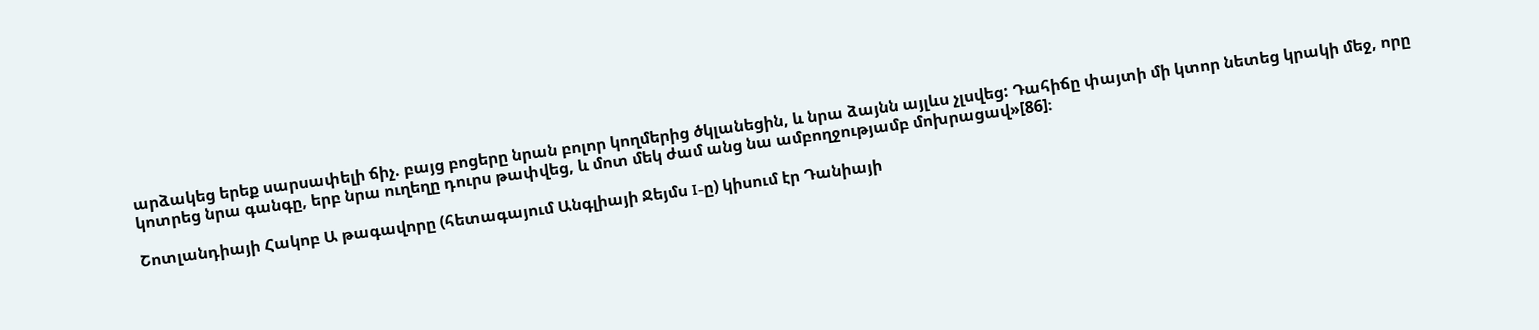արձակեց երեք սարսափելի ճիչ. բայց բոցերը նրան բոլոր կողմերից ծկլանեցին, և նրա ձայնն այլևս չլսվեց: Դահիճը փայտի մի կտոր նետեց կրակի մեջ, որը կոտրեց նրա գանգը, երբ նրա ուղեղը դուրս թափվեց, և մոտ մեկ ժամ անց նա ամբողջությամբ մոխրացավ»[86]։

Շոտլանդիայի Հակոբ Ա թագավորը (հետագայում Անգլիայի Ջեյմս I-ը) կիսում էր Դանիայի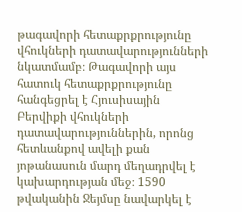թագավորի հետաքրքրությունը վհուկների դատավարությունների նկատմամբ։ Թագավորի այս հատուկ հետաքրքրությունը հանգեցրել է Հյուսիսային Բերվիքի վհուկների դատավարություններին, որոնց հետևանքով ավելի քան յոթանասուն մարդ մեղադրվել է կախարդության մեջ։ 1590 թվականին Ջեյմսը նավարկել է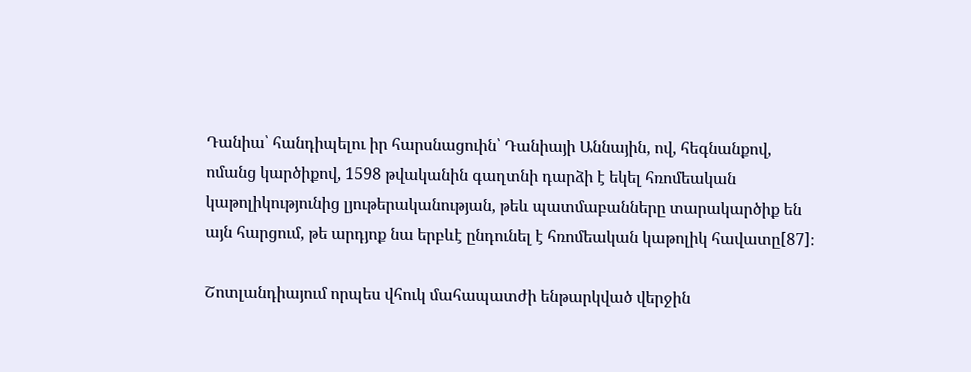Դանիա՝ հանդիպելու իր հարսնացուին՝ Դանիայի Աննային, ով, հեգնանքով, ոմանց կարծիքով, 1598 թվականին գաղտնի դարձի է եկել հռոմեական կաթոլիկությունից լյութերականության, թեև պատմաբանները տարակարծիք են այն հարցում, թե արդյոք նա երբևէ ընդունել է հռոմեական կաթոլիկ հավատը[87]։

Շոտլանդիայում որպես վհուկ մահապատժի ենթարկված վերջին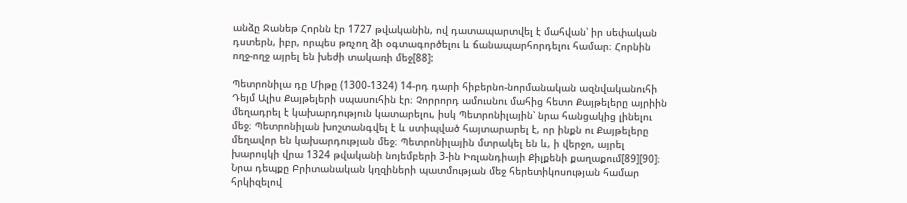անձը Ջանեթ Հորնն էր 1727 թվականին, ով դատապարտվել է մահվան՝ իր սեփական դստերն, իբր, որպես թռչող ձի օգտագործելու և ճանապարհորդելու համար։ Հորնին ողջ-ողջ այրել են խեժի տակառի մեջ[88]:

Պետրոնիլա դը Միթը (1300-1324) 14-րդ դարի հիբերնո-նորմանական ազնվականուհի Դեյմ Ալիս Քայթելերի սպասուհին էր։ Չորրորդ ամուսնու մահից հետո Քայթելերը այրիին մեղադրել է կախարդություն կատարելու, իսկ Պետրոնիլային՝ նրա հանցակից լինելու մեջ։ Պետրոնիլան խոշտանգվել է և ստիպված հայտարարել է, որ ինքն ու Քայթելերը մեղավոր են կախարդության մեջ։ Պետրոնիլային մտրակել են և, ի վերջո, այրել խարույկի վրա 1324 թվականի նոյեմբերի 3-ին Իռլանդիայի Քիլքենի քաղաքում[89][90]։ Նրա դեպքը Բրիտանական կղզիների պատմության մեջ հերետիկոսության համար հրկիզելով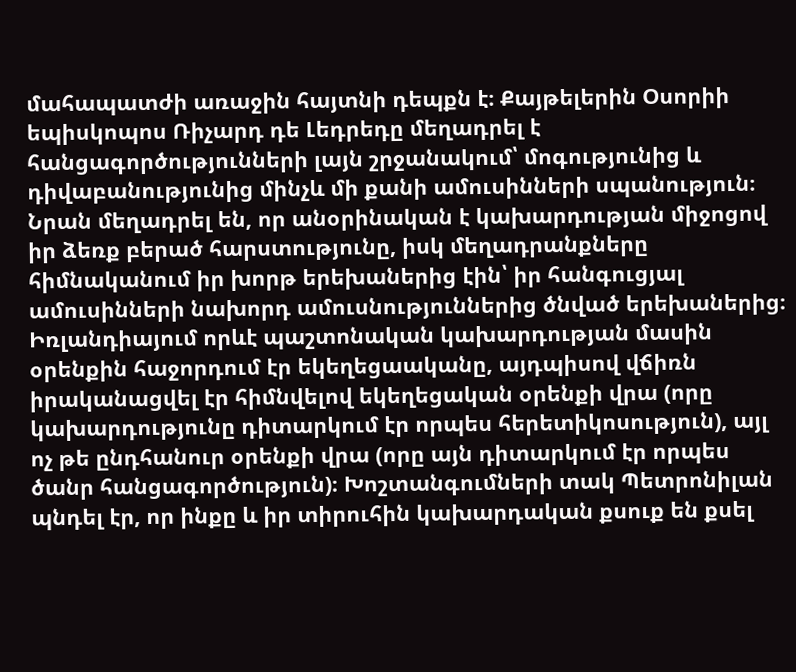մահապատժի առաջին հայտնի դեպքն է։ Քայթելերին Օսորիի եպիսկոպոս Ռիչարդ դե Լեդրեդը մեղադրել է հանցագործությունների լայն շրջանակում՝ մոգությունից և դիվաբանությունից մինչև մի քանի ամուսինների սպանություն։ Նրան մեղադրել են, որ անօրինական է կախարդության միջոցով իր ձեռք բերած հարստությունը, իսկ մեղադրանքները հիմնականում իր խորթ երեխաներից էին՝ իր հանգուցյալ ամուսինների նախորդ ամուսնություններից ծնված երեխաներից։ Իռլանդիայում որևէ պաշտոնական կախարդության մասին օրենքին հաջորդում էր եկեղեցաականը, այդպիսով վճիռն իրականացվել էր հիմնվելով եկեղեցական օրենքի վրա (որը կախարդությունը դիտարկում էր որպես հերետիկոսություն), այլ ոչ թե ընդհանուր օրենքի վրա (որը այն դիտարկում էր որպես ծանր հանցագործություն)։ Խոշտանգումների տակ Պետրոնիլան պնդել էր, որ ինքը և իր տիրուհին կախարդական քսուք են քսել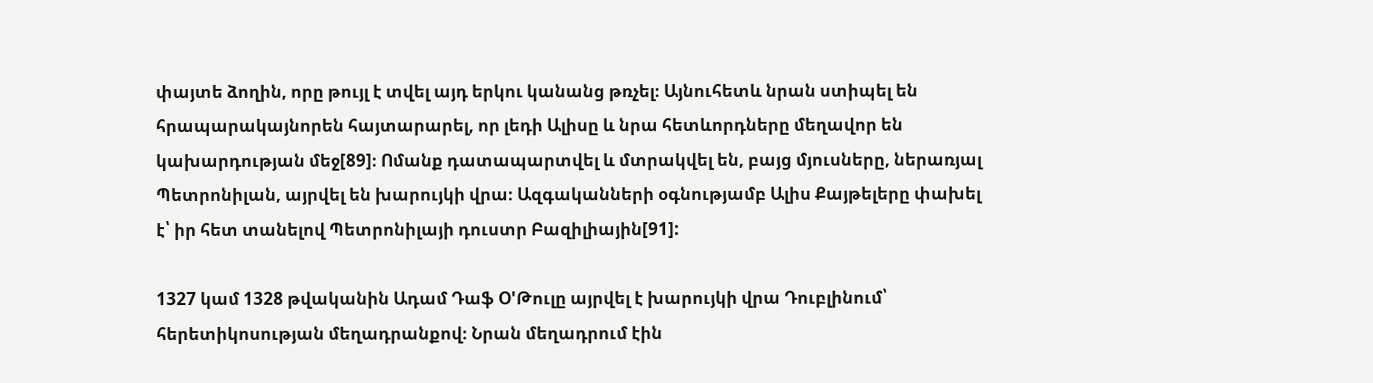փայտե ձողին, որը թույլ է տվել այդ երկու կանանց թռչել։ Այնուհետև նրան ստիպել են հրապարակայնորեն հայտարարել, որ լեդի Ալիսը և նրա հետևորդները մեղավոր են կախարդության մեջ[89]։ Ոմանք դատապարտվել և մտրակվել են, բայց մյուսները, ներառյալ Պետրոնիլան, այրվել են խարույկի վրա։ Ազգականների օգնությամբ Ալիս Քայթելերը փախել է՝ իր հետ տանելով Պետրոնիլայի դուստր Բազիլիային[91]:

1327 կամ 1328 թվականին Ադամ Դաֆ Օ'Թուլը այրվել է խարույկի վրա Դուբլինում՝ հերետիկոսության մեղադրանքով։ Նրան մեղադրում էին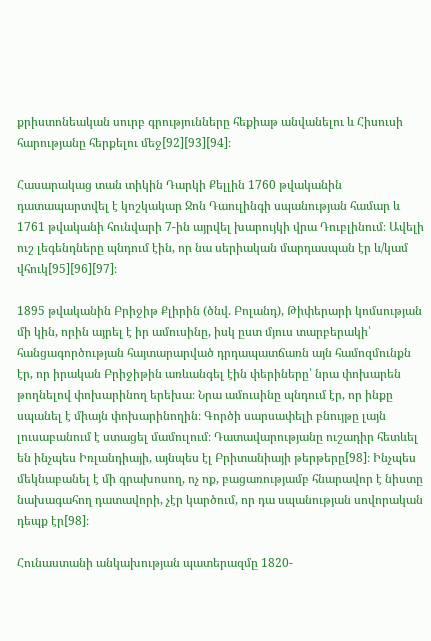քրիստոնեական սուրբ գրությունները հեքիաթ անվանելու և Հիսուսի հարությանը հերքելու մեջ[92][93][94]։

Հասարակաց տան տիկին Դարկի Քելլին 1760 թվականին դատապարտվել է կոշկակար Ջոն Դաուլինգի սպանության համար և 1761 թվականի հունվարի 7-ին այրվել խարույկի վրա Դուբլինում։ Ավելի ուշ լեգենդները պնդում էին, որ նա սերիական մարդասպան էր և/կամ վհուկ[95][96][97]։

1895 թվականին Բրիջիթ Քլիրին (ծնվ. Բոլանդ), Թիփերարի կոմսության մի կին, որին այրել է իր ամուսինը, իսկ ըստ մյուս տարբերակի՝ հանցագործության հայտարարված դրդապատճառն այն համոզմունքն էր, որ իրական Բրիջիթին առևանգել էին փերիները՝ նրա փոխարեն թողնելով փոխարինող երեխա։ Նրա ամուսինը պնդում էր, որ ինքը սպանել է միայն փոխարինողին։ Գործի սարսափելի բնույթը լայն լուսաբանում է ստացել մամուլում։ Դատավարությանը ուշադիր հետևել են ինչպես Իռլանդիայի, այնպես էլ Բրիտանիայի թերթերը[98]։ Ինչպես մեկնաբանել է մի գրախոսող, ոչ ոք, բացառությամբ հնարավոր է նիստը նախագահող դատավորի, չէր կարծում, որ դա սպանության սովորական դեպք էր[98]։

Հունաստանի անկախության պատերազմը 1820-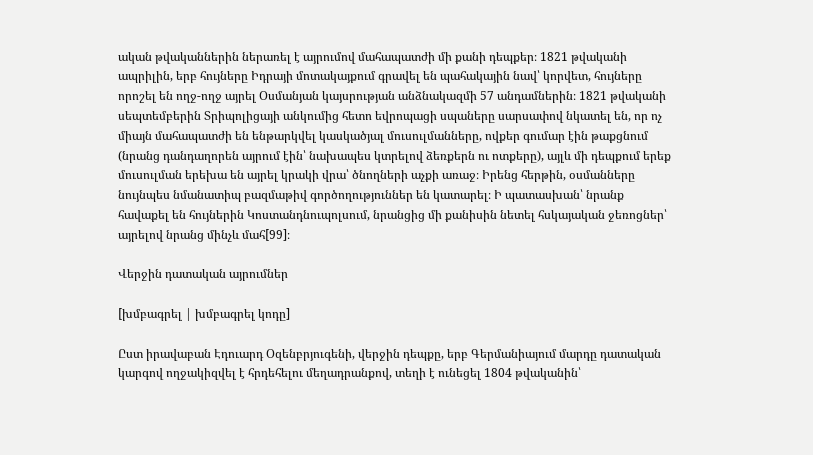ական թվականներին ներառել է այրումով մահապատժի մի քանի դեպքեր։ 1821 թվականի ապրիլին, երբ հույները Իդրայի մոտակայքում գրավել են պահակային նավ՝ կորվետ, հույները որոշել են ողջ-ողջ այրել Օսմանյան կայսրության անձնակազմի 57 անդամներին։ 1821 թվականի սեպտեմբերին Տրիպոլիցայի անկումից հետո եվրոպացի սպաները սարսափով նկատել են, որ ոչ միայն մահապատժի են ենթարկվել կասկածյալ մուսուլմանները, ովքեր գումար էին թաքցնում (նրանց դանդաղորեն այրում էին՝ նախապես կտրելով ձեռքերն ու ոտքերը), այլև մի դեպքում երեք մուսուլման երեխա են այրել կրակի վրա՝ ծնողների աչքի առաջ։ Իրենց հերթին, օսմանները նույնպես նմանատիպ բազմաթիվ գործողություններ են կատարել։ Ի պատասխան՝ նրանք հավաքել են հույներին Կոստանդնուպոլսում, նրանցից մի քանիսին նետել հսկայական ջեռոցներ՝ այրելով նրանց մինչև մահ[99]։

Վերջին դատական այրումներ

[խմբագրել | խմբագրել կոդը]

Ըստ իրավաբան Էդուարդ Օզենբրյուգենի, վերջին դեպքը, երբ Գերմանիայում մարդը դատական կարգով ողջակիզվել է հրդեհելու մեղադրանքով, տեղի է ունեցել 1804 թվականին՝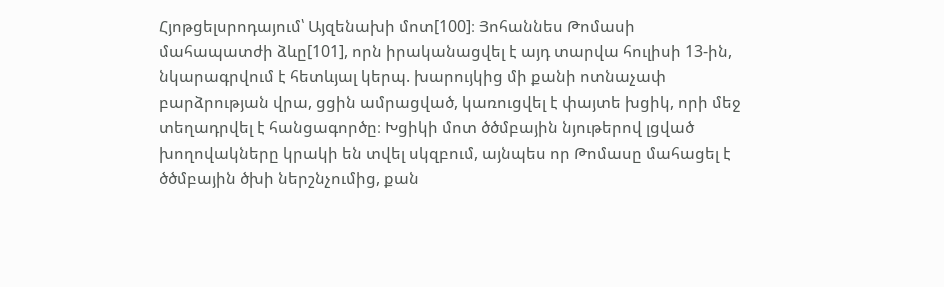Հյոթցելսրոդայում՝ Այզենախի մոտ[100]։ Յոհաննես Թոմասի մահապատժի ձևը[101], որն իրականացվել է այդ տարվա հուլիսի 13-ին, նկարագրվում է հետևյալ կերպ. խարույկից մի քանի ոտնաչափ բարձրության վրա, ցցին ամրացված, կառուցվել է փայտե խցիկ, որի մեջ տեղադրվել է հանցագործը։ Խցիկի մոտ ծծմբային նյութերով լցված խողովակները կրակի են տվել սկզբում, այնպես որ Թոմասը մահացել է ծծմբային ծխի ներշնչումից, քան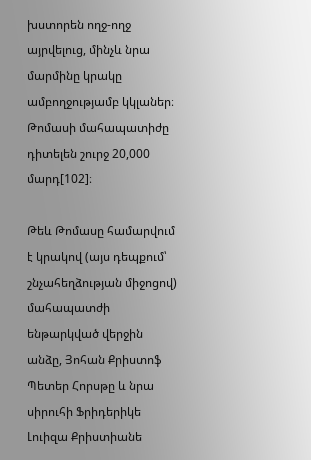խստորեն ողջ-ողջ այրվելուց, մինչև նրա մարմինը կրակը ամբողջությամբ կկլաներ։ Թոմասի մահապատիժը դիտելեն շուրջ 20,000 մարդ[102]։

Թեև Թոմասը համարվում է կրակով (այս դեպքում՝ շնչահեղձության միջոցով) մահապատժի ենթարկված վերջին անձը, Յոհան Քրիստոֆ Պետեր Հորսթը և նրա սիրուհի Ֆրիդերիկե Լուիզա Քրիստիանե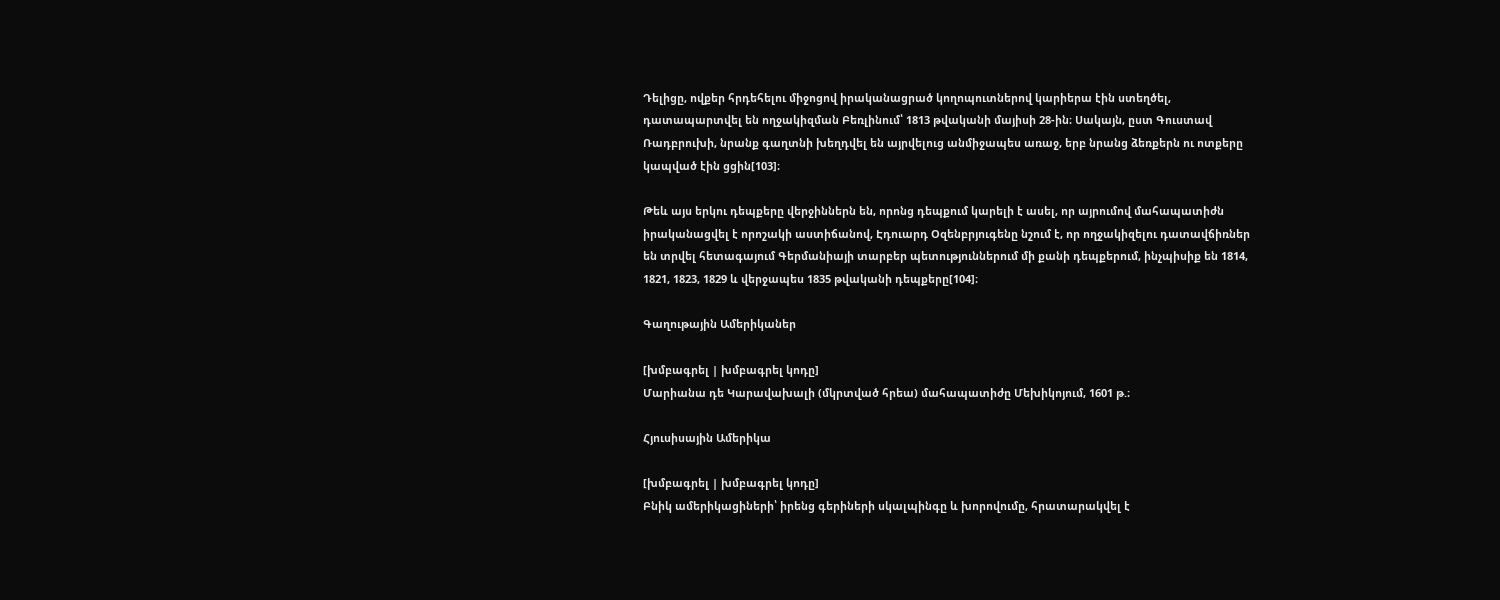Դելիցը, ովքեր հրդեհելու միջոցով իրականացրած կողոպուտներով կարիերա էին ստեղծել, դատապարտվել են ողջակիզման Բեռլինում՝ 1813 թվականի մայիսի 28-ին։ Սակայն, ըստ Գուստավ Ռադբրուխի, նրանք գաղտնի խեղդվել են այրվելուց անմիջապես առաջ, երբ նրանց ձեռքերն ու ոտքերը կապված էին ցցին[103]։

Թեև այս երկու դեպքերը վերջիններն են, որոնց դեպքում կարելի է ասել, որ այրումով մահապատիժն իրականացվել է որոշակի աստիճանով, Էդուարդ Օզենբրյուգենը նշում է, որ ողջակիզելու դատավճիռներ են տրվել հետագայում Գերմանիայի տարբեր պետություններում մի քանի դեպքերում, ինչպիսիք են 1814, 1821, 1823, 1829 և վերջապես 1835 թվականի դեպքերը[104]։

Գաղութային Ամերիկաներ

[խմբագրել | խմբագրել կոդը]
Մարիանա դե Կարավախալի (մկրտված հրեա) մահապատիժը Մեխիկոյում, 1601 թ.։

Հյուսիսային Ամերիկա

[խմբագրել | խմբագրել կոդը]
Բնիկ ամերիկացիների՝ իրենց գերիների սկալպինգը և խորովումը, հրատարակվել է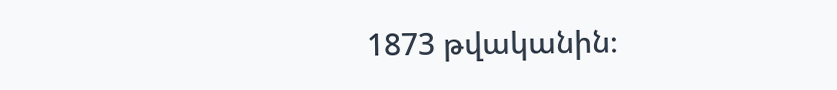1873 թվականին։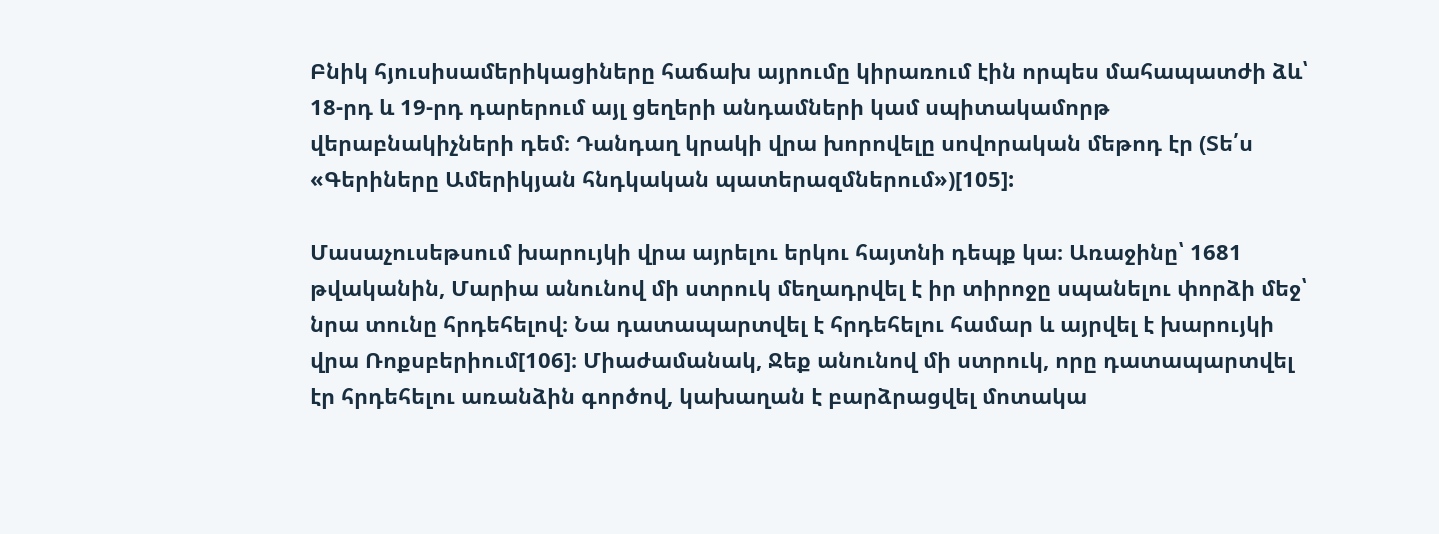Բնիկ հյուսիսամերիկացիները հաճախ այրումը կիրառում էին որպես մահապատժի ձև՝ 18-րդ և 19-րդ դարերում այլ ցեղերի անդամների կամ սպիտակամորթ վերաբնակիչների դեմ։ Դանդաղ կրակի վրա խորովելը սովորական մեթոդ էր (Տե՛ս «Գերիները Ամերիկյան հնդկական պատերազմներում»)[105]:

Մասաչուսեթսում խարույկի վրա այրելու երկու հայտնի դեպք կա։ Առաջինը՝ 1681 թվականին, Մարիա անունով մի ստրուկ մեղադրվել է իր տիրոջը սպանելու փորձի մեջ՝ նրա տունը հրդեհելով։ Նա դատապարտվել է հրդեհելու համար և այրվել է խարույկի վրա Ռոքսբերիում[106]։ Միաժամանակ, Ջեք անունով մի ստրուկ, որը դատապարտվել էր հրդեհելու առանձին գործով, կախաղան է բարձրացվել մոտակա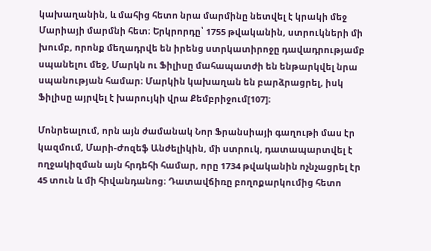կախաղանին, և մահից հետո նրա մարմինը նետվել է կրակի մեջ Մարիայի մարմնի հետ։ Երկրորդը՝ 1755 թվականին, ստրուկների մի խումբ, որոնք մեղադրվե են իրենց ստրկատիրոջը դավադրությամբ սպանելու մեջ, Մարկն ու Ֆիլիսը մահապատժի են ենթարկվել նրա սպանության համար։ Մարկին կախաղան են բարձրացրել, իսկ Ֆիլիսը այրվել է խարույկի վրա Քեմբրիջում[107]։

Մոնրեալում, որն այն ժամանակ Նոր Ֆրանսիայի գաղութի մաս էր կազմում, Մարի-Ժոզեֆ Անժելիկին, մի ստրուկ, դատապարտվել է ողջակիզման այն հրդեհի համար, որը 1734 թվականին ոչնչացրել էր 45 տուն և մի հիվանդանոց։ Դատավճիռը բողոքարկումից հետո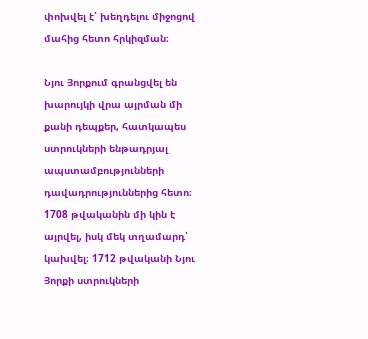փոխվել է՝ խեղդելու միջոցով մահից հետո հրկիզման։

Նյու Յորքում գրանցվել են խարույկի վրա այրման մի քանի դեպքեր, հատկապես ստրուկների ենթադրյալ ապստամբությունների դավադրություններից հետո։ 1708 թվականին մի կին է այրվել, իսկ մեկ տղամարդ՝ կախվել։ 1712 թվականի Նյու Յորքի ստրուկների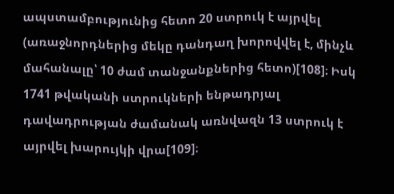ապստամբությունից հետո 20 ստրուկ է այրվել (առաջնորդներից մեկը դանդաղ խորովվել է, մինչև մահանալը՝ 10 ժամ տանջանքներից հետո)[108]։ Իսկ 1741 թվականի ստրուկների ենթադրյալ դավադրության ժամանակ առնվազն 13 ստրուկ է այրվել խարույկի վրա[109]։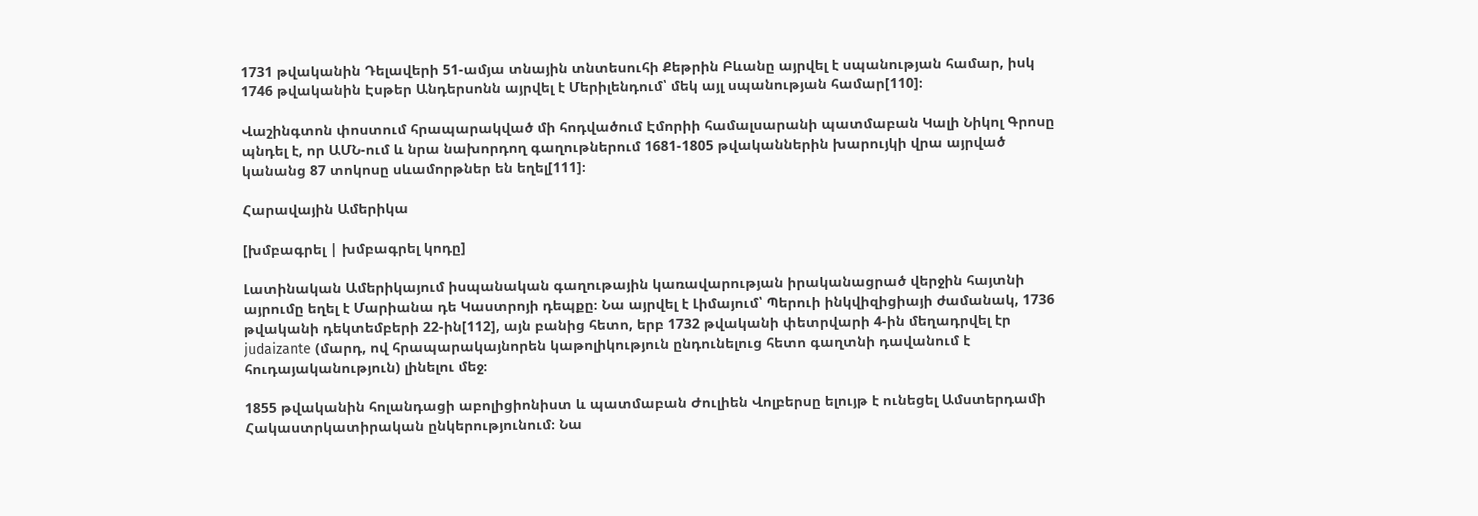1731 թվականին Դելավերի 51-ամյա տնային տնտեսուհի Քեթրին Բևանը այրվել է սպանության համար, իսկ 1746 թվականին Էսթեր Անդերսոնն այրվել է Մերիլենդում՝ մեկ այլ սպանության համար[110]։

Վաշինգտոն փոստում հրապարակված մի հոդվածում Էմորիի համալսարանի պատմաբան Կալի Նիկոլ Գրոսը պնդել է, որ ԱՄՆ-ում և նրա նախորդող գաղութներում 1681-1805 թվականներին խարույկի վրա այրված կանանց 87 տոկոսը սևամորթներ են եղել[111]։

Հարավային Ամերիկա

[խմբագրել | խմբագրել կոդը]

Լատինական Ամերիկայում իսպանական գաղութային կառավարության իրականացրած վերջին հայտնի այրումը եղել է Մարիանա դե Կաստրոյի դեպքը։ Նա այրվել է Լիմայում՝ Պերուի ինկվիզիցիայի ժամանակ, 1736 թվականի դեկտեմբերի 22-ին[112], այն բանից հետո, երբ 1732 թվականի փետրվարի 4-ին մեղադրվել էր judaizante (մարդ, ով հրապարակայնորեն կաթոլիկություն ընդունելուց հետո գաղտնի դավանում է հուդայականություն) լինելու մեջ։

1855 թվականին հոլանդացի աբոլիցիոնիստ և պատմաբան Ժուլիեն Վոլբերսը ելույթ է ունեցել Ամստերդամի Հակաստրկատիրական ընկերությունում։ Նա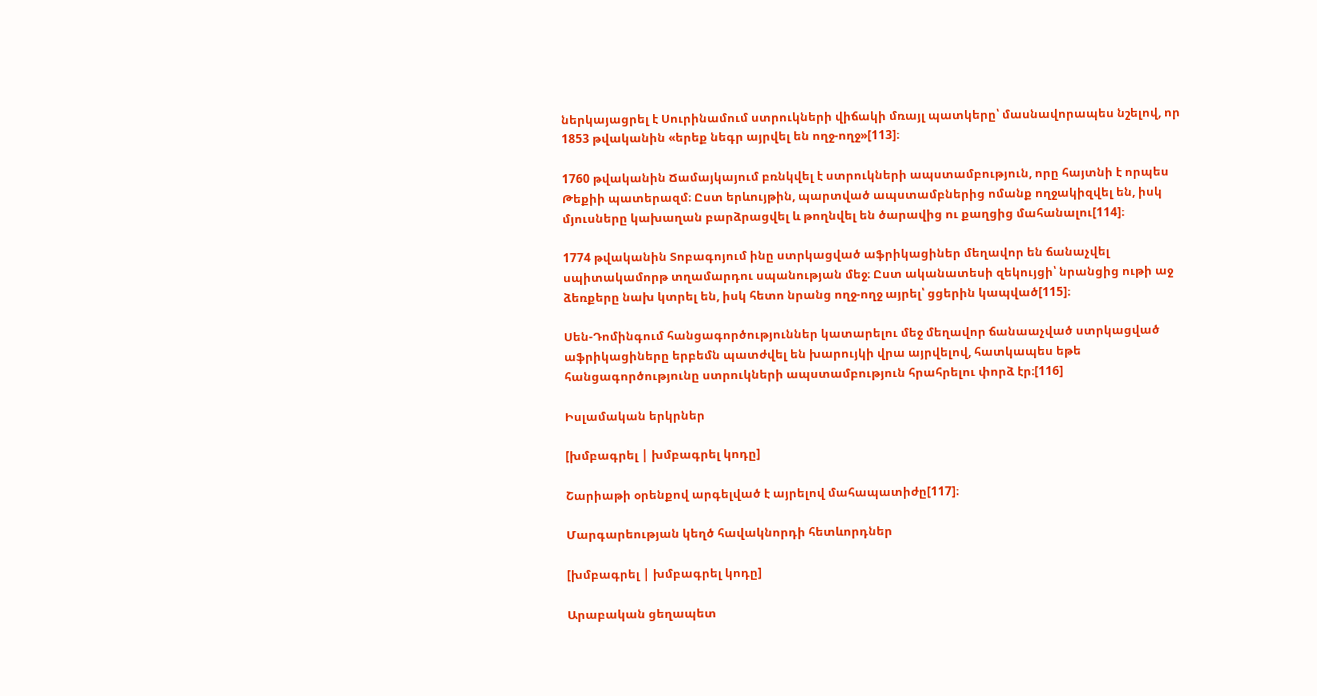ներկայացրել է Սուրինամում ստրուկների վիճակի մռայլ պատկերը՝ մասնավորապես նշելով, որ 1853 թվականին «երեք նեգր այրվել են ողջ-ողջ»[113]։

1760 թվականին Ճամայկայում բռնկվել է ստրուկների ապստամբություն, որը հայտնի է որպես Թեքիի պատերազմ։ Ըստ երևույթին, պարտված ապստամբներից ոմանք ողջակիզվել են, իսկ մյուսները կախաղան բարձրացվել և թողնվել են ծարավից ու քաղցից մահանալու[114]։

1774 թվականին Տոբագոյում ինը ստրկացված աֆրիկացիներ մեղավոր են ճանաչվել սպիտակամորթ տղամարդու սպանության մեջ։ Ըստ ականատեսի զեկույցի՝ նրանցից ութի աջ ձեռքերը նախ կտրել են, իսկ հետո նրանց ողջ-ողջ այրել՝ ցցերին կապված[115]։

Սեն-Դոմինգում հանցագործություններ կատարելու մեջ մեղավոր ճանաաչված ստրկացված աֆրիկացիները երբեմն պատժվել են խարույկի վրա այրվելով, հատկապես եթե հանցագործությունը ստրուկների ապստամբություն հրահրելու փորձ էր։[116]

Իսլամական երկրներ

[խմբագրել | խմբագրել կոդը]

Շարիաթի օրենքով արգելված է այրելով մահապատիժը[117]։

Մարգարեության կեղծ հավակնորդի հետևորդներ

[խմբագրել | խմբագրել կոդը]

Արաբական ցեղապետ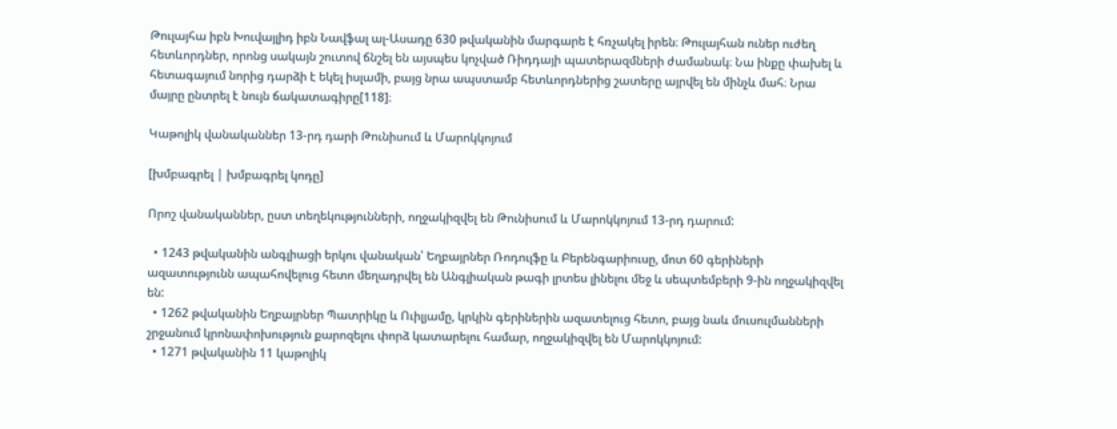Թուլայհա իբն Խուվայլիդ իբն Նավֆալ ալ-Ասադը 630 թվականին մարգարե է հռչակել իրեն։ Թուլայհան ուներ ուժեղ հետևորդներ, որոնց սակայն շուտով ճնշել են այսպես կոչված Ռիդդայի պատերազմների ժամանակ։ Նա ինքը փախել և հետագայում նորից դարձի է եկել իսլամի, բայց նրա ապստամբ հետևորդներից շատերը այրվել են մինչև մահ։ Նրա մայրը ընտրել է նույն ճակատագիրը[118]։

Կաթոլիկ վանականներ 13-րդ դարի Թունիսում և Մարոկկոյում

[խմբագրել | խմբագրել կոդը]

Որոշ վանականներ, ըստ տեղեկությունների, ողջակիզվել են Թունիսում և Մարոկկոյում 13-րդ դարում:

  • 1243 թվականին անգլիացի երկու վանական՝ Եղբայրներ Ռոդուլֆը և Բերենգարիուսը, մոտ 60 գերիների ազատությունն ապահովելուց հետո մեղադրվել են Անգլիական թագի լրտես լինելու մեջ և սեպտեմբերի 9-ին ողջակիզվել են:
  • 1262 թվականին Եղբայրներ Պատրիկը և Ուիլյամը, կրկին գերիներին ազատելուց հետո, բայց նաև մուսուլմանների շրջանում կրոնափոխություն քարոզելու փորձ կատարելու համար, ողջակիզվել են Մարոկկոյում:
  • 1271 թվականին 11 կաթոլիկ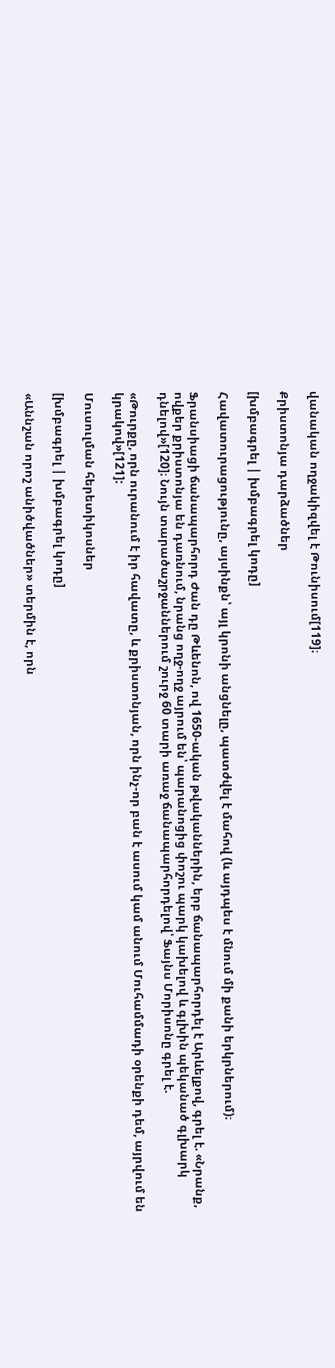վանական ողջակիզվել է Թունիսում[119]։

Քրիստոնյա դարձածներ

[խմբագրել | խմբագրել կոդը]

Հավատուրացությունը, այսինքն՝ այլ կրոնի անցնելը, պատժվել է մահով (և այդպես է մնում մի քանի երկրներում)։

Ֆրանսիացի ճանապարհորդ Ժան դը Թևենոն, ով 1650-ական թվականներին, երբ ճանապարհորդել է Արևելքով, գրել է. «Նրանք, ովքեր քրիստոնյա են դառնում, նրանց ողջ-ողջ այրում են՝ պարանոցից փոշու պարկ կախելով և գլխին պեկանած գլխարկ դնելով»[120]։ Նույն տարածաշրջաններում շուրջ 60 տարի առաջ ճանապարհորդելով՝ Ֆայնս Մորիսոնը գրել է.

«Թուրքը, որն ուրանում է իր հավատը, և քրիստոնյան, որն ինչ-որ բան է ասում կամ անում Մուհամմադի օրենքի դեմ, այրվում են կրակով»[121]:

Մուսուլման հերետիկոսներ

[խմբագրել | խմբագրել կոդը]

«Աննշան որոշ անիծվածներ» տերմին է, որն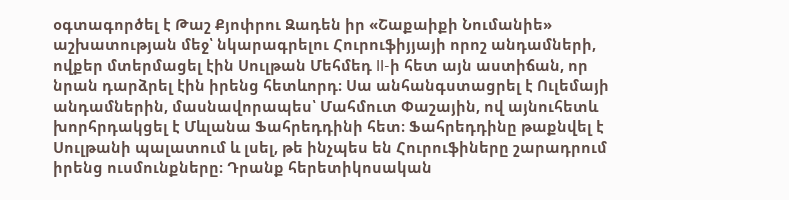օգտագործել է Թաշ Քյոփրու Զադեն իր «Շաքաիքի Նումանիե» աշխատության մեջ՝ նկարագրելու Հուրուֆիյյայի որոշ անդամների, ովքեր մտերմացել էին Սուլթան Մեհմեդ II-ի հետ այն աստիճան, որ նրան դարձրել էին իրենց հետևորդ։ Սա անհանգստացրել է Ուլեմայի անդամներին, մասնավորապես՝ Մահմուտ Փաշային, ով այնուհետև խորհրդակցել է Մևլանա Ֆահրեդդինի հետ։ Ֆահրեդդինը թաքնվել է Սուլթանի պալատում և լսել, թե ինչպես են Հուրուֆիները շարադրում իրենց ուսմունքները։ Դրանք հերետիկոսական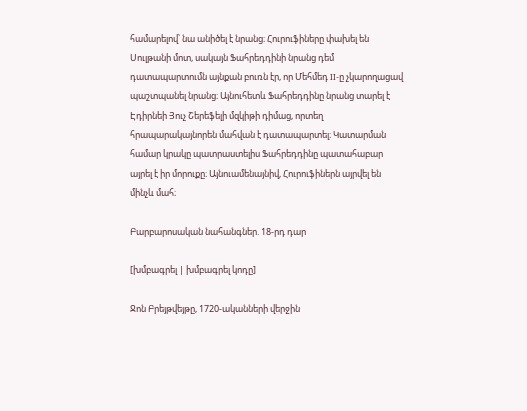համարելով՝ նա անիծել է նրանց։ Հուրուֆիները փախել են Սուլթանի մոտ, սակայն Ֆահրեդդինի նրանց դեմ դատապարտումն այնքան բուռն էր, որ Մեհմեդ II-ը չկարողացավ պաշտպանել նրանց։ Այնուհետև Ֆահրեդդինը նրանց տարել է Էդիրնեի Յուչ Շերեֆելի մզկիթի դիմաց, որտեղ հրապարակայնորեն մահվան է դատապարտել։ Կատարման համար կրակը պատրաստելիս Ֆահրեդդինը պատահաբար այրել է իր մորուքը։ Այնուամենայնիվ, Հուրուֆիներն այրվել են մինչև մահ։

Բարբարոսական նահանգներ. 18-րդ դար

[խմբագրել | խմբագրել կոդը]

Ջոն Բրեյթվեյթը, 1720-ականների վերջին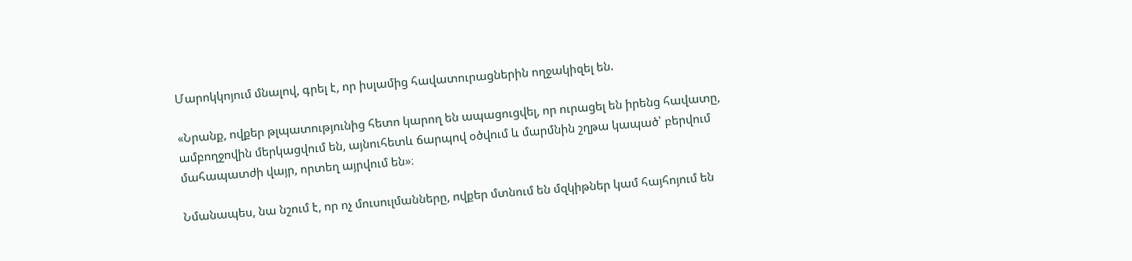Մարոկկոյում մնալով, գրել է, որ իսլամից հավատուրացներին ողջակիզել են.

«Նրանք, ովքեր թլպատությունից հետո կարող են ապացուցվել, որ ուրացել են իրենց հավատը, ամբողջովին մերկացվում են, այնուհետև ճարպով օծվում և մարմնին շղթա կապած՝ բերվում մահապատժի վայր, որտեղ այրվում են»։

Նմանապես, նա նշում է, որ ոչ մուսուլմանները, ովքեր մտնում են մզկիթներ կամ հայհոյում են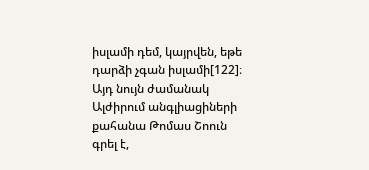իսլամի դեմ, կայրվեն, եթե դարձի չգան իսլամի[122]։ Այդ նույն ժամանակ Ալժիրում անգլիացիների քահանա Թոմաս Շոուն գրել է,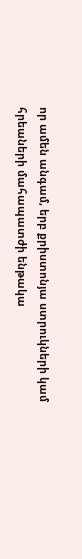որ ամեն անգամ, երբ քրիստոնյա ստրուկների կամ հրեաների մահապատժի ենթակա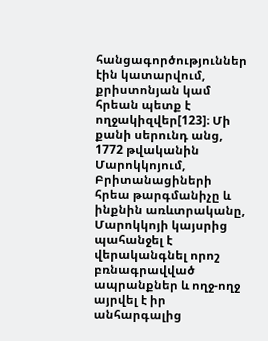հանցագործություններ էին կատարվում, քրիստոնյան կամ հրեան պետք է ողջակիզվեր[123]։ Մի քանի սերունդ անց, 1772 թվականին Մարոկկոյում, Բրիտանացիների հրեա թարգմանիչը և ինքնին առևտրականը, Մարոկկոյի կայսրից պահանջել է վերականգնել որոշ բռնագրավված ապրանքներ և ողջ-ողջ այրվել է իր անհարգալից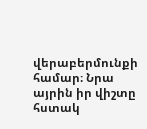վերաբերմունքի համար։ Նրա այրին իր վիշտը հստակ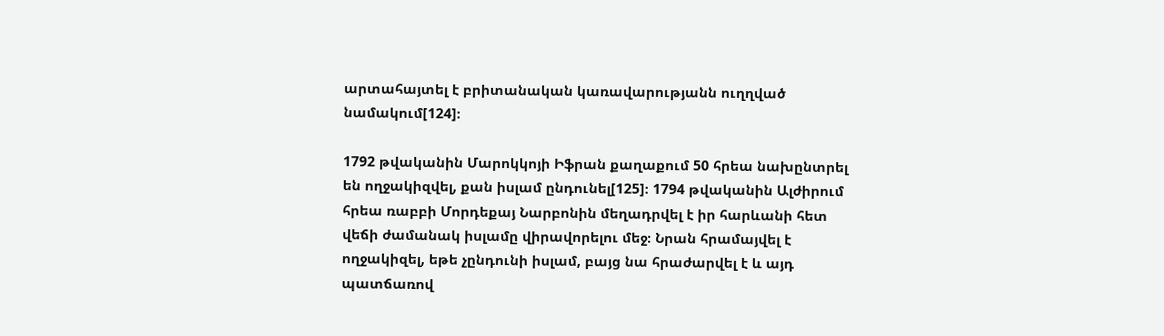արտահայտել է բրիտանական կառավարությանն ուղղված նամակում[124]։

1792 թվականին Մարոկկոյի Իֆրան քաղաքում 50 հրեա նախընտրել են ողջակիզվել, քան իսլամ ընդունել[125]։ 1794 թվականին Ալժիրում հրեա ռաբբի Մորդեքայ Նարբոնին մեղադրվել է իր հարևանի հետ վեճի ժամանակ իսլամը վիրավորելու մեջ։ Նրան հրամայվել է ողջակիզել, եթե չընդունի իսլամ, բայց նա հրաժարվել է և այդ պատճառով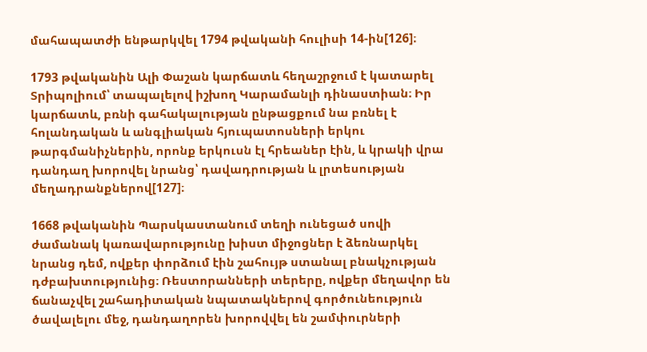մահապատժի ենթարկվել 1794 թվականի հուլիսի 14-ին[126]։

1793 թվականին Ալի Փաշան կարճատև հեղաշրջում է կատարել Տրիպոլիում՝ տապալելով իշխող Կարամանլի դինաստիան։ Իր կարճատև, բռնի գահակալության ընթացքում նա բռնել է հոլանդական և անգլիական հյուպատոսների երկու թարգմանիչներին, որոնք երկուսն էլ հրեաներ էին, և կրակի վրա դանդաղ խորովել նրանց՝ դավադրության և լրտեսության մեղադրանքներով[127]։

1668 թվականին Պարսկաստանում տեղի ունեցած սովի ժամանակ կառավարությունը խիստ միջոցներ է ձեռնարկել նրանց դեմ, ովքեր փորձում էին շահույթ ստանալ բնակչության դժբախտությունից։ Ռեստորանների տերերը, ովքեր մեղավոր են ճանաչվել շահադիտական նպատակներով գործունեություն ծավալելու մեջ, դանդաղորեն խորովվել են շամփուրների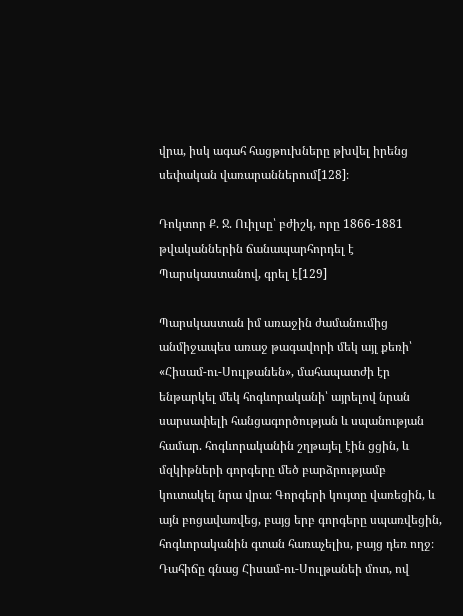վրա, իսկ ագահ հացթուխները թխվել իրենց սեփական վառարաններում[128]։

Դոկտոր Ք. Ջ. Ուիլսը՝ բժիշկ, որը 1866-1881 թվականներին ճանապարհորդել է Պարսկաստանով, գրել է[129]

Պարսկաստան իմ առաջին ժամանումից անմիջապես առաջ թագավորի մեկ այլ քեռի՝ «Հիսամ-ու-Սուլթանեն», մահապատժի էր ենթարկել մեկ հոգևորականի՝ այրելով նրան սարսափելի հանցագործության և սպանության համար. հոգևորականին շղթայել էին ցցին, և մզկիթների գորգերը մեծ բարձրությամբ կուտակել նրա վրա։ Գորգերի կույտը վառեցին, և այն բոցավառվեց, բայց երբ գորգերը սպառվեցին, հոգևորականին գտան հառաչելիս, բայց դեռ ողջ։ Դահիճը գնաց Հիսամ-ու-Սուլթանեի մոտ, ով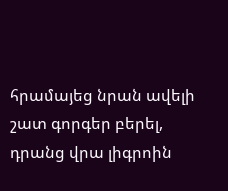հրամայեց նրան ավելի շատ գորգեր բերել, դրանց վրա լիգրոին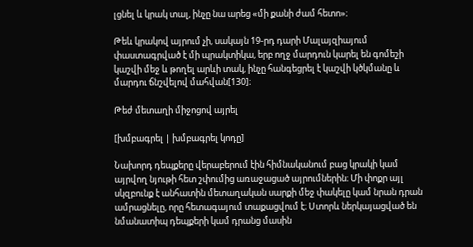լցնել և կրակ տալ, ինչը նա արեց «մի քանի ժամ հետո»։

Թեև կրակով այրում չի, սակայն 19-րդ դարի Մալայզիայում փաստագրված է մի պրակտիկա, երբ ողջ մարդուն կարել են գոմեշի կաշվի մեջ և թողել արևի տակ, ինչը հանգեցրել է կաշվի կծկմանը և մարդու ճնշվելով մահվան[130]։

Թեժ մետաղի միջոցով այրել

[խմբագրել | խմբագրել կոդը]

Նախորդ դեպքերը վերաբերում էին հիմնականում բաց կրակի կամ այրվող նյութի հետ շփումից առաջացած այրումներին։ Մի փոքր այլ սկզբունք է անհատին մետաղական սարքի մեջ փակելը կամ նրան դրան ամրացնելը, որը հետագայում տաքացվում է։ Ստորև ներկայացված են նմանատիպ դեպքերի կամ դրանց մասին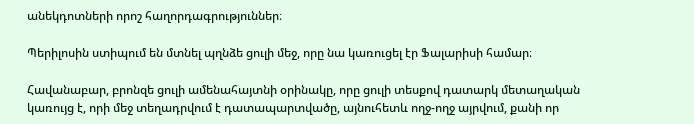անեկդոտների որոշ հաղորդագրություններ։

Պերիլոսին ստիպում են մտնել պղնձե ցուլի մեջ, որը նա կառուցել էր Ֆալարիսի համար։

Հավանաբար, բրոնզե ցուլի ամենահայտնի օրինակը, որը ցուլի տեսքով դատարկ մետաղական կառույց է, որի մեջ տեղադրվում է դատապարտվածը, այնուհետև ողջ-ողջ այրվում, քանի որ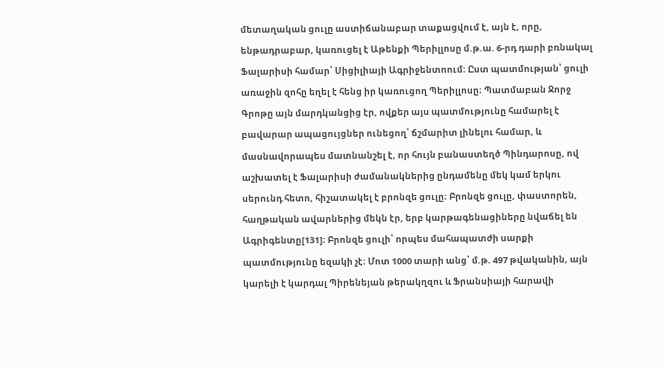մետաղական ցուլը աստիճանաբար տաքացվում է, այն է, որը, ենթադրաբար, կառուցել է Աթենքի Պերիլլոսը մ.թ.ա. 6-րդ դարի բռնակալ Ֆալարիսի համար՝ Սիցիլիայի Ագրիջենտոում։ Ըստ պատմության՝ ցուլի առաջին զոհը եղել է հենց իր կառուցող Պերիլլոսը։ Պատմաբան Ջորջ Գրոթը այն մարդկանցից էր, ովքեր այս պատմությունը համարել է բավարար ապացույցներ ունեցող՝ ճշմարիտ լինելու համար, և մասնավորապես մատնանշել է, որ հույն բանաստեղծ Պինդարոսը, ով աշխատել է Ֆալարիսի ժամանակներից ընդամենը մեկ կամ երկու սերունդ հետո, հիշատակել է բրոնզե ցուլը։ Բրոնզե ցուլը, փաստորեն, հաղթական ավարներից մեկն էր, երբ կարթագենացիները նվաճել են Ագրիգենտը[131]։ Բրոնզե ցուլի՝ որպես մահապատժի սարքի պատմությունը եզակի չէ։ Մոտ 1000 տարի անց՝ մ.թ. 497 թվականին, այն կարելի է կարդալ Պիրենեյան թերակղզու և Ֆրանսիայի հարավի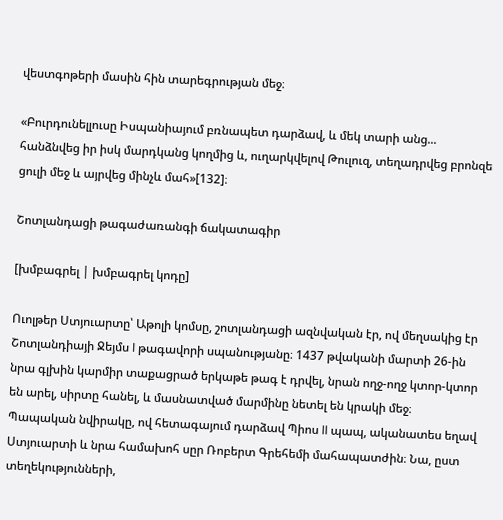վեստգոթերի մասին հին տարեգրության մեջ։

«Բուրդունելլուսը Իսպանիայում բռնապետ դարձավ, և մեկ տարի անց... հանձնվեց իր իսկ մարդկանց կողմից և, ուղարկվելով Թուլուզ, տեղադրվեց բրոնզե ցուլի մեջ և այրվեց մինչև մահ»[132]։

Շոտլանդացի թագաժառանգի ճակատագիր

[խմբագրել | խմբագրել կոդը]

Ուոլթեր Ստյուարտը՝ Աթոլի կոմսը, շոտլանդացի ազնվական էր, ով մեղսակից էր Շոտլանդիայի Ջեյմս I թագավորի սպանությանը։ 1437 թվականի մարտի 26-ին նրա գլխին կարմիր տաքացրած երկաթե թագ է դրվել, նրան ողջ-ողջ կտոր-կտոր են արել, սիրտը հանել, և մասնատված մարմինը նետել են կրակի մեջ։ Պապական նվիրակը, ով հետագայում դարձավ Պիոս II պապ, ականատես եղավ Ստյուարտի և նրա համախոհ սըր Ռոբերտ Գրեհեմի մահապատժին։ Նա, ըստ տեղեկությունների,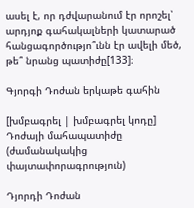ասել է, որ դժվարանում էր որոշել՝ արդյոք գահակալների կատարած հանցագործությո՞ւնն էր ավելի մեծ, թե՞ նրանց պատիժը[133]։

Գյորգի Դոժան երկաթե գահին

[խմբագրել | խմբագրել կոդը]
Դոժայի մահապատիժը (ժամանակակից փայտափորագրություն)

Դյորդի Դոժան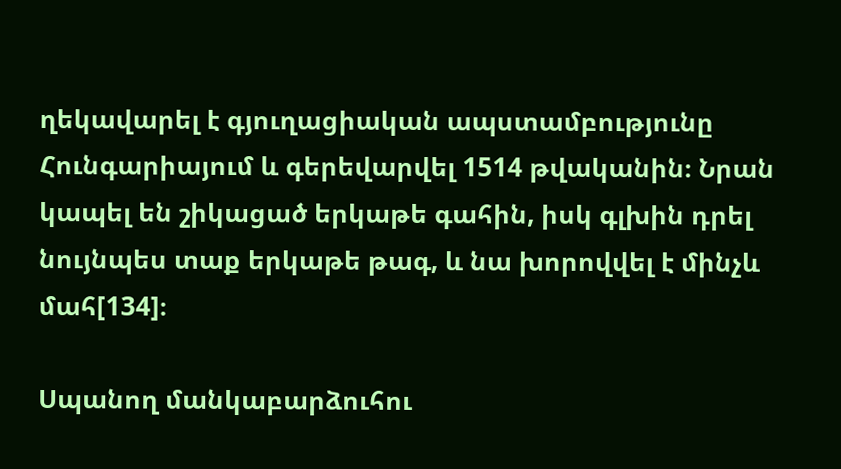ղեկավարել է գյուղացիական ապստամբությունը Հունգարիայում և գերեվարվել 1514 թվականին։ Նրան կապել են շիկացած երկաթե գահին, իսկ գլխին դրել նույնպես տաք երկաթե թագ, և նա խորովվել է մինչև մահ[134]։

Սպանող մանկաբարձուհու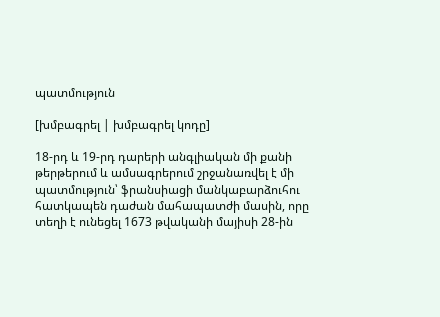պատմություն

[խմբագրել | խմբագրել կոդը]

18-րդ և 19-րդ դարերի անգլիական մի քանի թերթերում և ամսագրերում շրջանառվել է մի պատմություն՝ ֆրանսիացի մանկաբարձուհու հատկապեն դաժան մահապատժի մասին, որը տեղի է ունեցել 1673 թվականի մայիսի 28-ին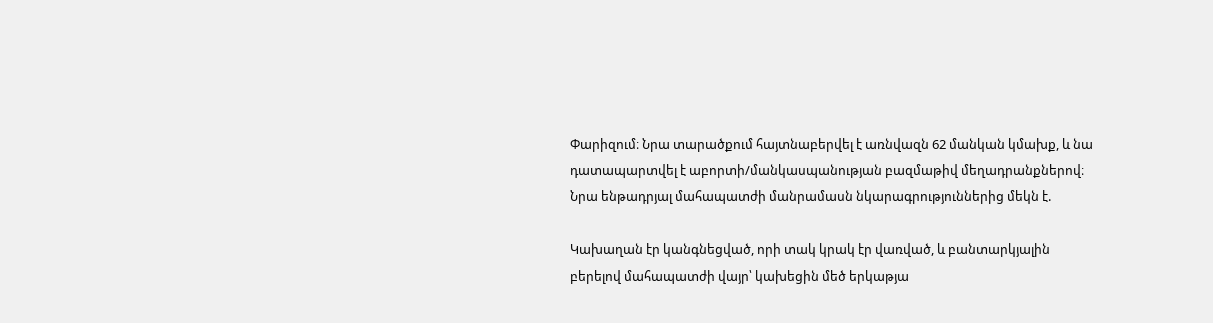Փարիզում։ Նրա տարածքում հայտնաբերվել է առնվազն 62 մանկան կմախք, և նա դատապարտվել է աբորտի/մանկասպանության բազմաթիվ մեղադրանքներով։ Նրա ենթադրյալ մահապատժի մանրամասն նկարագրություններից մեկն է.

Կախաղան էր կանգնեցված, որի տակ կրակ էր վառված, և բանտարկյալին բերելով մահապատժի վայր՝ կախեցին մեծ երկաթյա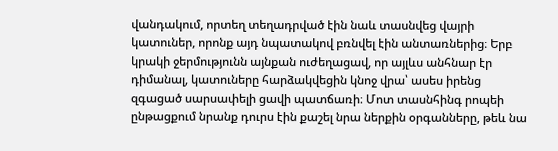վանդակում, որտեղ տեղադրված էին նաև տասնվեց վայրի կատուներ, որոնք այդ նպատակով բռնվել էին անտառներից։ Երբ կրակի ջերմությունն այնքան ուժեղացավ, որ այլևս անհնար էր դիմանալ, կատուները հարձակվեցին կնոջ վրա՝ ասես իրենց զգացած սարսափելի ցավի պատճառի։ Մոտ տասնհինգ րոպեի ընթացքում նրանք դուրս էին քաշել նրա ներքին օրգանները, թեև նա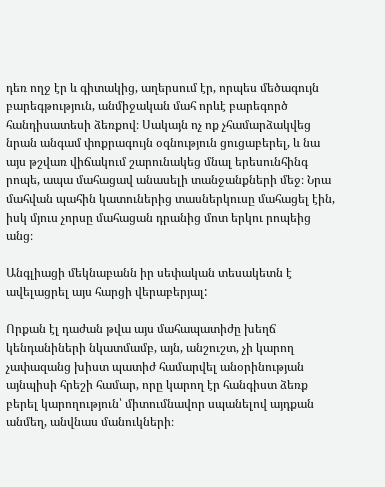դեռ ողջ էր և գիտակից, աղերսում էր, որպես մեծագույն բարեգթություն, անմիջական մահ որևէ բարեգործ հանդիսատեսի ձեռքով։ Սակայն ոչ ոք չհամարձակվեց նրան անգամ փոքրագույն օգնություն ցուցաբերել, և նա այս թշվառ վիճակում շարունակեց մնալ երեսունհինգ րոպե, ապա մահացավ անասելի տանջանքների մեջ։ Նրա մահվան պահին կատուներից տասներկուսը մահացել էին, իսկ մյուս չորսը մահացան դրանից մոտ երկու րոպեից անց։

Անգլիացի մեկնաբանն իր սեփական տեսակետն է ավելացրել այս հարցի վերաբերյալ:

Որքան էլ դաժան թվա այս մահապատիժը խեղճ կենդանիների նկատմամբ, այն, անշուշտ, չի կարող չափազանց խիստ պատիժ համարվել անօրինության այնպիսի հրեշի համար, որը կարող էր հանգիստ ձեռք բերել կարողություն՝ միտումնավոր սպանելով այդքան անմեղ, անվնաս մանուկների։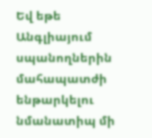Եվ եթե Անգլիայում սպանողներին մահապատժի ենթարկելու նմանատիպ մի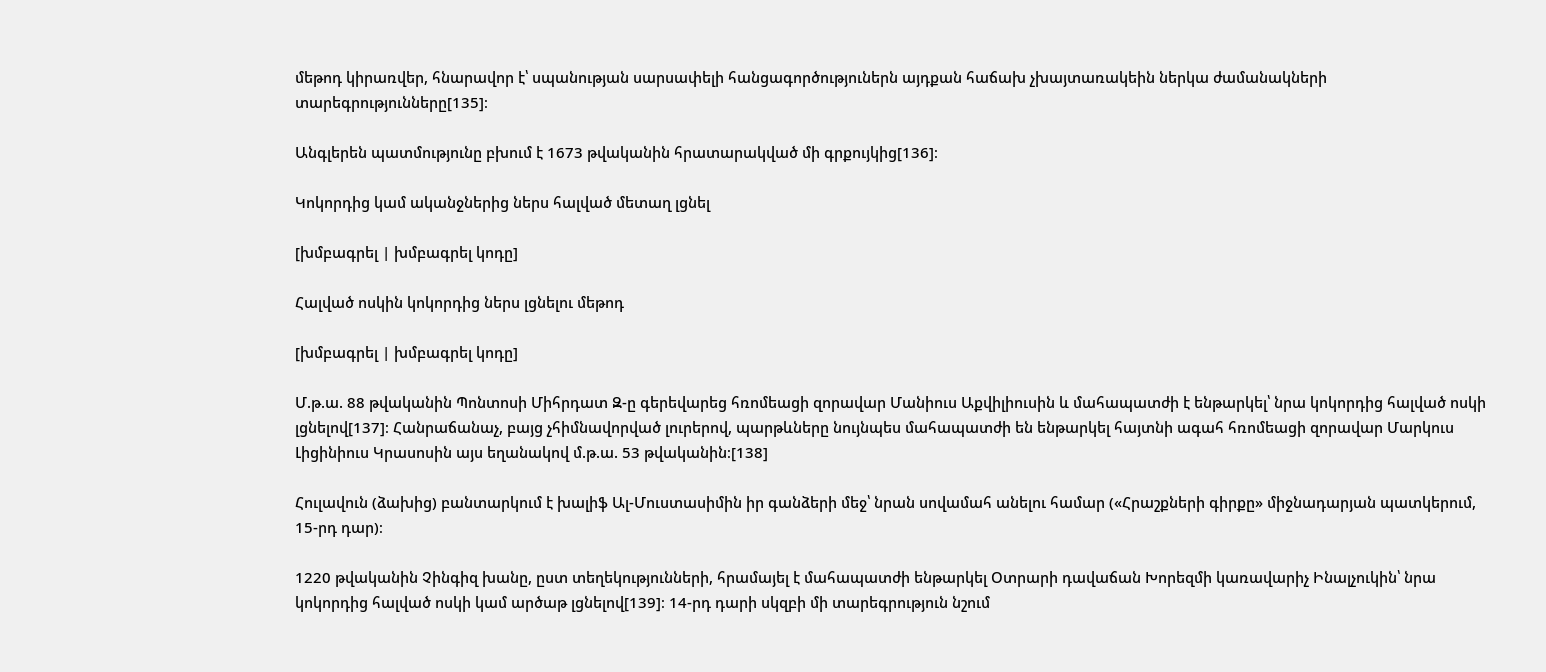մեթոդ կիրառվեր, հնարավոր է՝ սպանության սարսափելի հանցագործություներն այդքան հաճախ չխայտառակեին ներկա ժամանակների տարեգրությունները[135]։

Անգլերեն պատմությունը բխում է 1673 թվականին հրատարակված մի գրքույկից[136]։

Կոկորդից կամ ականջներից ներս հալված մետաղ լցնել

[խմբագրել | խմբագրել կոդը]

Հալված ոսկին կոկորդից ներս լցնելու մեթոդ

[խմբագրել | խմբագրել կոդը]

Մ.թ.ա. 88 թվականին Պոնտոսի Միհրդատ Զ-ը գերեվարեց հռոմեացի զորավար Մանիուս Աքվիլիուսին և մահապատժի է ենթարկել՝ նրա կոկորդից հալված ոսկի լցնելով[137]։ Հանրաճանաչ, բայց չհիմնավորված լուրերով, պարթևները նույնպես մահապատժի են ենթարկել հայտնի ագահ հռոմեացի զորավար Մարկուս Լիցինիուս Կրասոսին այս եղանակով մ.թ.ա. 53 թվականին։[138]

Հուլավուն (ձախից) բանտարկում է խալիֆ Ալ-Մուստասիմին իր գանձերի մեջ՝ նրան սովամահ անելու համար («Հրաշքների գիրքը» միջնադարյան պատկերում, 15-րդ դար)։

1220 թվականին Չինգիզ խանը, ըստ տեղեկությունների, հրամայել է մահապատժի ենթարկել Օտրարի դավաճան Խորեզմի կառավարիչ Ինալչուկին՝ նրա կոկորդից հալված ոսկի կամ արծաթ լցնելով[139]։ 14-րդ դարի սկզբի մի տարեգրություն նշում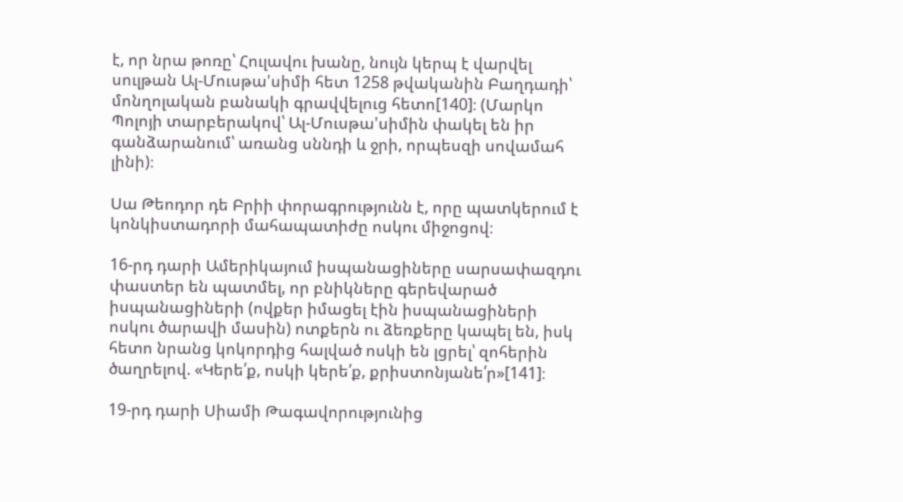է, որ նրա թոռը՝ Հուլավու խանը, նույն կերպ է վարվել սուլթան Ալ-Մուսթա'սիմի հետ 1258 թվականին Բաղդադի՝ մոնղոլական բանակի գրավվելուց հետո[140]։ (Մարկո Պոլոյի տարբերակով՝ Ալ-Մուսթա'սիմին փակել են իր գանձարանում՝ առանց սննդի և ջրի, որպեսզի սովամահ լինի)։

Սա Թեոդոր դե Բրիի փորագրությունն է, որը պատկերում է կոնկիստադորի մահապատիժը ոսկու միջոցով։

16-րդ դարի Ամերիկայում իսպանացիները սարսափազդու փաստեր են պատմել, որ բնիկները գերեվարած իսպանացիների (ովքեր իմացել էին իսպանացիների ոսկու ծարավի մասին) ոտքերն ու ձեռքերը կապել են, իսկ հետո նրանց կոկորդից հալված ոսկի են լցրել՝ զոհերին ծաղրելով. «Կերե՛ք, ոսկի կերե՛ք, քրիստոնյանե՛ր»[141]։

19-րդ դարի Սիամի Թագավորությունից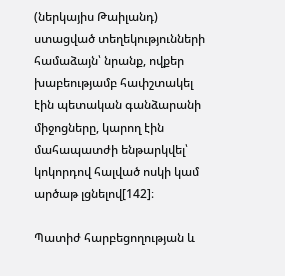(ներկայիս Թաիլանդ) ստացված տեղեկությունների համաձայն՝ նրանք, ովքեր խաբեությամբ հափշտակել էին պետական գանձարանի միջոցները, կարող էին մահապատժի ենթարկվել՝ կոկորդով հալված ոսկի կամ արծաթ լցնելով[142]։

Պատիժ հարբեցողության և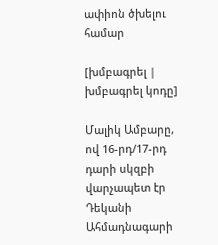ափիոն ծխելու համար

[խմբագրել | խմբագրել կոդը]

Մալիկ Ամբարը, ով 16-րդ/17-րդ դարի սկզբի վարչապետ էր Դեկանի Ահմադնագարի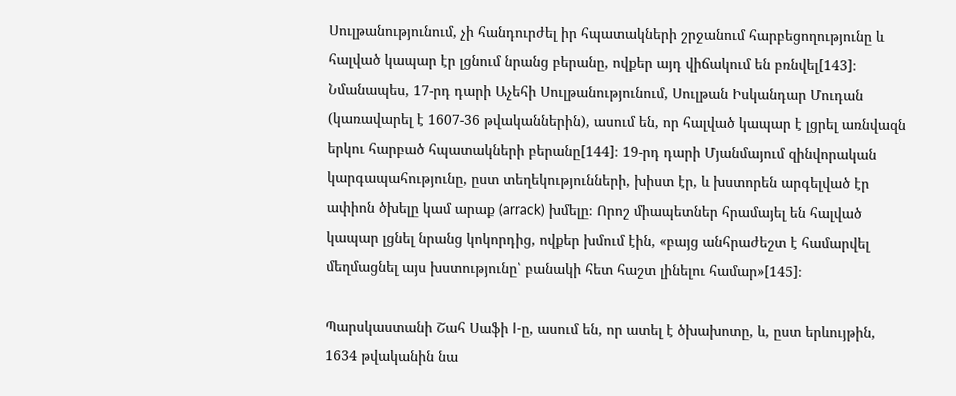Սուլթանությունում, չի հանդուրժել իր հպատակների շրջանում հարբեցողությունը և հալված կապար էր լցնում նրանց բերանը, ովքեր այդ վիճակում են բռնվել[143]։ Նմանապես, 17-րդ դարի Աչեհի Սուլթանությունում, Սուլթան Իսկանդար Մուդան (կառավարել է 1607-36 թվականներին), ասում են, որ հալված կապար է լցրել առնվազն երկու հարբած հպատակների բերանը[144]։ 19-րդ դարի Մյանմայում զինվորական կարգապահությունը, ըստ տեղեկությունների, խիստ էր, և խստորեն արգելված էր ափիոն ծխելը կամ արաք (arrack) խմելը։ Որոշ միապետներ հրամայել են հալված կապար լցնել նրանց կոկորդից, ովքեր խմում էին, «բայց անհրաժեշտ է համարվել մեղմացնել այս խստությունը՝ բանակի հետ հաշտ լինելու համար»[145]։

Պարսկաստանի Շահ Սաֆի I-ը, ասում են, որ ատել է ծխախոտը, և, ըստ երևույթին, 1634 թվականին նա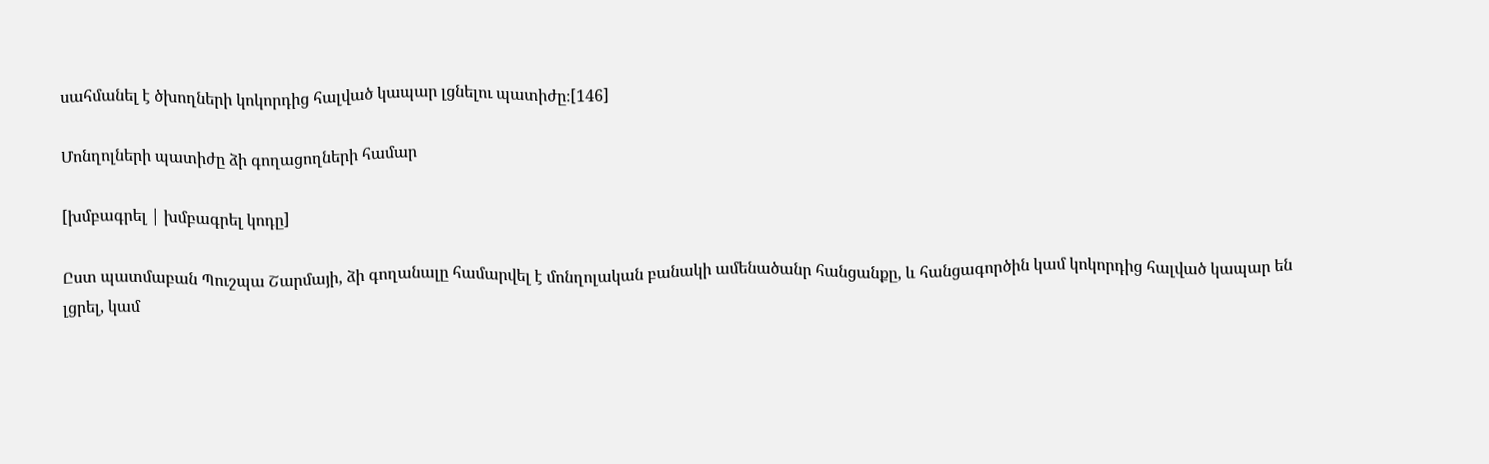սահմանել է ծխողների կոկորդից հալված կապար լցնելու պատիժը։[146]

Մոնղոլների պատիժը ձի գողացողների համար

[խմբագրել | խմբագրել կոդը]

Ըստ պատմաբան Պուշպա Շարմայի, ձի գողանալը համարվել է մոնղոլական բանակի ամենածանր հանցանքը, և հանցագործին կամ կոկորդից հալված կապար են լցրել, կամ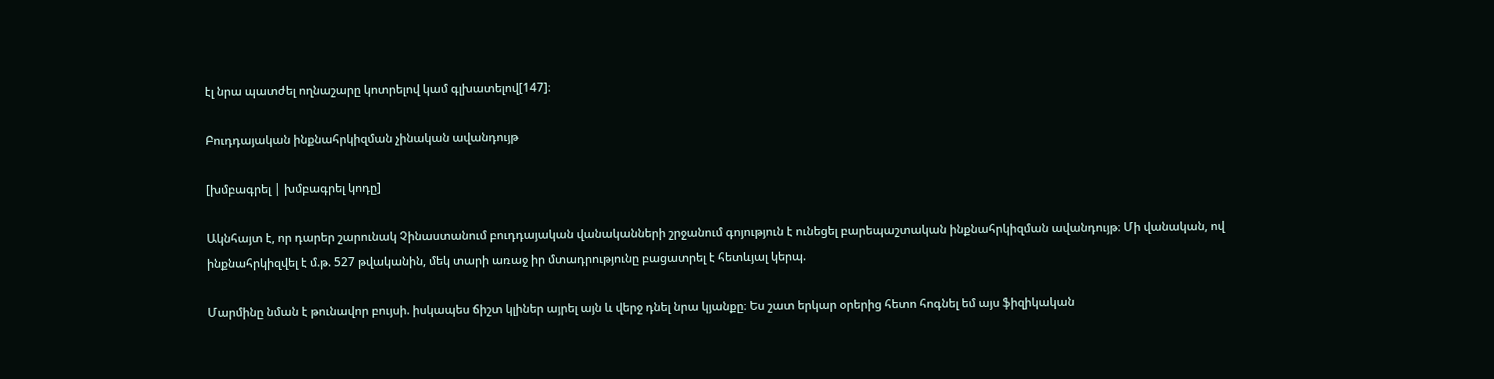էլ նրա պատժել ողնաշարը կոտրելով կամ գլխատելով[147]։

Բուդդայական ինքնահրկիզման չինական ավանդույթ

[խմբագրել | խմբագրել կոդը]

Ակնհայտ է, որ դարեր շարունակ Չինաստանում բուդդայական վանականների շրջանում գոյություն է ունեցել բարեպաշտական ինքնահրկիզման ավանդույթ։ Մի վանական, ով ինքնահրկիզվել է մ.թ. 527 թվականին, մեկ տարի առաջ իր մտադրությունը բացատրել է հետևյալ կերպ.

Մարմինը նման է թունավոր բույսի. իսկապես ճիշտ կլիներ այրել այն և վերջ դնել նրա կյանքը։ Ես շատ երկար օրերից հետո հոգնել եմ այս ֆիզիկական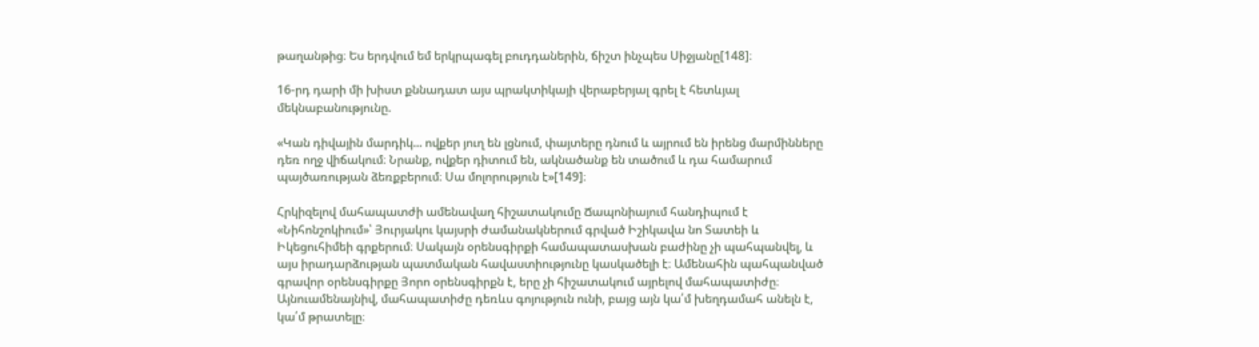թաղանթից։ Ես երդվում եմ երկրպագել բուդդաներին, ճիշտ ինչպես Սիջյանը[148]։

16-րդ դարի մի խիստ քննադատ այս պրակտիկայի վերաբերյալ գրել է հետևյալ մեկնաբանությունը.

«Կան դիվային մարդիկ... ովքեր յուղ են լցնում, փայտերը դնում և այրում են իրենց մարմինները դեռ ողջ վիճակում։ Նրանք, ովքեր դիտում են, ակնածանք են տածում և դա համարում պայծառության ձեռքբերում։ Սա մոլորություն է»[149]։

Հրկիզելով մահապատժի ամենավաղ հիշատակումը Ճապոնիայում հանդիպում է «Նիհոնշոկիում»՝ Յուրյակու կայսրի ժամանակներում գրված Իշիկավա նո Տատեի և Իկեցուհիմեի գրքերում։ Սակայն օրենսգիրքի համապատասխան բաժինը չի պահպանվել, և այս իրադարձության պատմական հավաստիությունը կասկածելի է։ Ամենահին պահպանված գրավոր օրենսգիրքը Յորո օրենսգիրքն է, երը չի հիշատակում այրելով մահապատիժը։ Այնուամենայնիվ, մահապատիժը դեռևս գոյություն ունի, բայց այն կա՛մ խեղդամահ անելն է, կա՛մ թրատելը։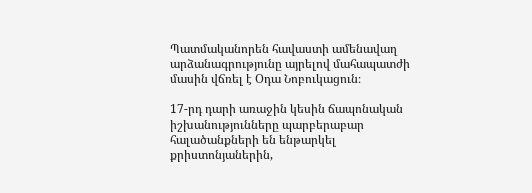Պատմականորեն հավաստի ամենավաղ արձանագրությունը այրելով մահապատժի մասին վճռել է Օդա Նոբուկացուն։

17-րդ դարի առաջին կեսին ճապոնական իշխանությունները պարբերաբար հալածանքների են ենթարկել քրիստոնյաներին,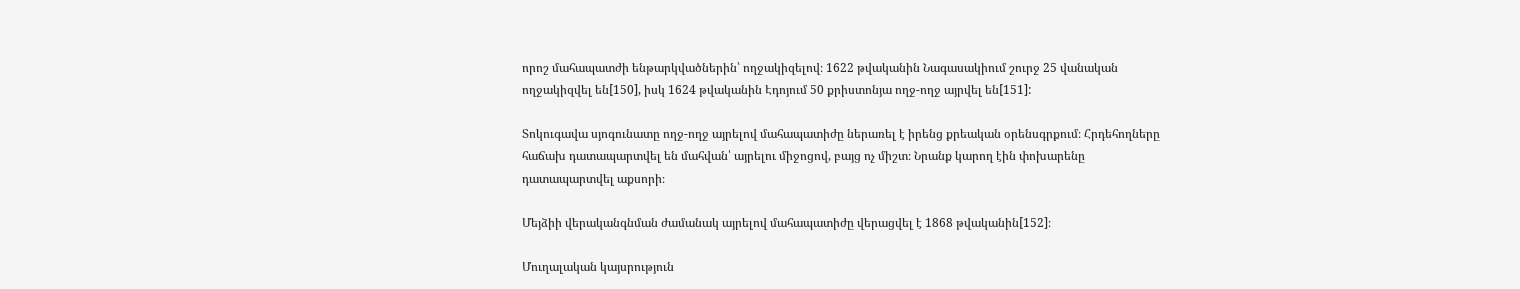որոշ մահապատժի ենթարկվածներին՝ ողջակիզելով։ 1622 թվականին Նագասակիում շուրջ 25 վանական ողջակիզվել են[150], իսկ 1624 թվականին Էդոյում 50 քրիստոնյա ողջ-ողջ այրվել են[151]:

Տոկուգավա սյոգունատը ողջ-ողջ այրելով մահապատիժը ներառել է իրենց քրեական օրենսգրքում։ Հրդեհողները հաճախ դատապարտվել են մահվան՝ այրելու միջոցով, բայց ոչ միշտ։ Նրանք կարող էին փոխարենը դատապարտվել աքսորի։

Մեյձիի վերականգնման ժամանակ այրելով մահապատիժը վերացվել է 1868 թվականին[152]։

Մուղալական կայսրություն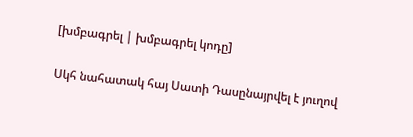[խմբագրել | խմբագրել կոդը]

Սկհ նահատակ հայ Սատի Դասընայրվել է յուղով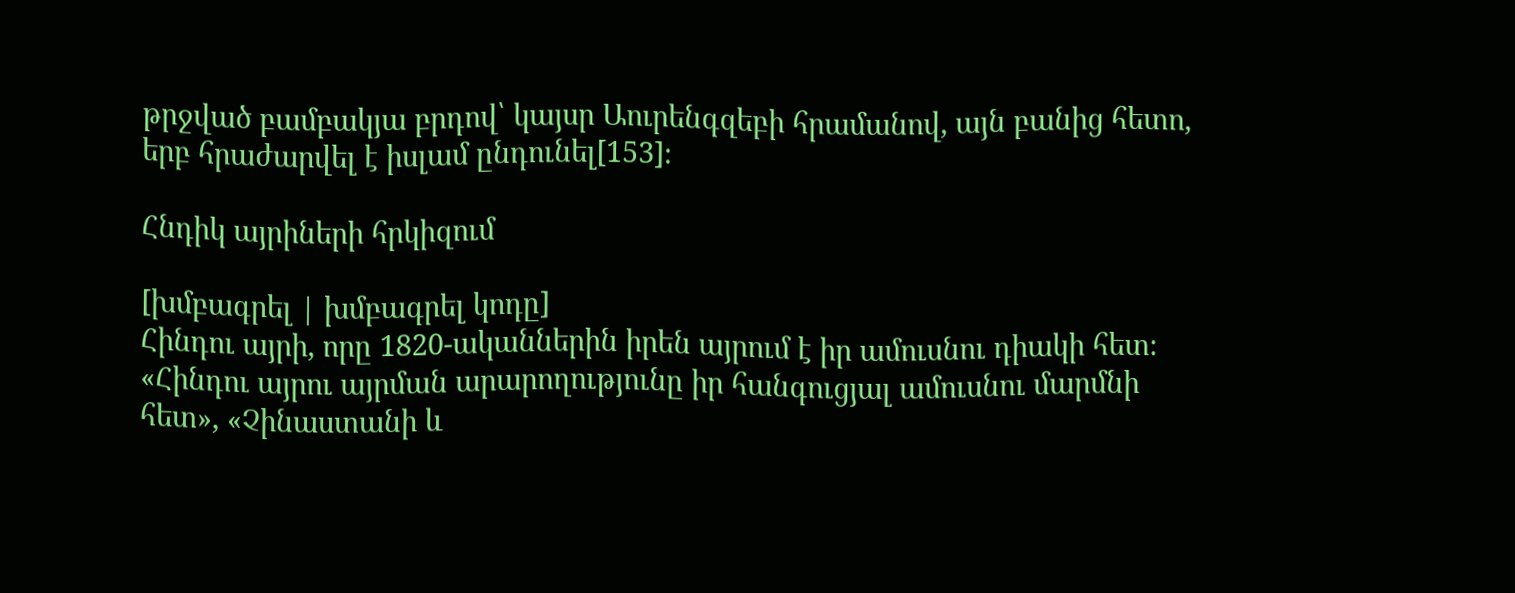թրջված բամբակյա բրդով՝ կայսր Աուրենգզեբի հրամանով, այն բանից հետո, երբ հրաժարվել է իսլամ ընդունել[153]։

Հնդիկ այրիների հրկիզում

[խմբագրել | խմբագրել կոդը]
Հինդու այրի, որը 1820-ականներին իրեն այրում է իր ամուսնու դիակի հետ։
«Հինդու այրու այրման արարողությունը իր հանգուցյալ ամուսնու մարմնի հետ», «Չինաստանի և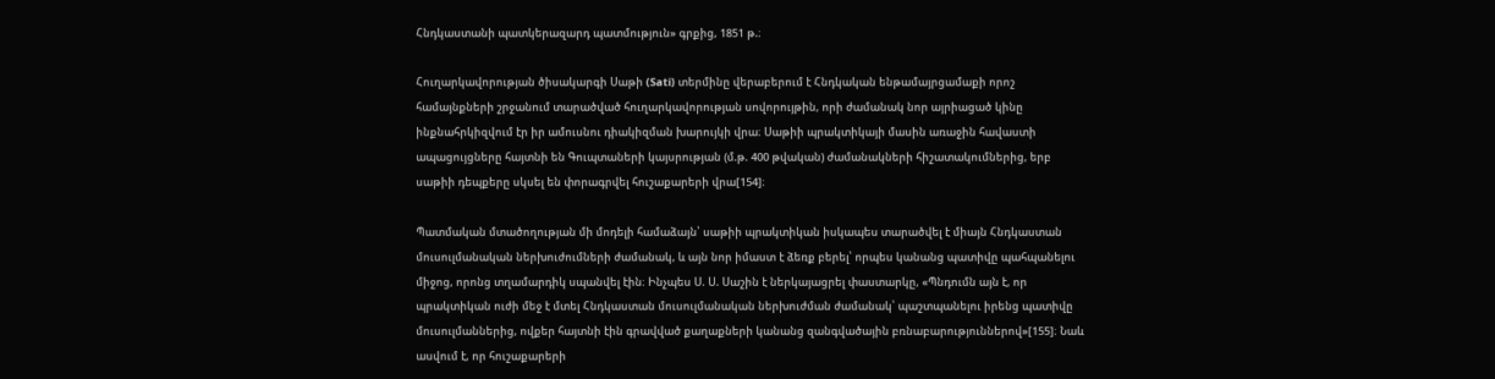Հնդկաստանի պատկերազարդ պատմություն» գրքից, 1851 թ.։

Հուղարկավորության ծիսակարգի Սաթի (Sati) տերմինը վերաբերում է Հնդկական ենթամայրցամաքի որոշ համայնքների շրջանում տարածված հուղարկավորության սովորույթին, որի ժամանակ նոր այրիացած կինը ինքնահրկիզվում էր իր ամուսնու դիակիզման խարույկի վրա։ Սաթիի պրակտիկայի մասին առաջին հավաստի ապացույցները հայտնի են Գուպտաների կայսրության (մ.թ. 400 թվական) ժամանակների հիշատակումներից, երբ սաթիի դեպքերը սկսել են փորագրվել հուշաքարերի վրա[154]։

Պատմական մտածողության մի մոդելի համաձայն՝ սաթիի պրակտիկան իսկապես տարածվել է միայն Հնդկաստան մուսուլմանական ներխուժումների ժամանակ, և այն նոր իմաստ է ձեռք բերել՝ որպես կանանց պատիվը պահպանելու միջոց, որոնց տղամարդիկ սպանվել էին։ Ինչպես Ս. Ս. Սաշին է ներկայացրել փաստարկը, «Պնդումն այն է, որ պրակտիկան ուժի մեջ է մտել Հնդկաստան մուսուլմանական ներխուժման ժամանակ՝ պաշտպանելու իրենց պատիվը մուսուլմաններից, ովքեր հայտնի էին գրավված քաղաքների կանանց զանգվածային բռնաբարություններով»[155]։ Նաև ասվում է, որ հուշաքարերի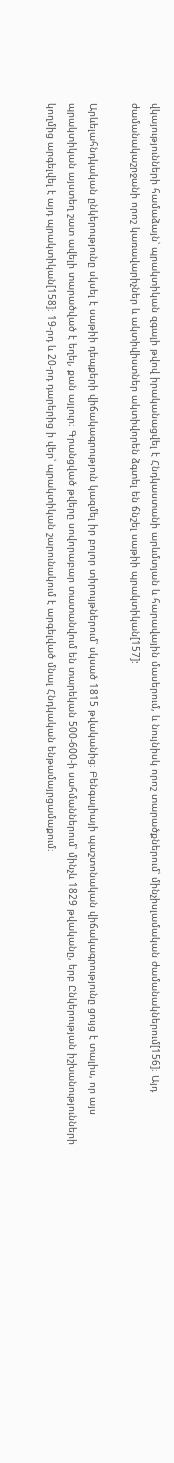վկայությունների համաձայն՝ պրակտիկան զգալի թվով իրականացվել է Հնդկաստանի արևմտյան և հարավային մասերում, և նույնիսկ որոշ տարածքներում՝ մինչիսլամական ժամանակներում[156]։ Այդ ժամանակաշրջանի որոշ կառավարիչներ և ակտիվիստներ ակտիվորեն ձգտել են ճնշել սաթիի պրակտիկան[157]:

Արևելահնդկական ընկերությունը սկսել է սաթիի դեպքերի վիճակագրություն կազմել իր բոլոր տիրույթներում՝ սկսած 1815 թվականից։ Բենգալիայի պաշտոնական վիճակագրությունը ցույց է տալիս, որ այս պրակտիկան այստեղ շատ ավելի տարածված է եղել, քան այլուր։ Գրանցված թվերը սովորաբար տատանվում են տարեկան 500-600-ի սահմաններում՝ մինչև 1829 թվականը, երբ Ընկերության իշխանությունների կողմից արգելվել է այդ պրակտիկան[158]։ 19-րդ և 20-րդ դարերից ի վեր՝ պրակտիկան շարունակում է արգելված մնալ Հնդկական ենթամայրցամաքում։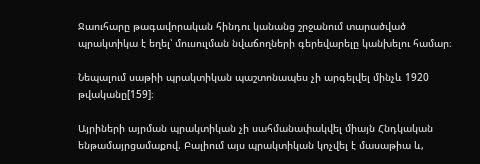Ջաուհարը թագավորական հինդու կանանց շրջանում տարածված պրակտիկա է եղել՝ մուսուլման նվաճողների գերեվարելը կանխելու համար։

Նեպալում սաթիի պրակտիկան պաշտոնապես չի արգելվել մինչև 1920 թվականը[159]։

Այրիների այրման պրակտիկան չի սահմանափակվել միայն Հնդկական ենթամայրցամաքով. Բալիում այս պրակտիկան կոչվել է մասաթիա և,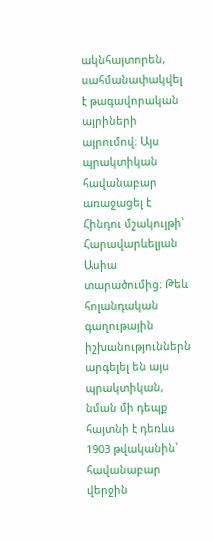ակնհայտորեն, սահմանափակվել է թագավորական այրիների այրումով։ Այս պրակտիկան հավանաբար առաջացել է Հինդու մշակույթի՝ Հարավարևելյան Ասիա տարածումից։ Թեև հոլանդական գաղութային իշխանություններն արգելել են այս պրակտիկան, նման մի դեպք հայտնի է դեռևս 1903 թվականին՝ հավանաբար վերջին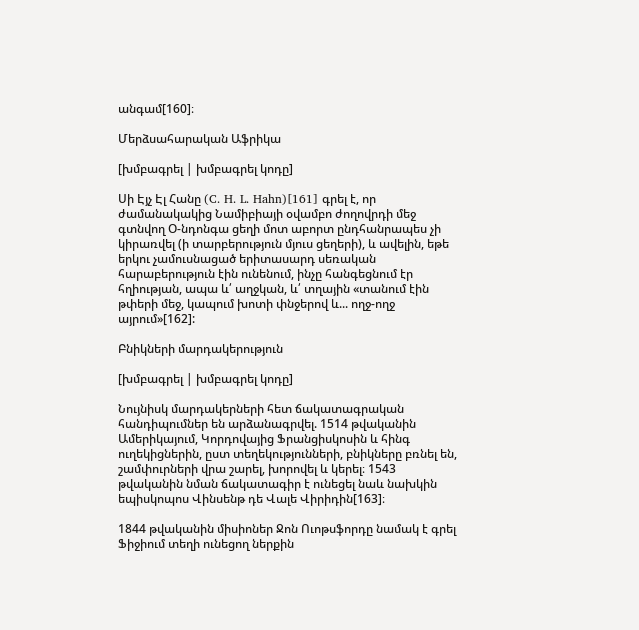անգամ[160]։

Մերձսահարական Աֆրիկա

[խմբագրել | խմբագրել կոդը]

Սի Էյչ Էլ Հանը (C. H. L. Hahn)[161] գրել է, որ ժամանակակից Նամիբիայի օվամբո ժողովրդի մեջ գտնվող Օ-նդոնգա ցեղի մոտ աբորտ ընդհանրապես չի կիրառվել (ի տարբերություն մյուս ցեղերի), և ավելին, եթե երկու չամուսնացած երիտասարդ սեռական հարաբերություն էին ունենում, ինչը հանգեցնում էր հղիության, ապա և՛ աղջկան, և՛ տղային «տանում էին թփերի մեջ, կապում խոտի փնջերով և... ողջ-ողջ այրում»[162]:

Բնիկների մարդակերություն

[խմբագրել | խմբագրել կոդը]

Նույնիսկ մարդակերների հետ ճակատագրական հանդիպումներ են արձանագրվել. 1514 թվականին Ամերիկայում, Կորդովայից Ֆրանցիսկոսին և հինգ ուղեկիցներին, ըստ տեղեկությունների, բնիկները բռնել են, շամփուրների վրա շարել, խորովել և կերել։ 1543 թվականին նման ճակատագիր է ունեցել նաև նախկին եպիսկոպոս Վինսենթ դե Վալե Վիրիդին[163]։

1844 թվականին միսիոներ Ջոն Ուոթսֆորդը նամակ է գրել Ֆիջիում տեղի ունեցող ներքին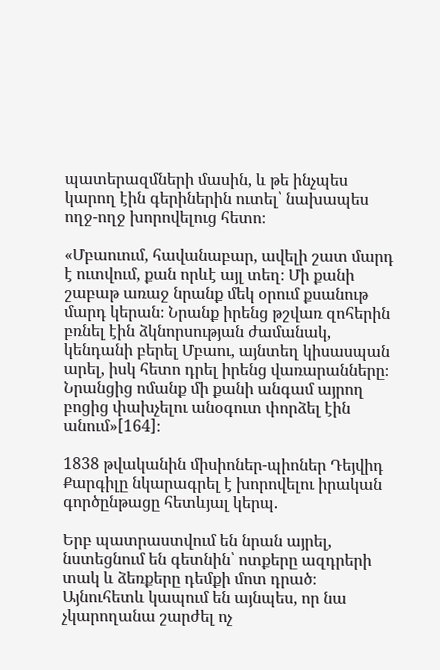պատերազմների մասին, և թե ինչպես կարող էին գերիներին ուտել՝ նախապես ողջ-ողջ խորովելուց հետո։

«Մբաուում, հավանաբար, ավելի շատ մարդ է ուտվում, քան որևէ այլ տեղ։ Մի քանի շաբաթ առաջ նրանք մեկ օրում քսանութ մարդ կերան։ Նրանք իրենց թշվառ զոհերին բռնել էին ձկնորսության ժամանակ, կենդանի բերել Մբաու, այնտեղ կիսասպան արել, իսկ հետո դրել իրենց վառարանները։ Նրանցից ոմանք մի քանի անգամ այրող բոցից փախչելու անօգուտ փորձել էին անում»[164]։

1838 թվականին միսիոներ-պիոներ Դեյվիդ Քարգիլը նկարագրել է խորովելու իրական գործընթացը հետևյալ կերպ.

Երբ պատրաստվում են նրան այրել, նստեցնում են գետնին՝ ոտքերը ազդրերի տակ և ձեռքերը դեմքի մոտ դրած։ Այնուհետև կապում են այնպես, որ նա չկարողանա շարժել ոչ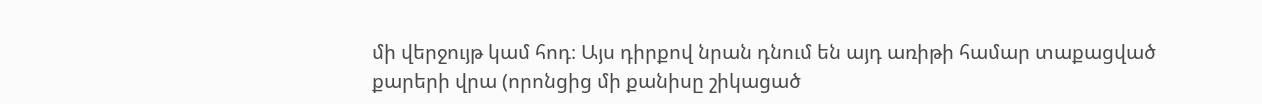մի վերջույթ կամ հոդ։ Այս դիրքով նրան դնում են այդ առիթի համար տաքացված քարերի վրա (որոնցից մի քանիսը շիկացած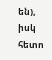են), իսկ հետո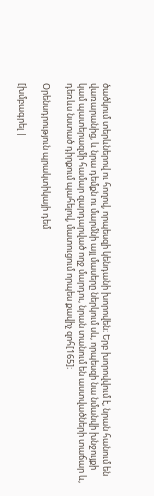ծածկում տերևներով ու հողով, որպեսզի կենդանի խորովեն։ Երբ խորովվում է, նրան հանում են վառարանից, և նրա դեմքն ու մարմնի այլ մասերը ներկում սև, որպեսզի նա նմանվի խնջույքի կամ պատերազմի համար զարդարված ողջ մարդու, նրան տանում են աստվածների տաճար և, դեռևս նստած դիրքում պահելով, մատուցում որպես քավիչ զոհ[165]։

Օրենսդրություն պրակտիկայի դեմ

[խմբագրել |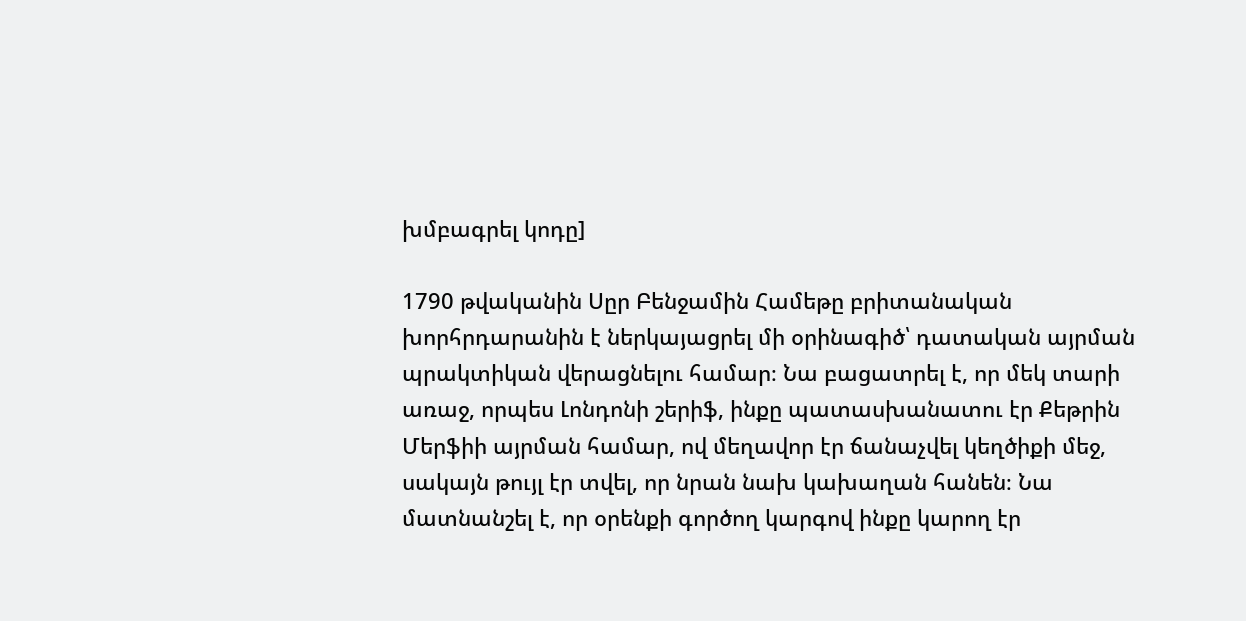խմբագրել կոդը]

1790 թվականին Սըր Բենջամին Համեթը բրիտանական խորհրդարանին է ներկայացրել մի օրինագիծ՝ դատական այրման պրակտիկան վերացնելու համար։ Նա բացատրել է, որ մեկ տարի առաջ, որպես Լոնդոնի շերիֆ, ինքը պատասխանատու էր Քեթրին Մերֆիի այրման համար, ով մեղավոր էր ճանաչվել կեղծիքի մեջ, սակայն թույլ էր տվել, որ նրան նախ կախաղան հանեն։ Նա մատնանշել է, որ օրենքի գործող կարգով ինքը կարող էր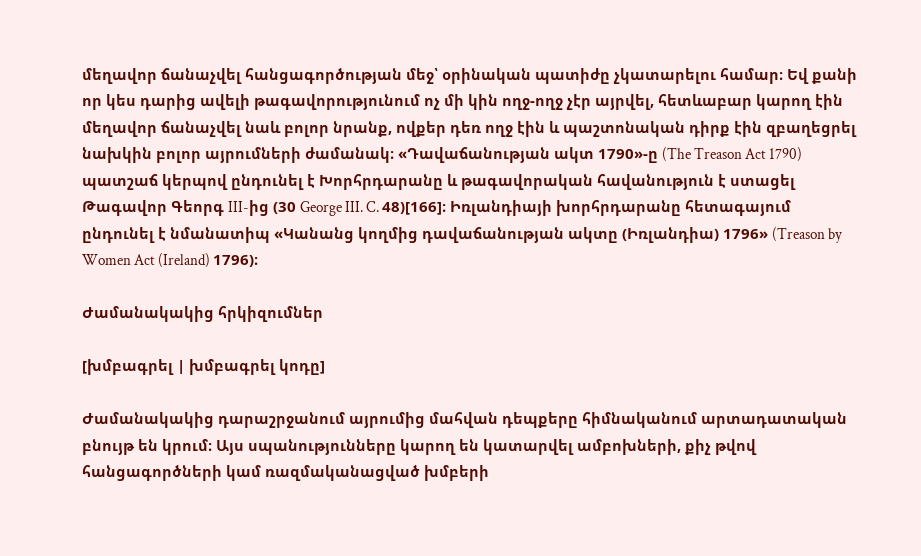մեղավոր ճանաչվել հանցագործության մեջ՝ օրինական պատիժը չկատարելու համար։ Եվ քանի որ կես դարից ավելի թագավորությունում ոչ մի կին ողջ-ողջ չէր այրվել, հետևաբար կարող էին մեղավոր ճանաչվել նաև բոլոր նրանք, ովքեր դեռ ողջ էին և պաշտոնական դիրք էին զբաղեցրել նախկին բոլոր այրումների ժամանակ։ «Դավաճանության ակտ 1790»-ը (The Treason Act 1790) պատշաճ կերպով ընդունել է Խորհրդարանը և թագավորական հավանություն է ստացել Թագավոր Գեորգ III-ից (30 George III. C. 48)[166]։ Իռլանդիայի խորհրդարանը հետագայում ընդունել է նմանատիպ «Կանանց կողմից դավաճանության ակտը (Իռլանդիա) 1796» (Treason by Women Act (Ireland) 1796)։

Ժամանակակից հրկիզումներ

[խմբագրել | խմբագրել կոդը]

Ժամանակակից դարաշրջանում այրումից մահվան դեպքերը հիմնականում արտադատական բնույթ են կրում։ Այս սպանությունները կարող են կատարվել ամբոխների, քիչ թվով հանցագործների կամ ռազմականացված խմբերի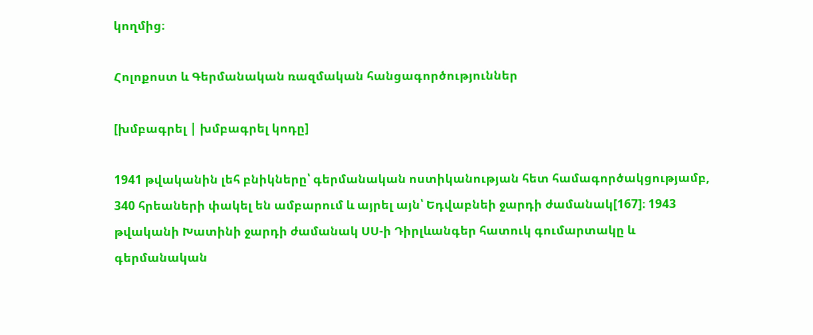կողմից։

Հոլոքոստ և Գերմանական ռազմական հանցագործություններ

[խմբագրել | խմբագրել կոդը]

1941 թվականին լեհ բնիկները՝ գերմանական ոստիկանության հետ համագործակցությամբ, 340 հրեաների փակել են ամբարում և այրել այն՝ Եդվաբնեի ջարդի ժամանակ[167]։ 1943 թվականի Խատինի ջարդի ժամանակ ՍՍ-ի Դիրլևանգեր հատուկ գումարտակը և գերմանական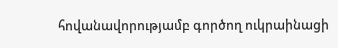հովանավորությամբ գործող ուկրաինացի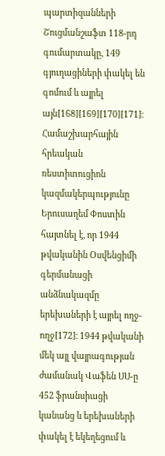պարտիզանների Շուցմանշաֆտ 118-րդ գումարտակը, 149 գյուղացիների փակել են գոմում և այրել այն[168][169][170][171]։ Համաշխարհային հրեական ռեստիտուցիոն կազմակերպությունը Երուսաղեմ Փոստին հայտնել է, որ 1944 թվականին Օսվենցիմի գերմանացի անձնակազմը երեխաների է այրել ողջ-ողջ[172]։ 1944 թվականի մեկ այլ վայրագության ժամանակ Վաֆեն ՍՍ-ը 452 ֆրանսիացի կանանց և երեխաների փակել է եկեղեցում և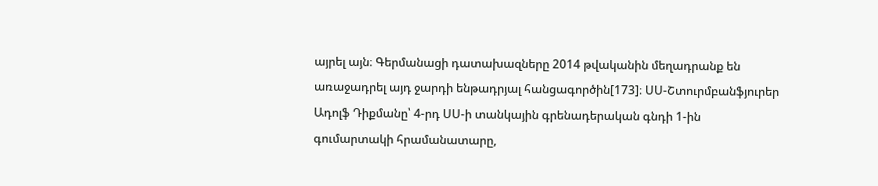այրել այն։ Գերմանացի դատախազները 2014 թվականին մեղադրանք են առաջադրել այդ ջարդի ենթադրյալ հանցագործին[173]։ ՍՍ-Շտուրմբանֆյուրեր Ադոլֆ Դիքմանը՝ 4-րդ ՍՍ-ի տանկային գրենադերական գնդի 1-ին գումարտակի հրամանատարը,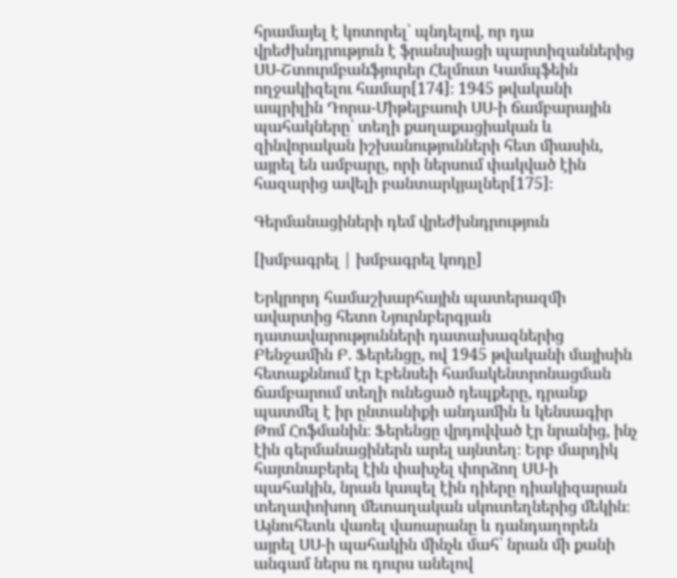հրամայել է կոտորել՝ պնդելով, որ դա վրեժխնդրություն է ֆրանսիացի պարտիզաններից ՍՍ-Շտուրմբանֆյուրեր Հելմուտ Կամպֆեին ողջակիզելու համար[174]։ 1945 թվականի ապրիլին Դորա-Միթելբաուի ՍՍ-ի ճամբարային պահակները՝ տեղի քաղաքացիական և զինվորական իշխանությունների հետ միասին, այրել են ամբարը, որի ներսում փակված էին հազարից ավելի բանտարկյալներ[175]։

Գերմանացիների դեմ վրեժխնդրություն

[խմբագրել | խմբագրել կոդը]

Երկրորդ համաշխարհային պատերազմի ավարտից հետո Նյուրնբերգյան դատավարությունների դատախազներից Բենջամին Բ. Ֆերենցը, ով 1945 թվականի մայիսին հետաքննում էր Էբենսեի համակենտրոնացման ճամբարում տեղի ունեցած դեպքերը, դրանք պատմել է իր ընտանիքի անդամին և կենսագիր Թոմ Հոֆմանին։ Ֆերենցը վրդովված էր նրանից, ինչ էին գերմանացիներն արել այնտեղ։ Երբ մարդիկ հայտնաբերել էին փախչել փորձող ՍՍ-ի պահակին, նրան կապել էին դիերը դիակիզարան տեղափոխող մետաղական սկուտեղներից մեկին։ Այնուհետև վառել վառարանը և դանդաղորեն այրել ՍՍ-ի պահակին մինչև մահ՝ նրան մի քանի անգամ ներս ու դուրս անելով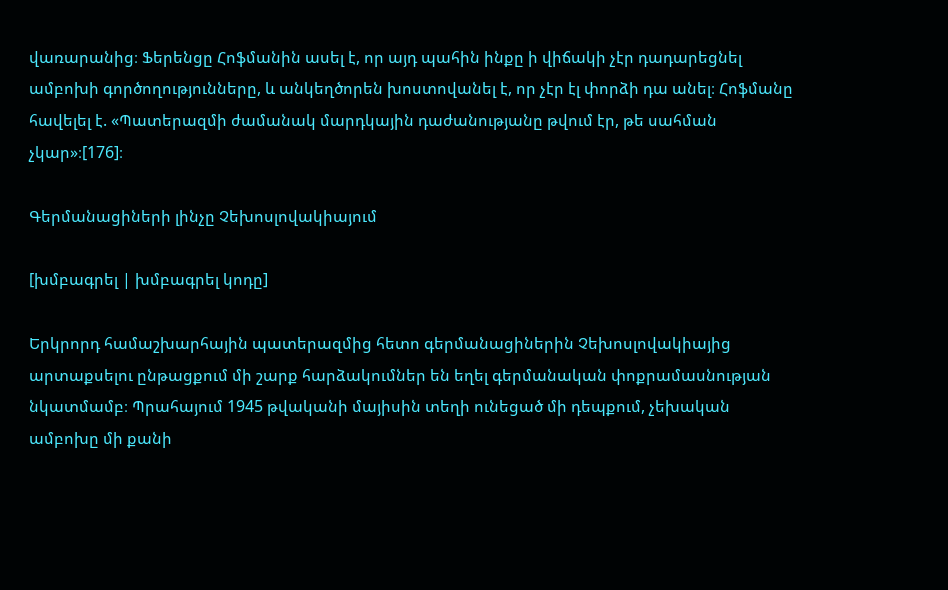վառարանից։ Ֆերենցը Հոֆմանին ասել է, որ այդ պահին ինքը ի վիճակի չէր դադարեցնել ամբոխի գործողությունները, և անկեղծորեն խոստովանել է, որ չէր էլ փորձի դա անել։ Հոֆմանը հավելել է. «Պատերազմի ժամանակ մարդկային դաժանությանը թվում էր, թե սահման չկար»։[176]։

Գերմանացիների լինչը Չեխոսլովակիայում

[խմբագրել | խմբագրել կոդը]

Երկրորդ համաշխարհային պատերազմից հետո գերմանացիներին Չեխոսլովակիայից արտաքսելու ընթացքում մի շարք հարձակումներ են եղել գերմանական փոքրամասնության նկատմամբ։ Պրահայում 1945 թվականի մայիսին տեղի ունեցած մի դեպքում, չեխական ամբոխը մի քանի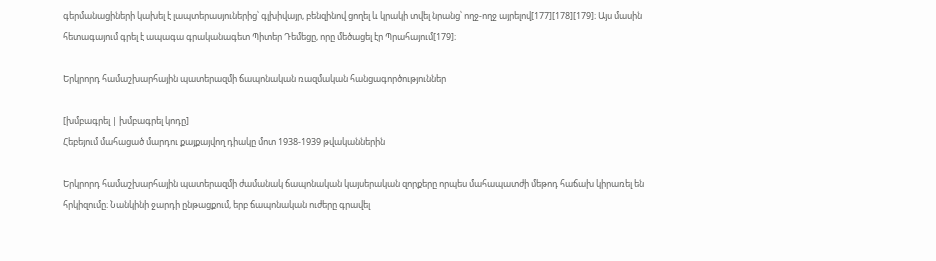գերմանացիների կախել է լապտերասյուներից՝ գլխիվայր, բենզինով ցողել և կրակի տվել նրանց՝ ողջ-ողջ այրելով[177][178][179]։ Այս մասին հետագայում գրել է ապագա գրականագետ Պիտեր Դեմեցը, որը մեծացել էր Պրահայում[179]։

Երկրորդ համաշխարհային պատերազմի ճապոնական ռազմական հանցագործություններ

[խմբագրել | խմբագրել կոդը]
Հեբեյում մահացած մարդու քայքայվող դիակը մոտ 1938-1939 թվականներին

Երկրորդ համաշխարհային պատերազմի ժամանակ ճապոնական կայսերական զորքերը որպես մահապատժի մեթոդ հաճախ կիրառել են հրկիզումը։ Նանկինի ջարդի ընթացքում, երբ ճապոնական ուժերը գրավել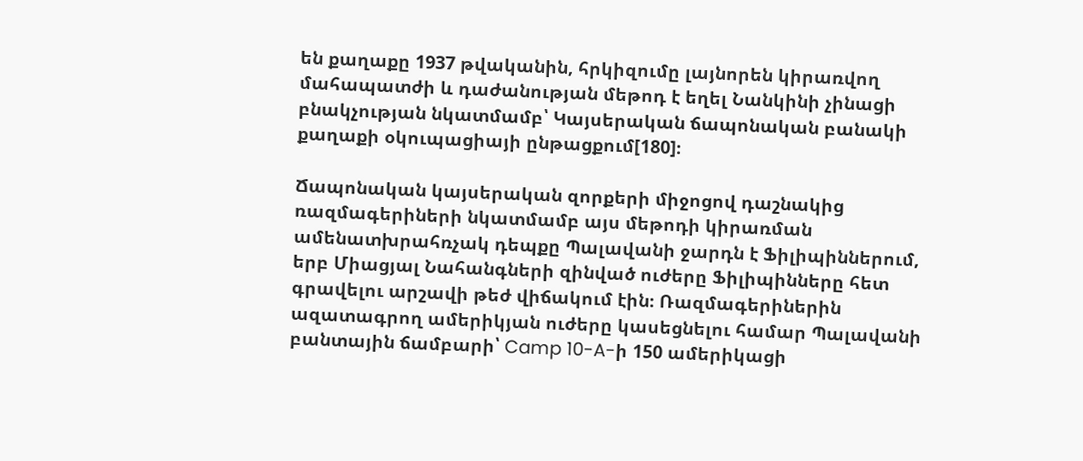են քաղաքը 1937 թվականին, հրկիզումը լայնորեն կիրառվող մահապատժի և դաժանության մեթոդ է եղել Նանկինի չինացի բնակչության նկատմամբ՝ Կայսերական ճապոնական բանակի քաղաքի օկուպացիայի ընթացքում[180]։

Ճապոնական կայսերական զորքերի միջոցով դաշնակից ռազմագերիների նկատմամբ այս մեթոդի կիրառման ամենատխրահռչակ դեպքը Պալավանի ջարդն է Ֆիլիպիններում, երբ Միացյալ Նահանգների զինված ուժերը Ֆիլիպինները հետ գրավելու արշավի թեժ վիճակում էին։ Ռազմագերիներին ազատագրող ամերիկյան ուժերը կասեցնելու համար Պալավանի բանտային ճամբարի՝ Camp 10-A-ի 150 ամերիկացի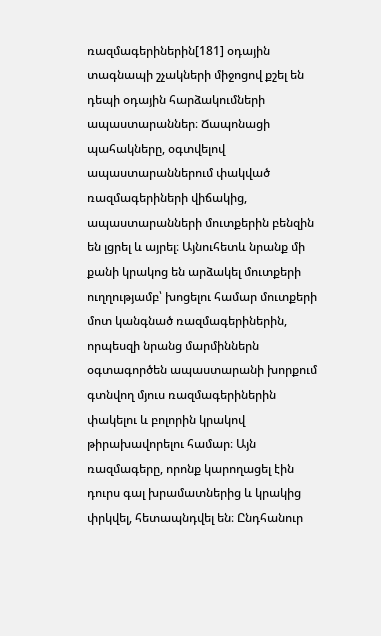ռազմագերիներին[181] օդային տագնապի շչակների միջոցով քշել են դեպի օդային հարձակումների ապաստարաններ։ Ճապոնացի պահակները, օգտվելով ապաստարաններում փակված ռազմագերիների վիճակից, ապաստարանների մուտքերին բենզին են լցրել և այրել։ Այնուհետև նրանք մի քանի կրակոց են արձակել մուտքերի ուղղությամբ՝ խոցելու համար մուտքերի մոտ կանգնած ռազմագերիներին, որպեսզի նրանց մարմիններն օգտագործեն ապաստարանի խորքում գտնվող մյուս ռազմագերիներին փակելու և բոլորին կրակով թիրախավորելու համար։ Այն ռազմագերը, որոնք կարողացել էին դուրս գալ խրամատներից և կրակից փրկվել, հետապնդվել են։ Ընդհանուր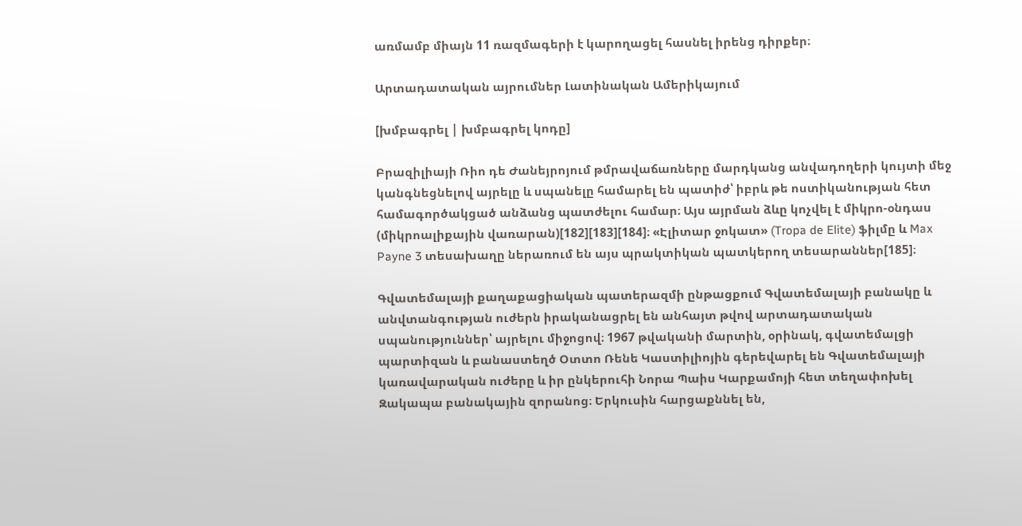առմամբ միայն 11 ռազմագերի է կարողացել հասնել իրենց դիրքեր։

Արտադատական այրումներ Լատինական Ամերիկայում

[խմբագրել | խմբագրել կոդը]

Բրազիլիայի Ռիո դե Ժանեյրոյում թմրավաճառները մարդկանց անվադողերի կույտի մեջ կանգնեցնելով այրելը և սպանելը համարել են պատիժ՝ իբրև թե ոստիկանության հետ համագործակցած անձանց պատժելու համար։ Այս այրման ձևը կոչվել է միկրո-օնդաս (միկրոալիքային վառարան)[182][183][184]։ «Էլիտար ջոկատ» (Tropa de Elite) ֆիլմը և Max Payne 3 տեսախաղը ներառում են այս պրակտիկան պատկերող տեսարաններ[185]։

Գվատեմալայի քաղաքացիական պատերազմի ընթացքում Գվատեմալայի բանակը և անվտանգության ուժերն իրականացրել են անհայտ թվով արտադատական սպանություններ՝ այրելու միջոցով։ 1967 թվականի մարտին, օրինակ, գվատեմալցի պարտիզան և բանաստեղծ Օտտո Ռենե Կաստիլիոյին գերեվարել են Գվատեմալայի կառավարական ուժերը և իր ընկերուհի Նորա Պաիս Կարքամոյի հետ տեղափոխել Զակապա բանակային զորանոց։ Երկուսին հարցաքննել են,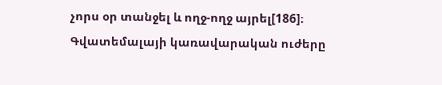չորս օր տանջել և ողջ-ողջ այրել[186]։ Գվատեմալայի կառավարական ուժերը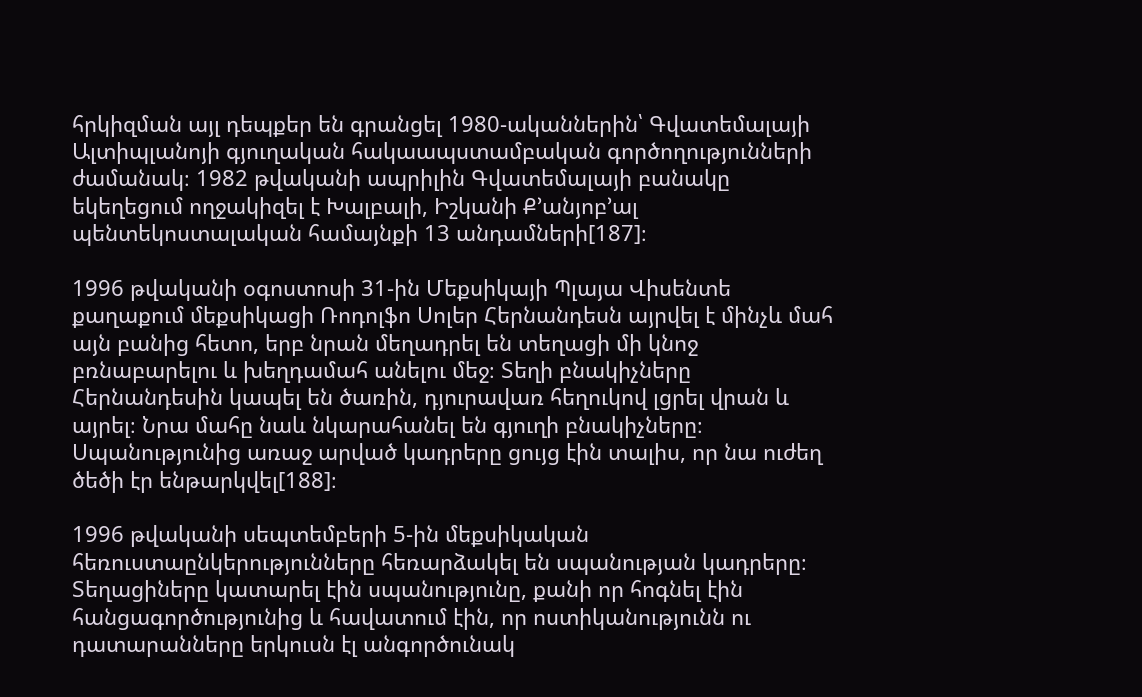հրկիզման այլ դեպքեր են գրանցել 1980-ականներին՝ Գվատեմալայի Ալտիպլանոյի գյուղական հակաապստամբական գործողությունների ժամանակ։ 1982 թվականի ապրիլին Գվատեմալայի բանակը եկեղեցում ողջակիզել է Խալբալի, Իշկանի Ք’անյոբ’ալ պենտեկոստալական համայնքի 13 անդամների[187]։

1996 թվականի օգոստոսի 31-ին Մեքսիկայի Պլայա Վիսենտե քաղաքում մեքսիկացի Ռոդոլֆո Սոլեր Հերնանդեսն այրվել է մինչև մահ այն բանից հետո, երբ նրան մեղադրել են տեղացի մի կնոջ բռնաբարելու և խեղդամահ անելու մեջ։ Տեղի բնակիչները Հերնանդեսին կապել են ծառին, դյուրավառ հեղուկով լցրել վրան և այրել։ Նրա մահը նաև նկարահանել են գյուղի բնակիչները։ Սպանությունից առաջ արված կադրերը ցույց էին տալիս, որ նա ուժեղ ծեծի էր ենթարկվել[188]։

1996 թվականի սեպտեմբերի 5-ին մեքսիկական հեռուստաընկերությունները հեռարձակել են սպանության կադրերը։ Տեղացիները կատարել էին սպանությունը, քանի որ հոգնել էին հանցագործությունից և հավատում էին, որ ոստիկանությունն ու դատարանները երկուսն էլ անգործունակ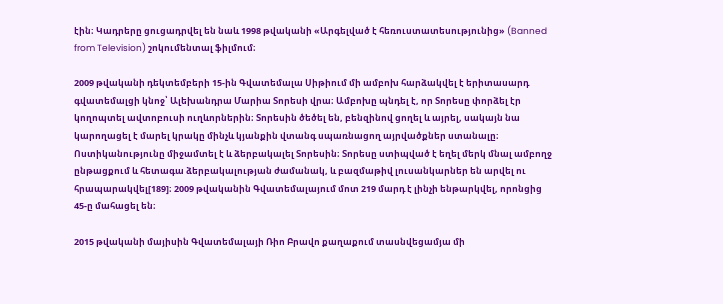էին։ Կադրերը ցուցադրվել են նաև 1998 թվականի «Արգելված է հեռուստատեսությունից» (Banned from Television) շոկումենտալ ֆիլմում։

2009 թվականի դեկտեմբերի 15-ին Գվատեմալա Սիթիում մի ամբոխ հարձակվել է երիտասարդ գվատեմալցի կնոջ՝ Ալեխանդրա Մարիա Տորեսի վրա։ Ամբոխը պնդել է, որ Տորեսը փորձել էր կողոպտել ավտոբուսի ուղևորներին։ Տորեսին ծեծել են, բենզինով ցողել և այրել, սակայն նա կարողացել է մարել կրակը մինչև կյանքին վտանգ սպառնացող այրվածքներ ստանալը։ Ոստիկանությունը միջամտել է և ձերբակալել Տորեսին։ Տորեսը ստիպված է եղել մերկ մնալ ամբողջ ընթացքում և հետագա ձերբակալության ժամանակ, և բազմաթիվ լուսանկարներ են արվել ու հրապարակվել[189]։ 2009 թվականին Գվատեմալայում մոտ 219 մարդ է լինչի ենթարկվել, որոնցից 45-ը մահացել են։

2015 թվականի մայիսին Գվատեմալայի Ռիո Բրավո քաղաքում տասնվեցամյա մի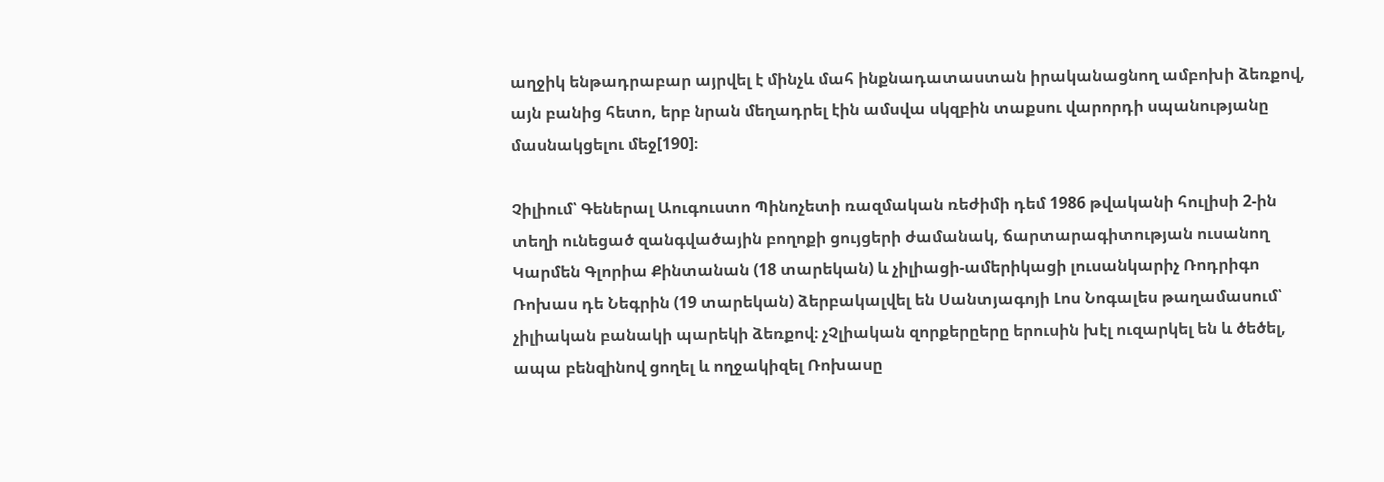աղջիկ ենթադրաբար այրվել է մինչև մահ ինքնադատաստան իրականացնող ամբոխի ձեռքով, այն բանից հետո, երբ նրան մեղադրել էին ամսվա սկզբին տաքսու վարորդի սպանությանը մասնակցելու մեջ[190]։

Չիլիում՝ Գեներալ Աուգուստո Պինոչետի ռազմական ռեժիմի դեմ 1986 թվականի հուլիսի 2-ին տեղի ունեցած զանգվածային բողոքի ցույցերի ժամանակ, ճարտարագիտության ուսանող Կարմեն Գլորիա Քինտանան (18 տարեկան) և չիլիացի-ամերիկացի լուսանկարիչ Ռոդրիգո Ռոխաս դե Նեգրին (19 տարեկան) ձերբակալվել են Սանտյագոյի Լոս Նոգալես թաղամասում՝ չիլիական բանակի պարեկի ձեռքով։ չՉլիական զորքերըերը երուսին խէլ ուզարկել են և ծեծել, ապա բենզինով ցողել և ողջակիզել Ռոխասը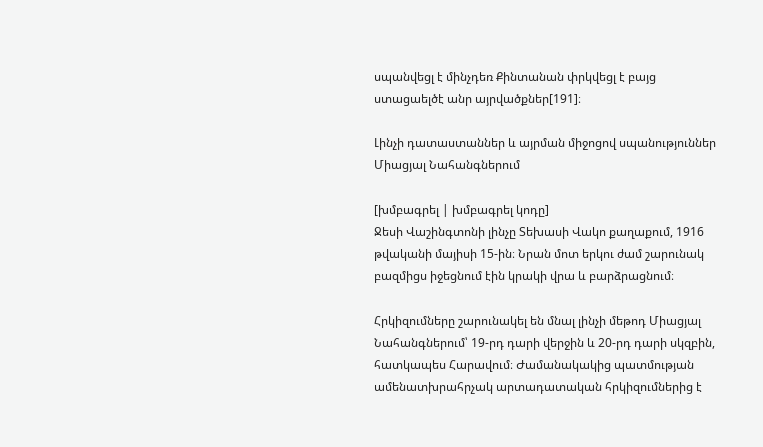սպանվեցլ է մինչդեռ Քինտանան փրկվեցլ է բայց ստացաելծէ անր այրվածքներ[191]։

Լինչի դատաստաններ և այրման միջոցով սպանություններ Միացյալ Նահանգներում

[խմբագրել | խմբագրել կոդը]
Ջեսի Վաշինգտոնի լինչը Տեխասի Վակո քաղաքում, 1916 թվականի մայիսի 15-ին։ Նրան մոտ երկու ժամ շարունակ բազմիցս իջեցնում էին կրակի վրա և բարձրացնում։

Հրկիզումները շարունակել են մնալ լինչի մեթոդ Միացյալ Նահանգներում՝ 19-րդ դարի վերջին և 20-րդ դարի սկզբին, հատկապես Հարավում։ Ժամանակակից պատմության ամենատխրահրչակ արտադատական հրկիզումներից է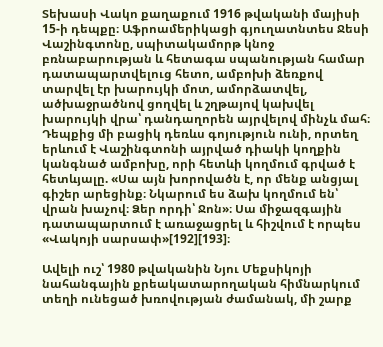Տեխասի Վակո քաղաքում 1916 թվականի մայիսի 15-ի դեպքը։ Աֆրոամերիկացի գյուղատնտես Ջեսի Վաշինգտոնը, սպիտակամորթ կնոջ բռնաբարության և հետագա սպանության համար դատապարտվելուց հետո, ամբոխի ձեռքով տարվել էր խարույկի մոտ, ամորձատվել, ածխաջրածնով ցողվել և շղթայով կախվել խարույկի վրա՝ դանդաղորեն այրվելով մինչև մահ։ Դեպքից մի բացիկ դեռևս գոյություն ունի, որտեղ երևում է Վաշինգտոնի այրված դիակի կողքին կանգնած ամբոխը, որի հետևի կողմում գրված է հետևյալը. «Սա այն խորովածն է, որ մենք անցյալ գիշեր արեցինք։ Նկարում ես ձախ կողմում են՝ վրան խաչով։ Ձեր որդի՝ Ջոն»։ Սա միջազգային դատապարտում է առաջացրել և հիշվում է որպես «Վակոյի սարսափ»[192][193]։

Ավելի ուշ՝ 1980 թվականին Նյու Մեքսիկոյի նահանգային քրեակատարողական հիմնարկում տեղի ունեցած խռովության ժամանակ, մի շարք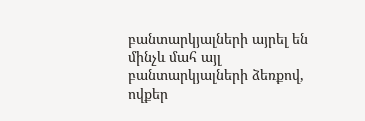բանտարկյալների այրել են մինչև մահ այլ բանտարկյալների ձեռքով, ովքեր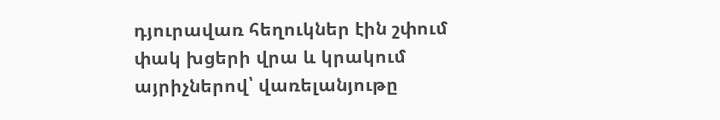դյուրավառ հեղուկներ էին շփում փակ խցերի վրա և կրակում այրիչներով՝ վառելանյութը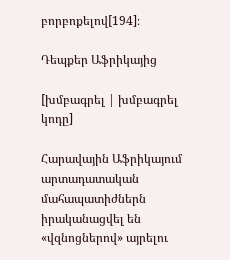բորբոքելով[194]։

Դեպքեր Աֆրիկայից

[խմբագրել | խմբագրել կոդը]

Հարավային Աֆրիկայում արտադատական մահապատիժներն իրականացվել են «վզնոցներով» այրելու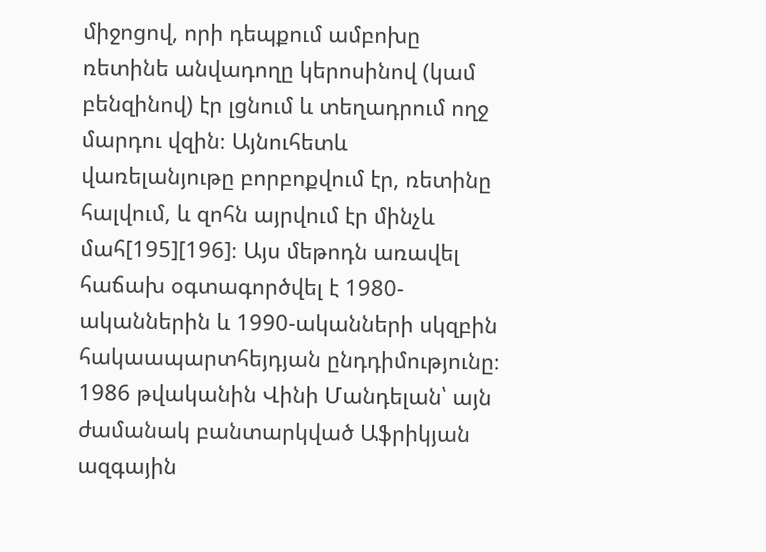միջոցով, որի դեպքում ամբոխը ռետինե անվադողը կերոսինով (կամ բենզինով) էր լցնում և տեղադրում ողջ մարդու վզին։ Այնուհետև վառելանյութը բորբոքվում էր, ռետինը հալվում, և զոհն այրվում էր մինչև մահ[195][196]։ Այս մեթոդն առավել հաճախ օգտագործվել է 1980-ականներին և 1990-ականների սկզբին հակաապարտհեյդյան ընդդիմությունը։ 1986 թվականին Վինի Մանդելան՝ այն ժամանակ բանտարկված Աֆրիկյան ազգային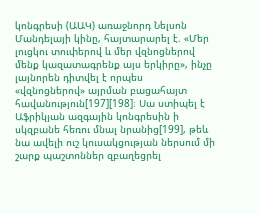կոնգրեսի (ԱԱԿ) առաջնորդ Նելսոն Մանդելայի կինը, հայտարարել է. «Մեր լուցկու տուփերով և մեր վզնոցներով մենք կազատագրենք այս երկիրը», ինչը լայնորեն դիտվել է որպես «վզնոցներով» այրման բացահայտ հավանություն[197][198]։ Սա ստիպել է Աֆրիկյան ազգային կոնգրեսին ի սկզբանե հեռու մնալ նրանից[199], թեև նա ավելի ուշ կուսակցության ներսում մի շարք պաշտոններ զբաղեցրել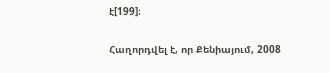է[199]։

Հաղորդվել է, որ Քենիայում, 2008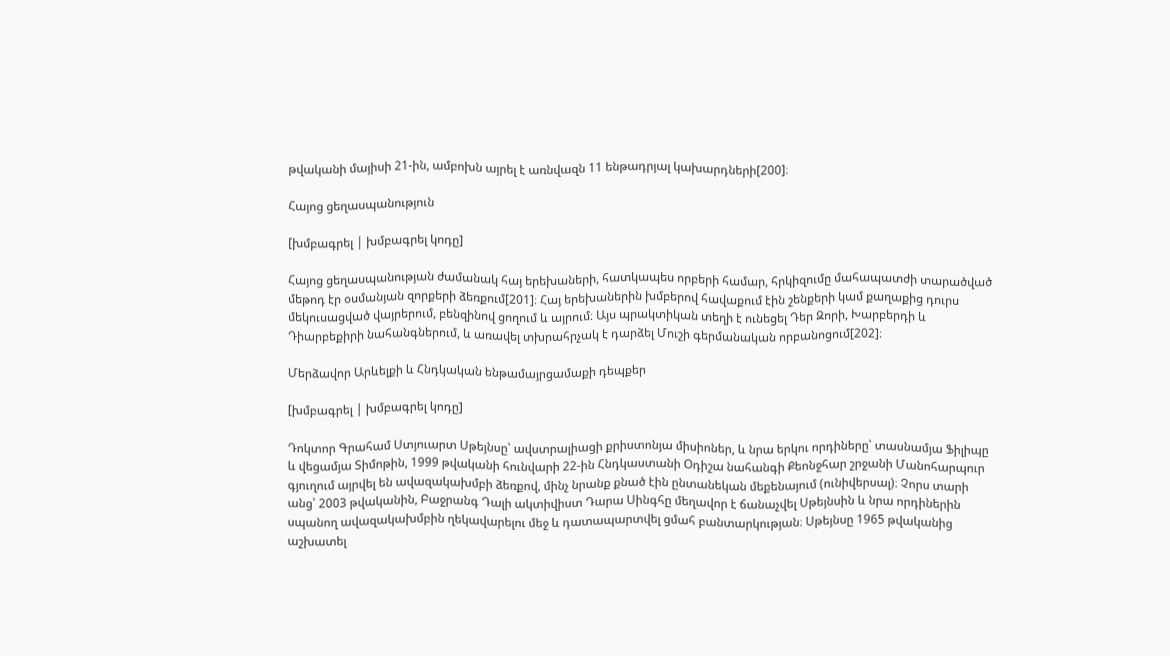թվականի մայիսի 21-ին, ամբոխն այրել է առնվազն 11 ենթադրյալ կախարդների[200]։

Հայոց ցեղասպանություն

[խմբագրել | խմբագրել կոդը]

Հայոց ցեղասպանության ժամանակ հայ երեխաների, հատկապես որբերի համար, հրկիզումը մահապատժի տարածված մեթոդ էր օսմանյան զորքերի ձեռքում[201]։ Հայ երեխաներին խմբերով հավաքում էին շենքերի կամ քաղաքից դուրս մեկուսացված վայրերում, բենզինով ցողում և այրում։ Այս պրակտիկան տեղի է ունեցել Դեր Զորի, Խարբերդի և Դիարբեքիրի նահանգներում, և առավել տխրահրչակ է դարձել Մուշի գերմանական որբանոցում[202]։

Մերձավոր Արևելքի և Հնդկական ենթամայրցամաքի դեպքեր

[խմբագրել | խմբագրել կոդը]

Դոկտոր Գրահամ Ստյուարտ Սթեյնսը՝ ավստրալիացի քրիստոնյա միսիոներ, և նրա երկու որդիները՝ տասնամյա Ֆիլիպը և վեցամյա Տիմոթին, 1999 թվականի հունվարի 22-ին Հնդկաստանի Օդիշա նահանգի Քեոնջհար շրջանի Մանոհարպուր գյուղում այրվել են ավազակախմբի ձեռքով, մինչ նրանք քնած էին ընտանեկան մեքենայում (ունիվերսալ)։ Չորս տարի անց՝ 2003 թվականին, Բաջրանգ Դալի ակտիվիստ Դարա Սինգհը մեղավոր է ճանաչվել Սթեյնսին և նրա որդիներին սպանող ավազակախմբին ղեկավարելու մեջ և դատապարտվել ցմահ բանտարկության։ Սթեյնսը 1965 թվականից աշխատել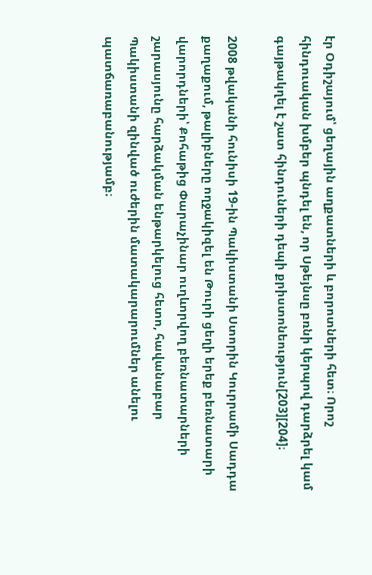էր Օդիշայում՝ ցեղային աղքատների և բորոտների հետ։ Որոշ հինդուական խմբեր պնդել են, որ Սթեյնսը բռնի կերպով դարձրել կամ գայթակղել է շատ հինդուների դեպի քրիստոնեություն[203][204]։

2008 թվականի հունիսի 19-ին Պակիստանի Ստորին Կուրրամի Սադդա քաղաքում, թալիբները ողջակիզել են Թուրի ցեղի երեք բեռնատարի վարորդների՝ Քոհաթից Փարաչինար ուղևորվող բեռնատարների շարասյունը հարձակման ենթարկելուց հետո, հավանաբար Պակիստանի զինված ուժերին մատակարարումներ անելու պատճառաբանությամբ։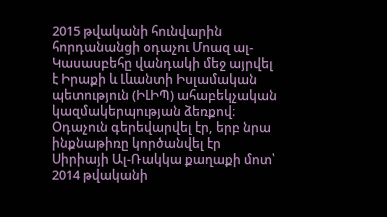2015 թվականի հունվարին հորդանանցի օդաչու Մոազ ալ-Կասասբեհը վանդակի մեջ այրվել է Իրաքի և Լևանտի Իսլամական պետություն (ԻԼԻՊ) ահաբեկչական կազմակերպության ձեռքով։ Օդաչուն գերեվարվել էր, երբ նրա ինքնաթիռը կործանվել էր Սիրիայի Ալ-Ռակկա քաղաքի մոտ՝ 2014 թվականի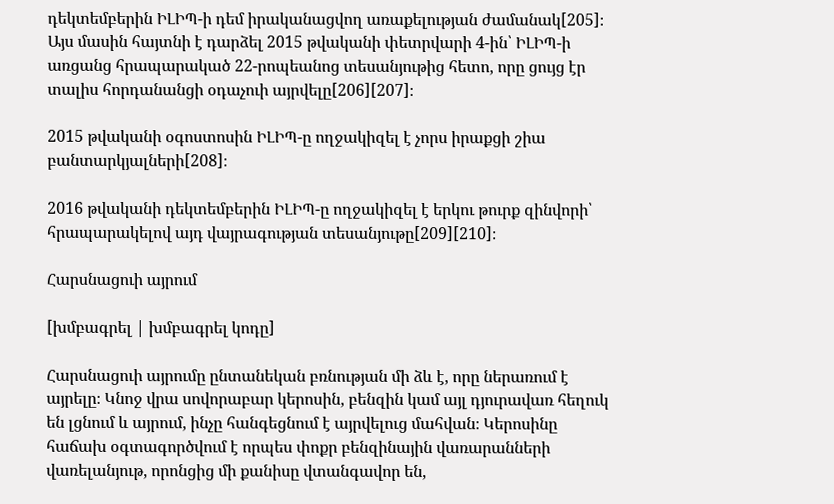դեկտեմբերին ԻԼԻՊ-ի դեմ իրականացվող առաքելության ժամանակ[205]։ Այս մասին հայտնի է դարձել 2015 թվականի փետրվարի 4-ին՝ ԻԼԻՊ-ի առցանց հրապարակած 22-րոպեանոց տեսանյութից հետո, որը ցույց էր տալիս հորդանանցի օդաչուի այրվելը[206][207]։

2015 թվականի օգոստոսին ԻԼԻՊ-ը ողջակիզել է չորս իրաքցի շիա բանտարկյալների[208]։

2016 թվականի դեկտեմբերին ԻԼԻՊ-ը ողջակիզել է երկու թուրք զինվորի՝ հրապարակելով այդ վայրագության տեսանյութը[209][210]։

Հարսնացուի այրում

[խմբագրել | խմբագրել կոդը]

Հարսնացուի այրումը ընտանեկան բռնության մի ձև է, որը ներառում է այրելը։ Կնոջ վրա սովորաբար կերոսին, բենզին կամ այլ դյուրավառ հեղուկ են լցնում և այրում, ինչը հանգեցնում է այրվելուց մահվան։ Կերոսինը հաճախ օգտագործվում է որպես փոքր բենզինային վառարանների վառելանյութ, որոնցից մի քանիսը վտանգավոր են,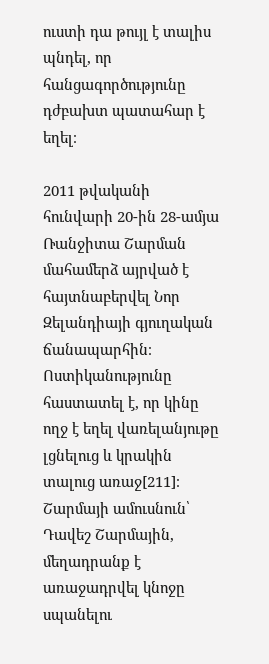ուստի դա թույլ է տալիս պնդել, որ հանցագործությունը դժբախտ պատահար է եղել։

2011 թվականի հունվարի 20-ին 28-ամյա Ռանջիտա Շարման մահամերձ այրված է հայտնաբերվել Նոր Զելանդիայի գյուղական ճանապարհին։ Ոստիկանությունը հաստատել է, որ կինը ողջ է եղել վառելանյութը լցնելուց և կրակին տալուց առաջ[211]։ Շարմայի ամուսնուն՝ Դավեշ Շարմային, մեղադրանք է առաջադրվել կնոջը սպանելու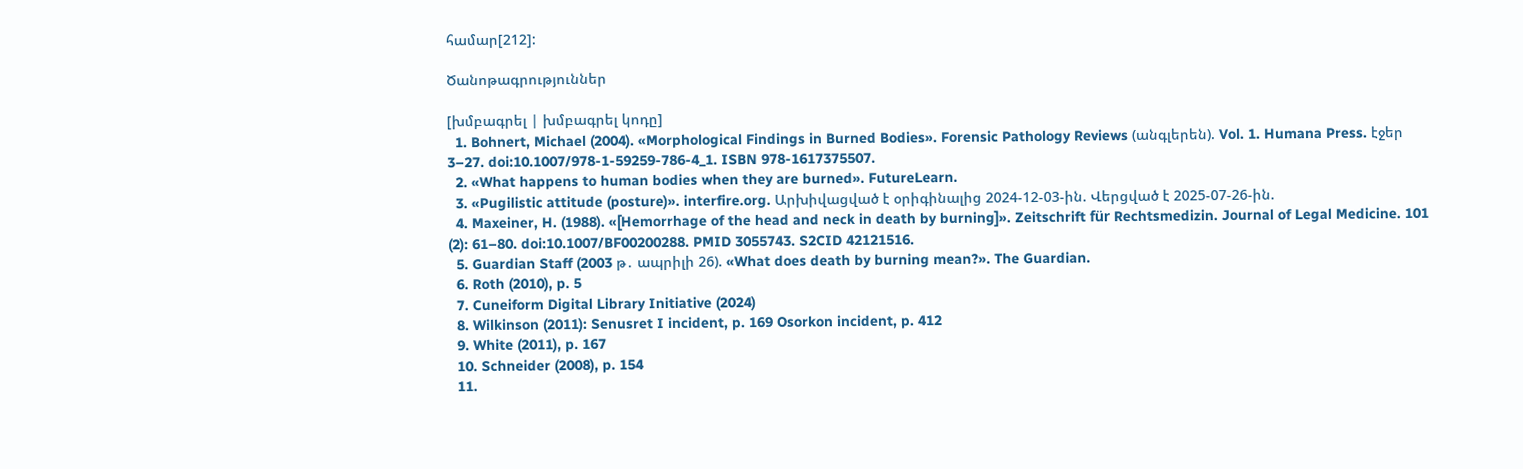համար[212]:

Ծանոթագրություններ

[խմբագրել | խմբագրել կոդը]
  1. Bohnert, Michael (2004). «Morphological Findings in Burned Bodies». Forensic Pathology Reviews (անգլերեն). Vol. 1. Humana Press. էջեր 3–27. doi:10.1007/978-1-59259-786-4_1. ISBN 978-1617375507.
  2. «What happens to human bodies when they are burned». FutureLearn.
  3. «Pugilistic attitude (posture)». interfire.org. Արխիվացված է օրիգինալից 2024-12-03-ին. Վերցված է 2025-07-26-ին.
  4. Maxeiner, H. (1988). «[Hemorrhage of the head and neck in death by burning]». Zeitschrift für Rechtsmedizin. Journal of Legal Medicine. 101 (2): 61–80. doi:10.1007/BF00200288. PMID 3055743. S2CID 42121516.
  5. Guardian Staff (2003 թ․ ապրիլի 26). «What does death by burning mean?». The Guardian.
  6. Roth (2010), p. 5
  7. Cuneiform Digital Library Initiative (2024)
  8. Wilkinson (2011): Senusret I incident, p. 169 Osorkon incident, p. 412
  9. White (2011), p. 167
  10. Schneider (2008), p. 154
  11.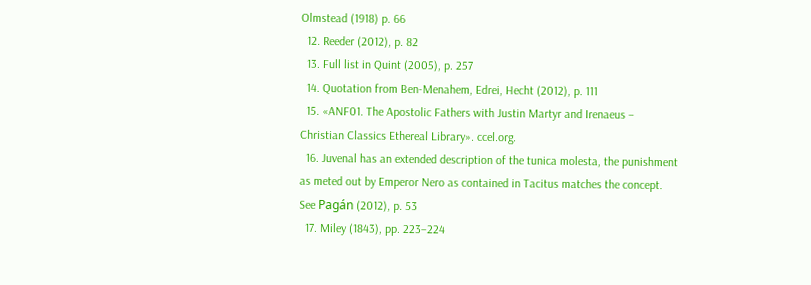Olmstead (1918) p. 66
  12. Reeder (2012), p. 82
  13. Full list in Quint (2005), p. 257
  14. Quotation from Ben-Menahem, Edrei, Hecht (2012), p. 111
  15. «ANF01. The Apostolic Fathers with Justin Martyr and Irenaeus – Christian Classics Ethereal Library». ccel.org.
  16. Juvenal has an extended description of the tunica molesta, the punishment as meted out by Emperor Nero as contained in Tacitus matches the concept. See Pagán (2012), p. 53
  17. Miley (1843), pp. 223–224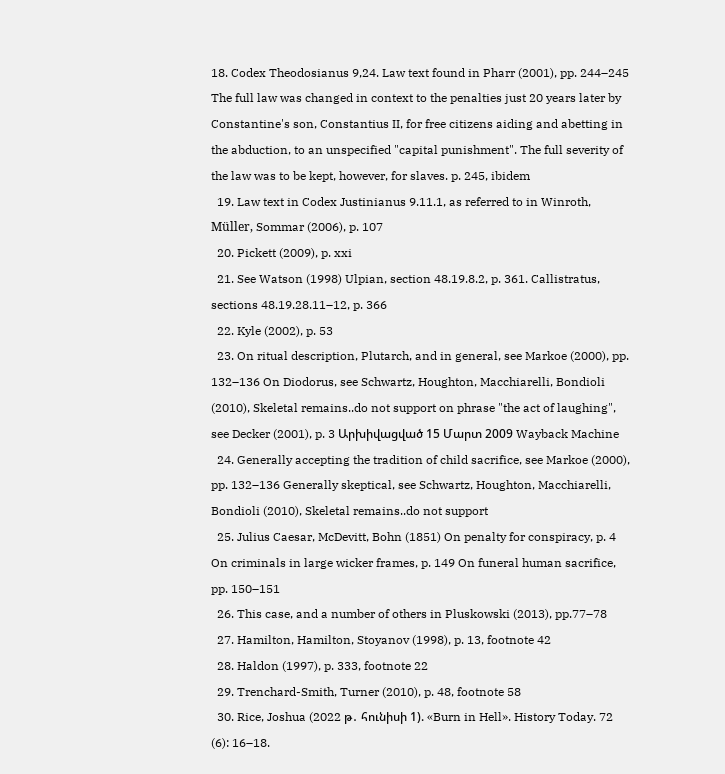18. Codex Theodosianus 9,24. Law text found in Pharr (2001), pp. 244–245 The full law was changed in context to the penalties just 20 years later by Constantine's son, Constantius II, for free citizens aiding and abetting in the abduction, to an unspecified "capital punishment". The full severity of the law was to be kept, however, for slaves. p. 245, ibidem
  19. Law text in Codex Justinianus 9.11.1, as referred to in Winroth, Müller, Sommar (2006), p. 107
  20. Pickett (2009), p. xxi
  21. See Watson (1998) Ulpian, section 48.19.8.2, p. 361. Callistratus, sections 48.19.28.11–12, p. 366
  22. Kyle (2002), p. 53
  23. On ritual description, Plutarch, and in general, see Markoe (2000), pp. 132–136 On Diodorus, see Schwartz, Houghton, Macchiarelli, Bondioli (2010), Skeletal remains..do not support on phrase "the act of laughing", see Decker (2001), p. 3 Արխիվացված 15 Մարտ 2009 Wayback Machine
  24. Generally accepting the tradition of child sacrifice, see Markoe (2000), pp. 132–136 Generally skeptical, see Schwartz, Houghton, Macchiarelli, Bondioli (2010), Skeletal remains..do not support
  25. Julius Caesar, McDevitt, Bohn (1851) On penalty for conspiracy, p. 4 On criminals in large wicker frames, p. 149 On funeral human sacrifice, pp. 150–151
  26. This case, and a number of others in Pluskowski (2013), pp.77–78
  27. Hamilton, Hamilton, Stoyanov (1998), p. 13, footnote 42
  28. Haldon (1997), p. 333, footnote 22
  29. Trenchard-Smith, Turner (2010), p. 48, footnote 58
  30. Rice, Joshua (2022 թ․ հունիսի 1). «Burn in Hell». History Today. 72 (6): 16–18.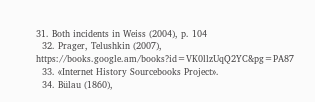31. Both incidents in Weiss (2004), p. 104
  32. Prager, Telushkin (2007), https://books.google.am/books?id=VK0llzUqQ2YC&pg=PA87
  33. «Internet History Sourcebooks Project».
  34. Bülau (1860),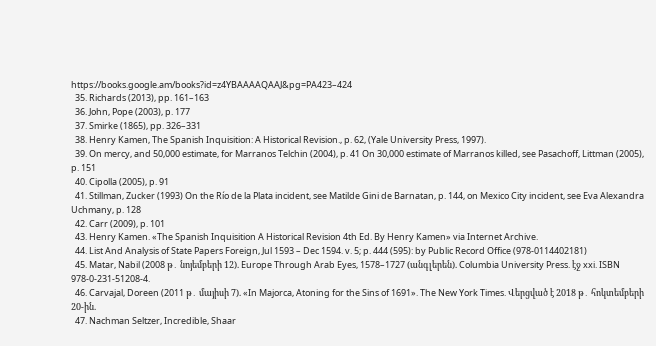https://books.google.am/books?id=z4YBAAAAQAAJ&pg=PA423–424
  35. Richards (2013), pp. 161–163
  36. John, Pope (2003), p. 177
  37. Smirke (1865), pp. 326–331
  38. Henry Kamen, The Spanish Inquisition: A Historical Revision., p. 62, (Yale University Press, 1997).
  39. On mercy, and 50,000 estimate, for Marranos Telchin (2004), p. 41 On 30,000 estimate of Marranos killed, see Pasachoff, Littman (2005), p. 151
  40. Cipolla (2005), p. 91
  41. Stillman, Zucker (1993) On the Río de la Plata incident, see Matilde Gini de Barnatan, p. 144, on Mexico City incident, see Eva Alexandra Uchmany, p. 128
  42. Carr (2009), p. 101
  43. Henry Kamen. «The Spanish Inquisition A Historical Revision 4th Ed. By Henry Kamen» via Internet Archive.
  44. List And Analysis of State Papers Foreign, Jul 1593 – Dec 1594. v. 5; p. 444 (595): by Public Record Office (978-0114402181)
  45. Matar, Nabil (2008 թ․ նոյեմբերի 12). Europe Through Arab Eyes, 1578–1727 (անգլերեն). Columbia University Press. էջ xxi. ISBN 978-0-231-51208-4.
  46. Carvajal, Doreen (2011 թ․ մայիսի 7). «In Majorca, Atoning for the Sins of 1691». The New York Times. Վերցված է 2018 թ․ հոկտեմբերի 20-ին.
  47. Nachman Seltzer, Incredible, Shaar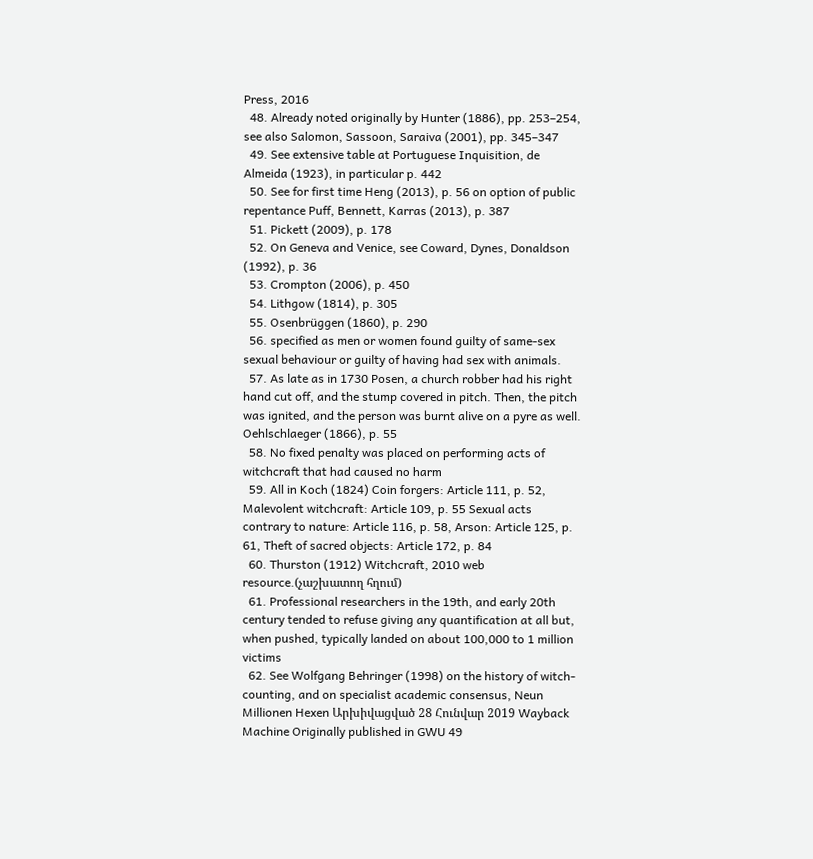Press, 2016
  48. Already noted originally by Hunter (1886), pp. 253–254, see also Salomon, Sassoon, Saraiva (2001), pp. 345–347
  49. See extensive table at Portuguese Inquisition, de Almeida (1923), in particular p. 442
  50. See for first time Heng (2013), p. 56 on option of public repentance Puff, Bennett, Karras (2013), p. 387
  51. Pickett (2009), p. 178
  52. On Geneva and Venice, see Coward, Dynes, Donaldson (1992), p. 36
  53. Crompton (2006), p. 450
  54. Lithgow (1814), p. 305
  55. Osenbrüggen (1860), p. 290
  56. specified as men or women found guilty of same-sex sexual behaviour or guilty of having had sex with animals.
  57. As late as in 1730 Posen, a church robber had his right hand cut off, and the stump covered in pitch. Then, the pitch was ignited, and the person was burnt alive on a pyre as well. Oehlschlaeger (1866), p. 55
  58. No fixed penalty was placed on performing acts of witchcraft that had caused no harm
  59. All in Koch (1824) Coin forgers: Article 111, p. 52, Malevolent witchcraft: Article 109, p. 55 Sexual acts contrary to nature: Article 116, p. 58, Arson: Article 125, p. 61, Theft of sacred objects: Article 172, p. 84
  60. Thurston (1912) Witchcraft, 2010 web resource.(չաշխատող հղում)
  61. Professional researchers in the 19th, and early 20th century tended to refuse giving any quantification at all but, when pushed, typically landed on about 100,000 to 1 million victims
  62. See Wolfgang Behringer (1998) on the history of witch-counting, and on specialist academic consensus, Neun Millionen Hexen Արխիվացված 28 Հունվար 2019 Wayback Machine Originally published in GWU 49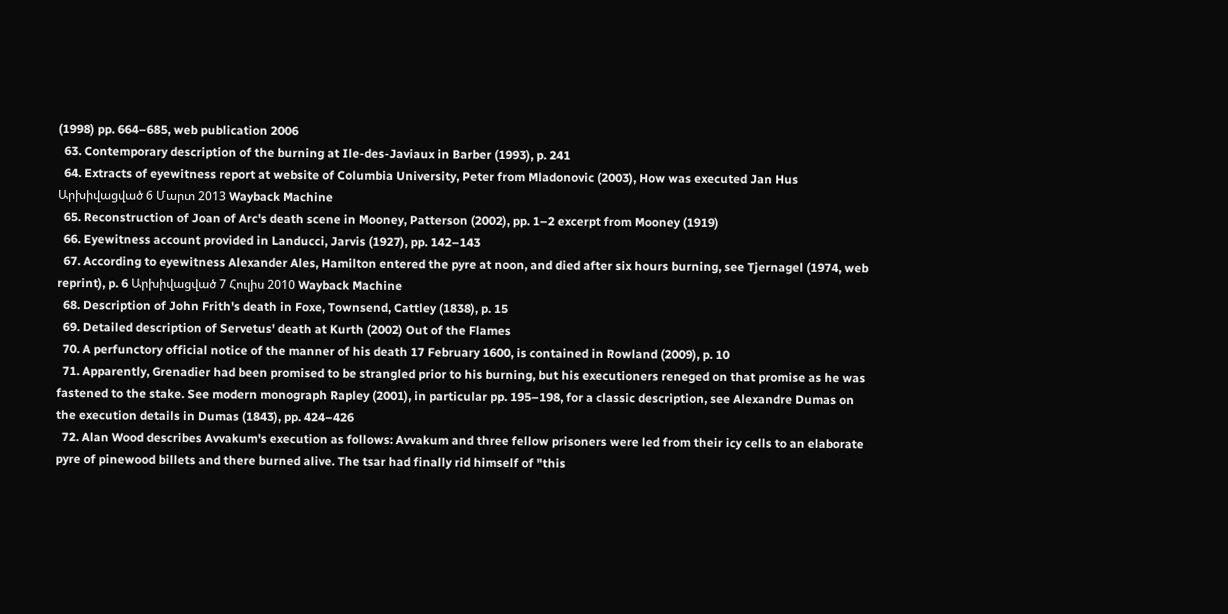(1998) pp. 664–685, web publication 2006
  63. Contemporary description of the burning at Ile-des-Javiaux in Barber (1993), p. 241
  64. Extracts of eyewitness report at website of Columbia University, Peter from Mladonovic (2003), How was executed Jan Hus Արխիվացված 6 Մարտ 2013 Wayback Machine
  65. Reconstruction of Joan of Arc's death scene in Mooney, Patterson (2002), pp. 1–2 excerpt from Mooney (1919)
  66. Eyewitness account provided in Landucci, Jarvis (1927), pp. 142–143
  67. According to eyewitness Alexander Ales, Hamilton entered the pyre at noon, and died after six hours burning, see Tjernagel (1974, web reprint), p. 6 Արխիվացված 7 Հուլիս 2010 Wayback Machine
  68. Description of John Frith's death in Foxe, Townsend, Cattley (1838), p. 15
  69. Detailed description of Servetus' death at Kurth (2002) Out of the Flames
  70. A perfunctory official notice of the manner of his death 17 February 1600, is contained in Rowland (2009), p. 10
  71. Apparently, Grenadier had been promised to be strangled prior to his burning, but his executioners reneged on that promise as he was fastened to the stake. See modern monograph Rapley (2001), in particular pp. 195–198, for a classic description, see Alexandre Dumas on the execution details in Dumas (1843), pp. 424–426
  72. Alan Wood describes Avvakum's execution as follows: Avvakum and three fellow prisoners were led from their icy cells to an elaborate pyre of pinewood billets and there burned alive. The tsar had finally rid himself of "this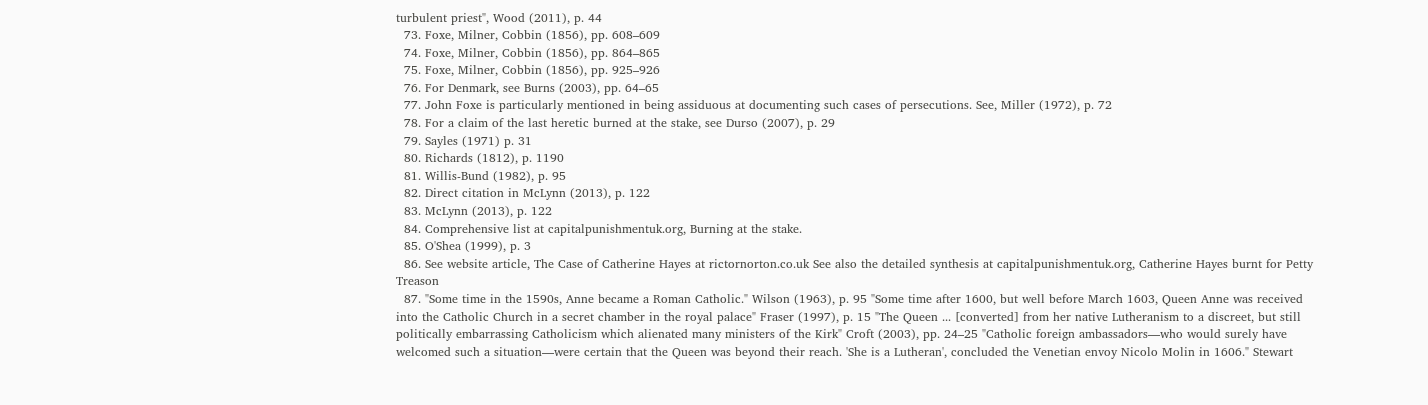turbulent priest", Wood (2011), p. 44
  73. Foxe, Milner, Cobbin (1856), pp. 608–609
  74. Foxe, Milner, Cobbin (1856), pp. 864–865
  75. Foxe, Milner, Cobbin (1856), pp. 925–926
  76. For Denmark, see Burns (2003), pp. 64–65
  77. John Foxe is particularly mentioned in being assiduous at documenting such cases of persecutions. See, Miller (1972), p. 72
  78. For a claim of the last heretic burned at the stake, see Durso (2007), p. 29
  79. Sayles (1971) p. 31
  80. Richards (1812), p. 1190
  81. Willis-Bund (1982), p. 95
  82. Direct citation in McLynn (2013), p. 122
  83. McLynn (2013), p. 122
  84. Comprehensive list at capitalpunishmentuk.org, Burning at the stake.
  85. O'Shea (1999), p. 3
  86. See website article, The Case of Catherine Hayes at rictornorton.co.uk See also the detailed synthesis at capitalpunishmentuk.org, Catherine Hayes burnt for Petty Treason
  87. "Some time in the 1590s, Anne became a Roman Catholic." Wilson (1963), p. 95 "Some time after 1600, but well before March 1603, Queen Anne was received into the Catholic Church in a secret chamber in the royal palace" Fraser (1997), p. 15 "The Queen ... [converted] from her native Lutheranism to a discreet, but still politically embarrassing Catholicism which alienated many ministers of the Kirk" Croft (2003), pp. 24–25 "Catholic foreign ambassadors—who would surely have welcomed such a situation—were certain that the Queen was beyond their reach. 'She is a Lutheran', concluded the Venetian envoy Nicolo Molin in 1606." Stewart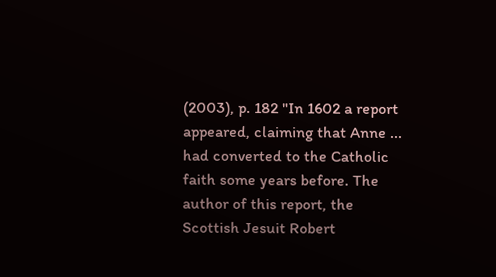(2003), p. 182 "In 1602 a report appeared, claiming that Anne ... had converted to the Catholic faith some years before. The author of this report, the Scottish Jesuit Robert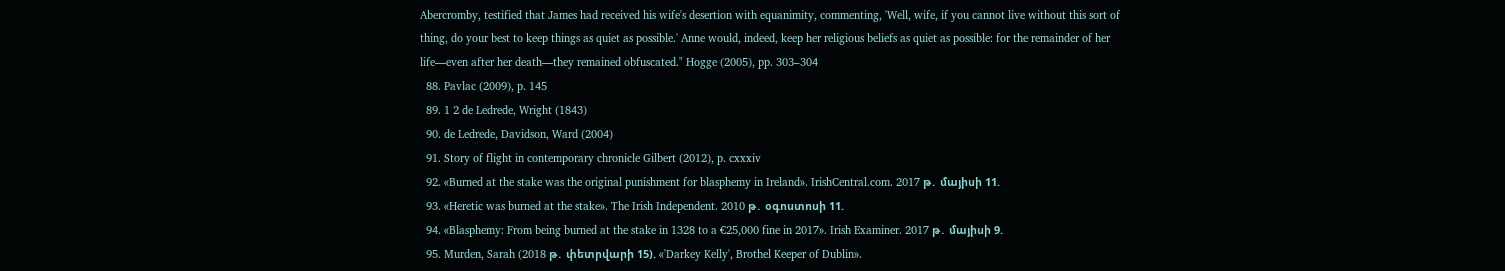Abercromby, testified that James had received his wife's desertion with equanimity, commenting, 'Well, wife, if you cannot live without this sort of thing, do your best to keep things as quiet as possible.' Anne would, indeed, keep her religious beliefs as quiet as possible: for the remainder of her life—even after her death—they remained obfuscated." Hogge (2005), pp. 303–304
  88. Pavlac (2009), p. 145
  89. 1 2 de Ledrede, Wright (1843)
  90. de Ledrede, Davidson, Ward (2004)
  91. Story of flight in contemporary chronicle Gilbert (2012), p. cxxxiv
  92. «Burned at the stake was the original punishment for blasphemy in Ireland». IrishCentral.com. 2017 թ․ մայիսի 11.
  93. «Heretic was burned at the stake». The Irish Independent. 2010 թ․ օգոստոսի 11.
  94. «Blasphemy: From being burned at the stake in 1328 to a €25,000 fine in 2017». Irish Examiner. 2017 թ․ մայիսի 9.
  95. Murden, Sarah (2018 թ․ փետրվարի 15). «'Darkey Kelly', Brothel Keeper of Dublin».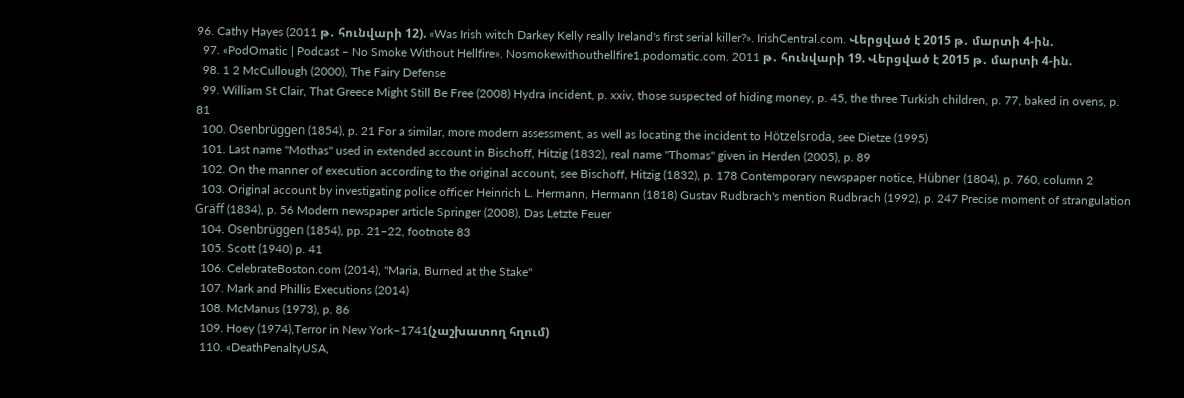96. Cathy Hayes (2011 թ․ հունվարի 12). «Was Irish witch Darkey Kelly really Ireland's first serial killer?». IrishCentral.com. Վերցված է 2015 թ․ մարտի 4-ին.
  97. «PodOmatic | Podcast – No Smoke Without Hellfire». Nosmokewithouthellfire1.podomatic.com. 2011 թ․ հունվարի 19. Վերցված է 2015 թ․ մարտի 4-ին.
  98. 1 2 McCullough (2000), The Fairy Defense
  99. William St Clair, That Greece Might Still Be Free (2008) Hydra incident, p. xxiv, those suspected of hiding money, p. 45, the three Turkish children, p. 77, baked in ovens, p. 81
  100. Osenbrüggen (1854), p. 21 For a similar, more modern assessment, as well as locating the incident to Hötzelsroda, see Dietze (1995)
  101. Last name "Mothas" used in extended account in Bischoff, Hitzig (1832), real name "Thomas" given in Herden (2005), p. 89
  102. On the manner of execution according to the original account, see Bischoff, Hitzig (1832), p. 178 Contemporary newspaper notice, Hübner (1804), p. 760, column 2
  103. Original account by investigating police officer Heinrich L. Hermann, Hermann (1818) Gustav Rudbrach's mention Rudbrach (1992), p. 247 Precise moment of strangulation Gräff (1834), p. 56 Modern newspaper article Springer (2008), Das Letzte Feuer
  104. Osenbrüggen (1854), pp. 21–22, footnote 83
  105. Scott (1940) p. 41
  106. CelebrateBoston.com (2014), "Maria, Burned at the Stake"
  107. Mark and Phillis Executions (2014)
  108. McManus (1973), p. 86
  109. Hoey (1974),Terror in New York–1741(չաշխատող հղում)
  110. «DeathPenaltyUSA,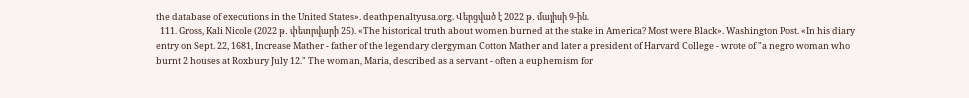the database of executions in the United States». deathpenaltyusa.org. Վերցված է 2022 թ․ մայիսի 9-ին.
  111. Gross, Kali Nicole (2022 թ․ փետրվարի 25). «The historical truth about women burned at the stake in America? Most were Black». Washington Post. «In his diary entry on Sept. 22, 1681, Increase Mather - father of the legendary clergyman Cotton Mather and later a president of Harvard College - wrote of "a negro woman who burnt 2 houses at Roxbury July 12." The woman, Maria, described as a servant - often a euphemism for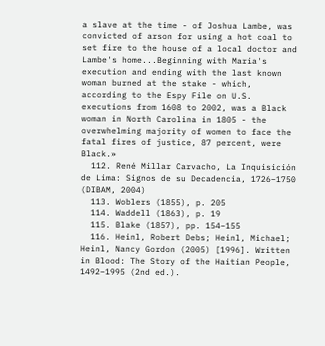a slave at the time - of Joshua Lambe, was convicted of arson for using a hot coal to set fire to the house of a local doctor and Lambe's home...Beginning with Maria's execution and ending with the last known woman burned at the stake - which, according to the Espy File on U.S. executions from 1608 to 2002, was a Black woman in North Carolina in 1805 - the overwhelming majority of women to face the fatal fires of justice, 87 percent, were Black.»
  112. René Millar Carvacho, La Inquisición de Lima: Signos de su Decadencia, 1726–1750 (DIBAM, 2004)
  113. Woblers (1855), p. 205
  114. Waddell (1863), p. 19
  115. Blake (1857), pp. 154–155
  116. Heinl, Robert Debs; Heinl, Michael; Heinl, Nancy Gordon (2005) [1996]. Written in Blood: The Story of the Haitian People, 1492–1995 (2nd ed.).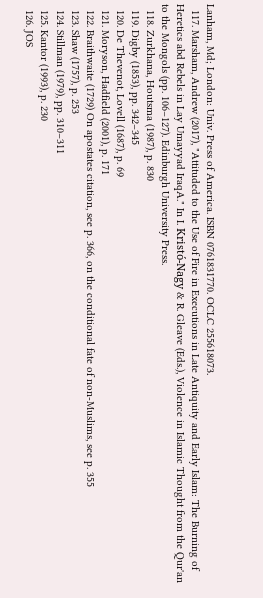Lanham, Md; London: Univ. Press of America. ISBN 0761831770. OCLC 255618073.
  117. Marsham, Andrew (2017), "Attituded to the Use of Fire in Executions in Late Antiquity and Early Islam: The Burning of Heretics abd Rebels in Lay Umayyad IraqA." In I. Kristó-Nagy & R. Gleave (Eds.), Violence in Islamic Thought from the Qur'an to the Mongols (pp. 106–127). Edinburgh University Press.
  118. Zurkhana, Houtsma (1987), p. 830
  119. Digby (1853), pp. 342–345
  120. De Thevenot, Lovell (1687), p. 69
  121. Moryson, Hadfield (2001), p. 171
  122. Braithwaite (1729) On apostates citation, see p. 366, on the conditional fate of non-Muslims, see p. 355
  123. Shaw (1757), p. 253
  124. Stillman (1979), pp. 310–311
  125. Kantor (1993), p. 230
  126. JOS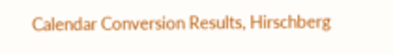Calendar Conversion Results, Hirschberg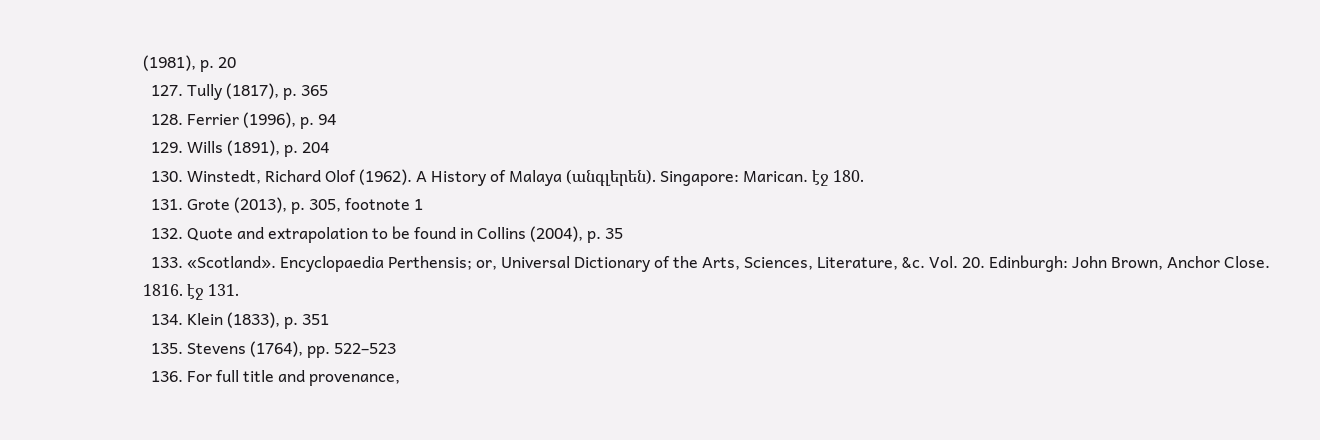(1981), p. 20
  127. Tully (1817), p. 365
  128. Ferrier (1996), p. 94
  129. Wills (1891), p. 204
  130. Winstedt, Richard Olof (1962). A History of Malaya (անգլերեն). Singapore: Marican. էջ 180.
  131. Grote (2013), p. 305, footnote 1
  132. Quote and extrapolation to be found in Collins (2004), p. 35
  133. «Scotland». Encyclopaedia Perthensis; or, Universal Dictionary of the Arts, Sciences, Literature, &c. Vol. 20. Edinburgh: John Brown, Anchor Close. 1816. էջ 131.
  134. Klein (1833), p. 351
  135. Stevens (1764), pp. 522–523
  136. For full title and provenance,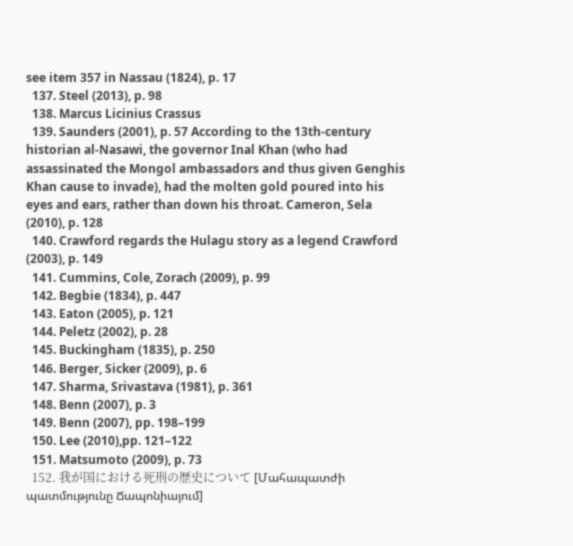see item 357 in Nassau (1824), p. 17
  137. Steel (2013), p. 98
  138. Marcus Licinius Crassus
  139. Saunders (2001), p. 57 According to the 13th-century historian al-Nasawi, the governor Inal Khan (who had assassinated the Mongol ambassadors and thus given Genghis Khan cause to invade), had the molten gold poured into his eyes and ears, rather than down his throat. Cameron, Sela (2010), p. 128
  140. Crawford regards the Hulagu story as a legend Crawford (2003), p. 149
  141. Cummins, Cole, Zorach (2009), p. 99
  142. Begbie (1834), p. 447
  143. Eaton (2005), p. 121
  144. Peletz (2002), p. 28
  145. Buckingham (1835), p. 250
  146. Berger, Sicker (2009), p. 6
  147. Sharma, Srivastava (1981), p. 361
  148. Benn (2007), p. 3
  149. Benn (2007), pp. 198–199
  150. Lee (2010),pp. 121–122
  151. Matsumoto (2009), p. 73
  152. 我が国における死刑の歴史について [Մահապատժի պատմությունը Ճապոնիայում]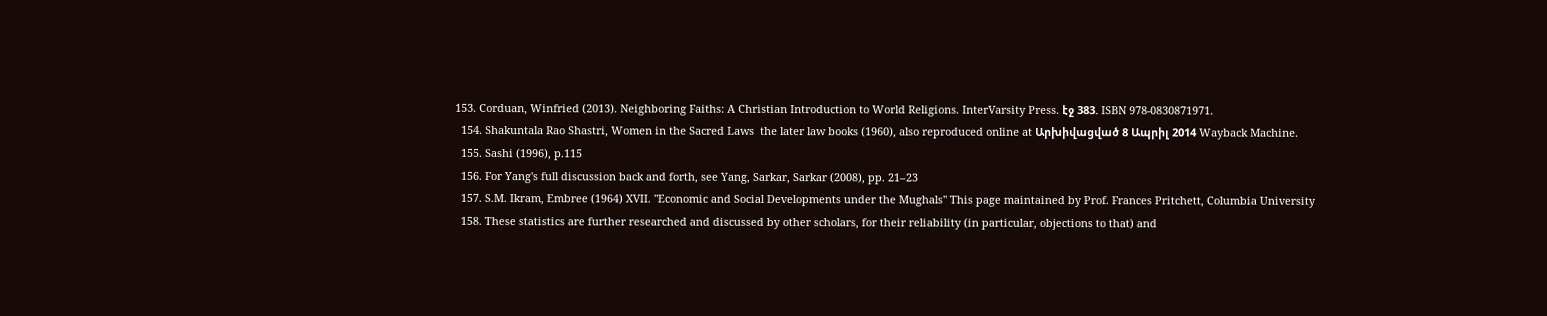153. Corduan, Winfried (2013). Neighboring Faiths: A Christian Introduction to World Religions. InterVarsity Press. էջ 383. ISBN 978-0830871971.
  154. Shakuntala Rao Shastri, Women in the Sacred Laws  the later law books (1960), also reproduced online at Արխիվացված 8 Ապրիլ 2014 Wayback Machine.
  155. Sashi (1996), p.115
  156. For Yang's full discussion back and forth, see Yang, Sarkar, Sarkar (2008), pp. 21–23
  157. S.M. Ikram, Embree (1964) XVII. "Economic and Social Developments under the Mughals" This page maintained by Prof. Frances Pritchett, Columbia University
  158. These statistics are further researched and discussed by other scholars, for their reliability (in particular, objections to that) and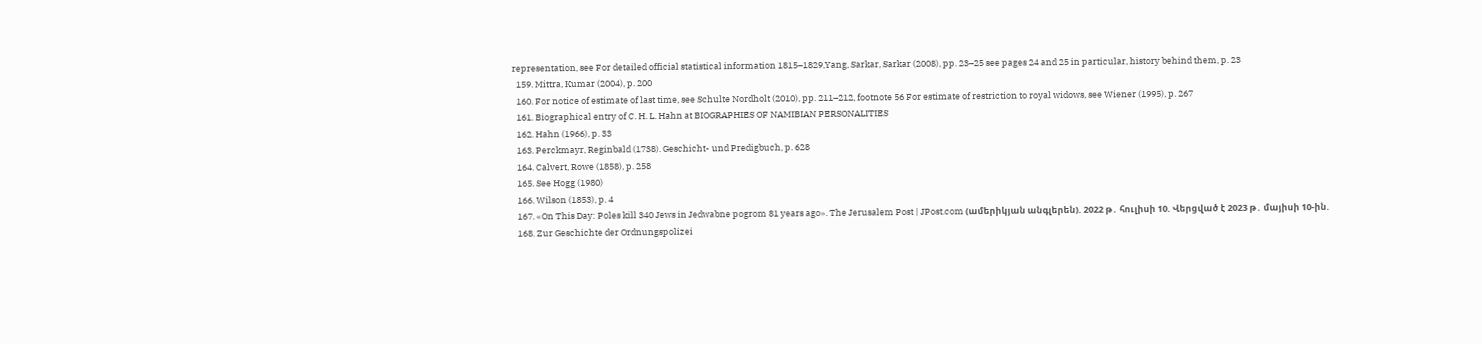representation, see For detailed official statistical information 1815–1829,Yang, Sarkar, Sarkar (2008), pp. 23–25 see pages 24 and 25 in particular, history behind them, p. 23
  159. Mittra, Kumar (2004), p. 200
  160. For notice of estimate of last time, see Schulte Nordholt (2010), pp. 211–212, footnote 56 For estimate of restriction to royal widows, see Wiener (1995), p. 267
  161. Biographical entry of C. H. L. Hahn at BIOGRAPHIES OF NAMIBIAN PERSONALITIES
  162. Hahn (1966), p. 33
  163. Perckmayr, Reginbald (1738). Geschicht- und Predigbuch, p. 628
  164. Calvert, Rowe (1858), p. 258
  165. See Hogg (1980)
  166. Wilson (1853), p. 4
  167. «On This Day: Poles kill 340 Jews in Jedwabne pogrom 81 years ago». The Jerusalem Post | JPost.com (ամերիկյան անգլերեն). 2022 թ․ հուլիսի 10. Վերցված է 2023 թ․ մայիսի 10-ին.
  168. Zur Geschichte der Ordnungspolizei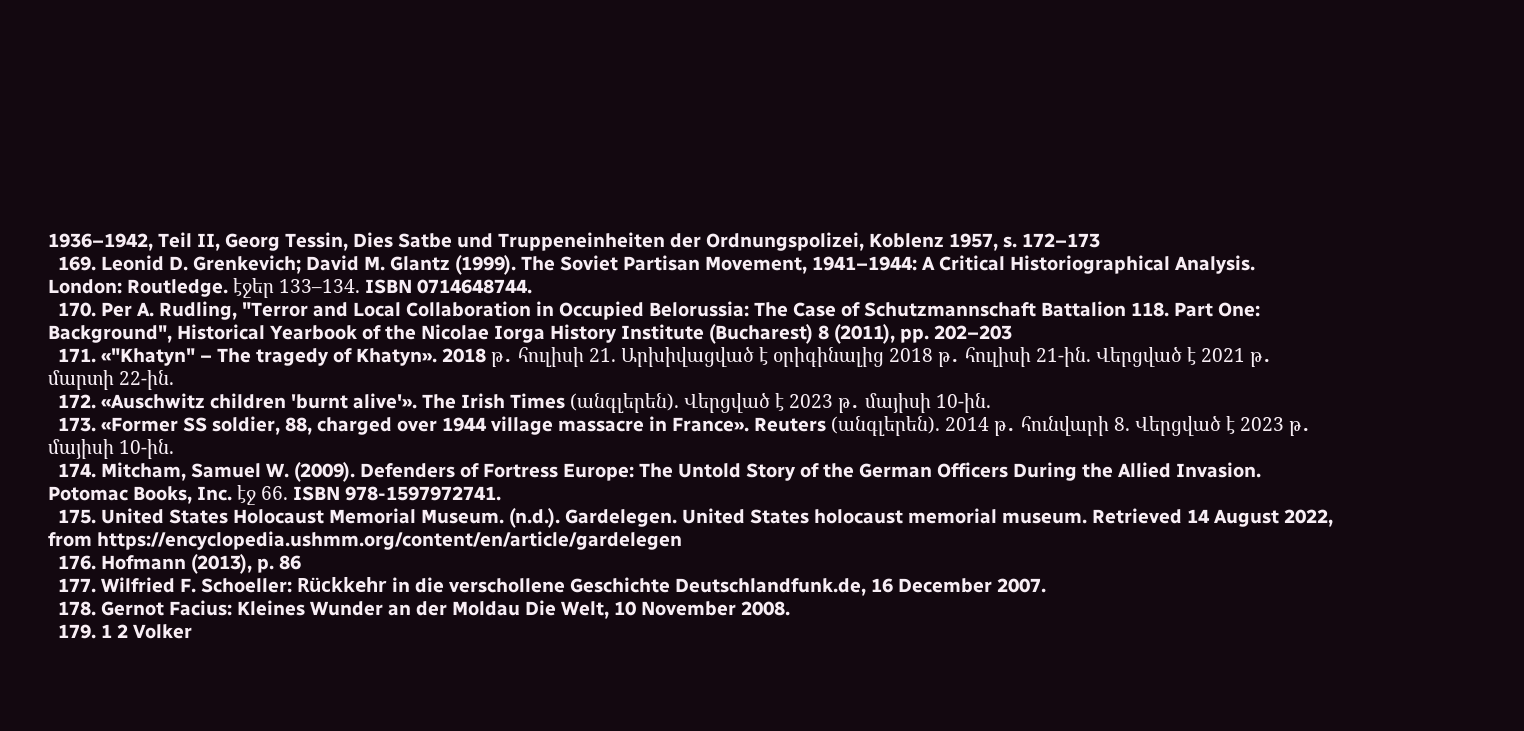1936–1942, Teil II, Georg Tessin, Dies Satbe und Truppeneinheiten der Ordnungspolizei, Koblenz 1957, s. 172–173
  169. Leonid D. Grenkevich; David M. Glantz (1999). The Soviet Partisan Movement, 1941–1944: A Critical Historiographical Analysis. London: Routledge. էջեր 133–134. ISBN 0714648744.
  170. Per A. Rudling, "Terror and Local Collaboration in Occupied Belorussia: The Case of Schutzmannschaft Battalion 118. Part One: Background", Historical Yearbook of the Nicolae Iorga History Institute (Bucharest) 8 (2011), pp. 202–203
  171. «"Khatyn" – The tragedy of Khatyn». 2018 թ․ հուլիսի 21. Արխիվացված է օրիգինալից 2018 թ․ հուլիսի 21-ին. Վերցված է 2021 թ․ մարտի 22-ին.
  172. «Auschwitz children 'burnt alive'». The Irish Times (անգլերեն). Վերցված է 2023 թ․ մայիսի 10-ին.
  173. «Former SS soldier, 88, charged over 1944 village massacre in France». Reuters (անգլերեն). 2014 թ․ հունվարի 8. Վերցված է 2023 թ․ մայիսի 10-ին.
  174. Mitcham, Samuel W. (2009). Defenders of Fortress Europe: The Untold Story of the German Officers During the Allied Invasion. Potomac Books, Inc. էջ 66. ISBN 978-1597972741.
  175. United States Holocaust Memorial Museum. (n.d.). Gardelegen. United States holocaust memorial museum. Retrieved 14 August 2022, from https://encyclopedia.ushmm.org/content/en/article/gardelegen
  176. Hofmann (2013), p. 86
  177. Wilfried F. Schoeller: Rückkehr in die verschollene Geschichte Deutschlandfunk.de, 16 December 2007.
  178. Gernot Facius: Kleines Wunder an der Moldau Die Welt, 10 November 2008.
  179. 1 2 Volker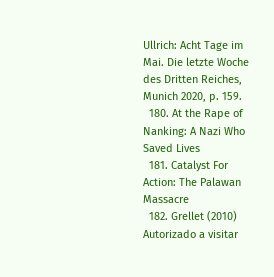Ullrich: Acht Tage im Mai. Die letzte Woche des Dritten Reiches, Munich 2020, p. 159.
  180. At the Rape of Nanking: A Nazi Who Saved Lives
  181. Catalyst For Action: The Palawan Massacre
  182. Grellet (2010) Autorizado a visitar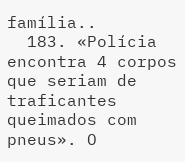família..
  183. «Polícia encontra 4 corpos que seriam de traficantes queimados com pneus». O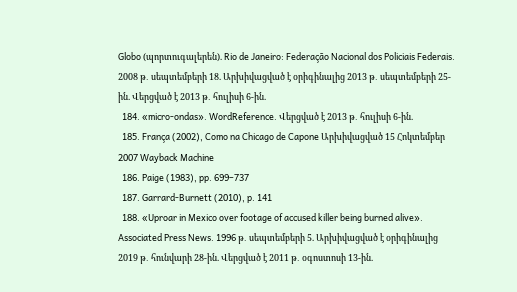Globo (պորտուգալերեն). Rio de Janeiro: Federação Nacional dos Policiais Federais. 2008 թ․ սեպտեմբերի 18. Արխիվացված է օրիգինալից 2013 թ․ սեպտեմբերի 25-ին. Վերցված է 2013 թ․ հուլիսի 6-ին.
  184. «micro-ondas». WordReference. Վերցված է 2013 թ․ հուլիսի 6-ին.
  185. França (2002), Como na Chicago de Capone Արխիվացված 15 Հոկտեմբեր 2007 Wayback Machine
  186. Paige (1983), pp. 699–737
  187. Garrard-Burnett (2010), p. 141
  188. «Uproar in Mexico over footage of accused killer being burned alive». Associated Press News. 1996 թ․ սեպտեմբերի 5. Արխիվացված է օրիգինալից 2019 թ․ հունվարի 28-ին. Վերցված է 2011 թ․ օգոստոսի 13-ին.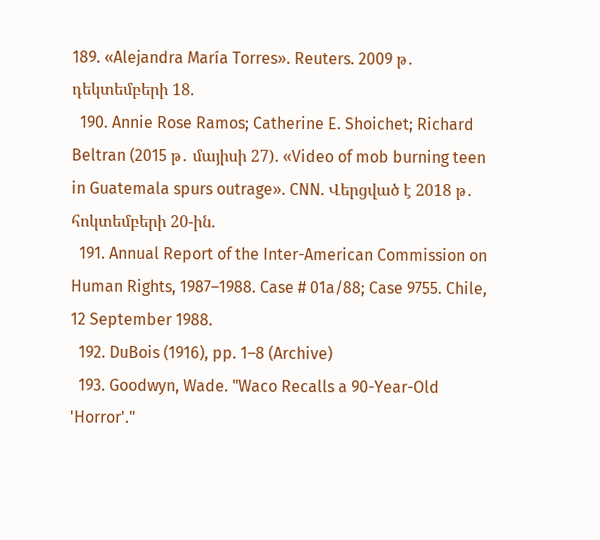189. «Alejandra María Torres». Reuters. 2009 թ․ դեկտեմբերի 18.
  190. Annie Rose Ramos; Catherine E. Shoichet; Richard Beltran (2015 թ․ մայիսի 27). «Video of mob burning teen in Guatemala spurs outrage». CNN. Վերցված է 2018 թ․ հոկտեմբերի 20-ին.
  191. Annual Report of the Inter-American Commission on Human Rights, 1987–1988. Case # 01a/88; Case 9755. Chile, 12 September 1988.
  192. DuBois (1916), pp. 1–8 (Archive)
  193. Goodwyn, Wade. "Waco Recalls a 90-Year-Old 'Horror'."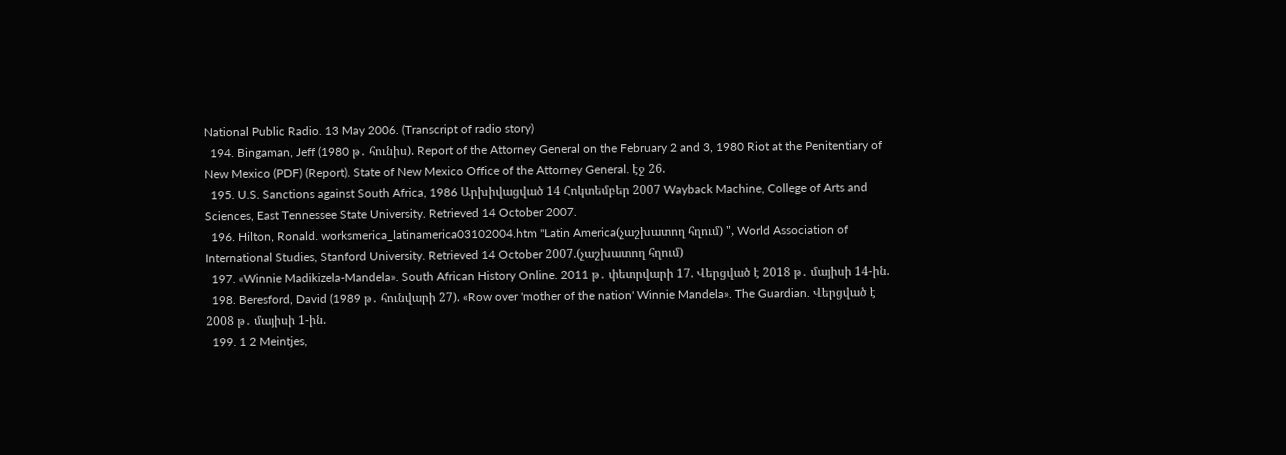National Public Radio. 13 May 2006. (Transcript of radio story)
  194. Bingaman, Jeff (1980 թ․ հունիս). Report of the Attorney General on the February 2 and 3, 1980 Riot at the Penitentiary of New Mexico (PDF) (Report). State of New Mexico Office of the Attorney General. էջ 26.
  195. U.S. Sanctions against South Africa, 1986 Արխիվացված 14 Հոկտեմբեր 2007 Wayback Machine, College of Arts and Sciences, East Tennessee State University. Retrieved 14 October 2007.
  196. Hilton, Ronald. worksmerica_latinamerica03102004.htm "Latin America(չաշխատող հղում) ", World Association of International Studies, Stanford University. Retrieved 14 October 2007.(չաշխատող հղում)
  197. «Winnie Madikizela-Mandela». South African History Online. 2011 թ․ փետրվարի 17. Վերցված է 2018 թ․ մայիսի 14-ին.
  198. Beresford, David (1989 թ․ հունվարի 27). «Row over 'mother of the nation' Winnie Mandela». The Guardian. Վերցված է 2008 թ․ մայիսի 1-ին.
  199. 1 2 Meintjes,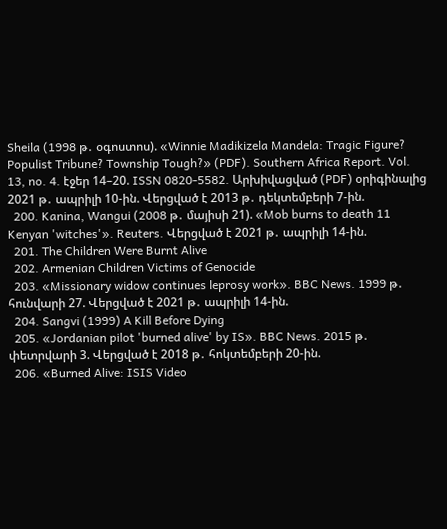Sheila (1998 թ․ օգոստոս). «Winnie Madikizela Mandela: Tragic Figure? Populist Tribune? Township Tough?» (PDF). Southern Africa Report. Vol. 13, no. 4. էջեր 14–20. ISSN 0820-5582. Արխիվացված (PDF) օրիգինալից 2021 թ․ ապրիլի 10-ին. Վերցված է 2013 թ․ դեկտեմբերի 7-ին.
  200. Kanina, Wangui (2008 թ․ մայիսի 21). «Mob burns to death 11 Kenyan 'witches'». Reuters. Վերցված է 2021 թ․ ապրիլի 14-ին.
  201. The Children Were Burnt Alive
  202. Armenian Children Victims of Genocide
  203. «Missionary widow continues leprosy work». BBC News. 1999 թ․ հունվարի 27. Վերցված է 2021 թ․ ապրիլի 14-ին.
  204. Sangvi (1999) A Kill Before Dying
  205. «Jordanian pilot 'burned alive' by IS». BBC News. 2015 թ․ փետրվարի 3. Վերցված է 2018 թ․ հոկտեմբերի 20-ին.
  206. «Burned Alive: ISIS Video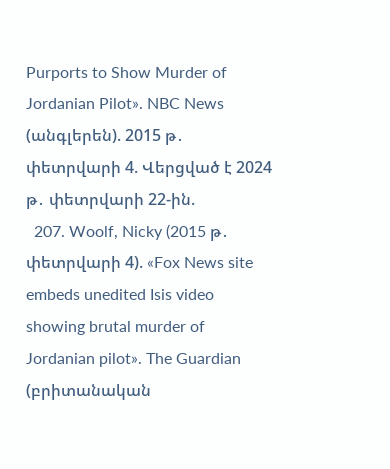Purports to Show Murder of Jordanian Pilot». NBC News (անգլերեն). 2015 թ․ փետրվարի 4. Վերցված է 2024 թ․ փետրվարի 22-ին.
  207. Woolf, Nicky (2015 թ․ փետրվարի 4). «Fox News site embeds unedited Isis video showing brutal murder of Jordanian pilot». The Guardian (բրիտանական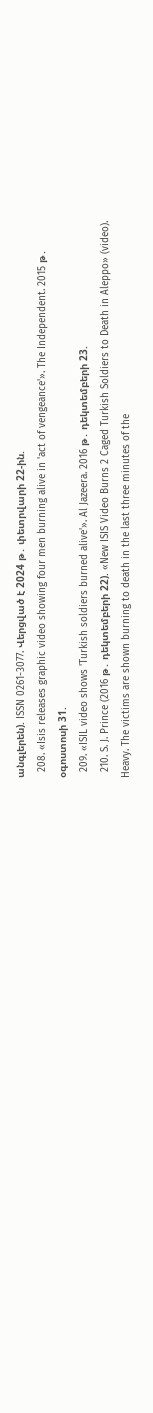անգլերեն). ISSN 0261-3077. Վերցված է 2024 թ․ փետրվարի 22-ին.
  208. «Isis releases graphic video showing four men burning alive in 'act of vengeance'». The Independent. 2015 թ․ օգոստոսի 31.
  209. «ISIL video shows 'Turkish soldiers burned alive'». Al Jazeera. 2016 թ․ դեկտեմբերի 23.
  210. S. J. Prince (2016 թ․ դեկտեմբերի 22). «New ISIS Video Burns 2 Caged Turkish Soldiers to Death in Aleppo» (video). Heavy. The victims are shown burning to death in the last three minutes of the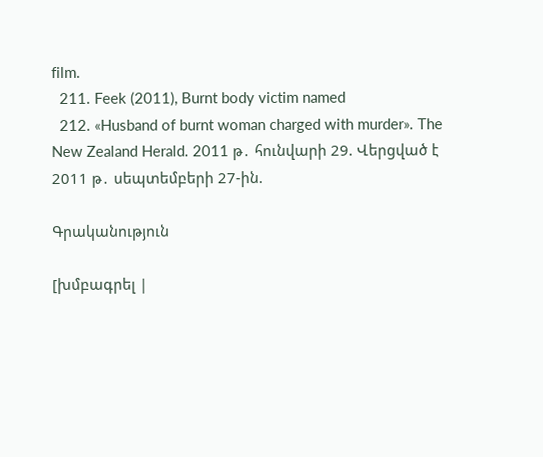film.
  211. Feek (2011), Burnt body victim named
  212. «Husband of burnt woman charged with murder». The New Zealand Herald. 2011 թ․ հունվարի 29. Վերցված է 2011 թ․ սեպտեմբերի 27-ին.

Գրականություն

[խմբագրել |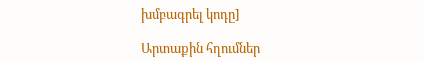խմբագրել կոդը]

Արտաքին հղումներ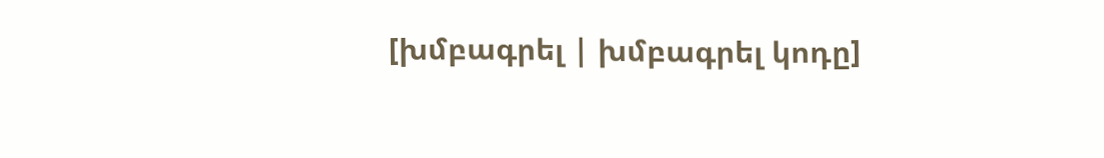[խմբագրել | խմբագրել կոդը]